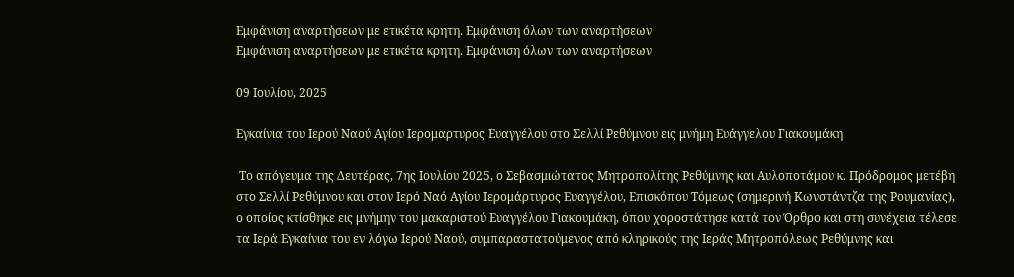Εμφάνιση αναρτήσεων με ετικέτα κρητη. Εμφάνιση όλων των αναρτήσεων
Εμφάνιση αναρτήσεων με ετικέτα κρητη. Εμφάνιση όλων των αναρτήσεων

09 Ιουλίου, 2025

Εγκαίνια του Ιερού Ναού Αγίου Ιερομαρτυρος Ευαγγέλου στο Σελλί Ρεθύμνου εις μνήμη Ευάγγελου Γιακουμάκη

 Το απόγευμα της Δευτέρας, 7ης Ιουλίου 2025, ο Σεβασμιώτατος Μητροπολίτης Ρεθύμνης και Αυλοποτάμου κ. Πρόδρομος μετέβη στο Σελλί Ρεθύμνου και στον Ιερό Ναό Αγίου Ιερομάρτυρος Ευαγγέλου, Επισκόπου Τόμεως (σημερινή Κωνστάντζα της Ρουμανίας), ο οποίος κτίσθηκε εις μνήμην του μακαριστού Ευαγγέλου Γιακουμάκη, όπου χοροστάτησε κατά τον Όρθρο και στη συνέχεια τέλεσε τα Ιερά Εγκαίνια του εν λόγω Ιερού Ναού, συμπαραστατούμενος από κληρικούς της Ιεράς Μητροπόλεως Ρεθύμνης και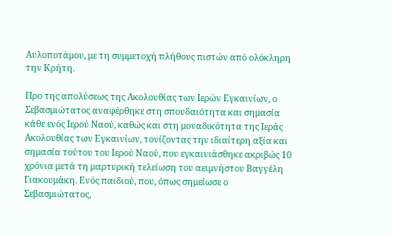Αυλοποτάμου, με τη συμμετοχή πλήθους πιστών από ολόκληρη την Κρήτη.

Προ της απολύσεως της Ακολουθίας των Ιερών Εγκαινίων, ο Σεβασμιώτατος αναφέρθηκε στη σπουδαιότητα και σημασία κάθε ενός Ιερού Ναού, καθώς και στη μοναδικότητα της Ιεράς Ακολουθίας των Εγκαινίων, τονίζοντας την ιδιαίτερη αξία και σημασία τούτου του Ιερού Ναού, που εγκαινιάσθηκε ακριβώς 10 χρόνια μετά τη μαρτυρική τελείωση του αειμνήστου Βαγγέλη Γιακουμάκη. Ενός παιδιού, που, όπως σημείωσε ο Σεβασμιώτατος,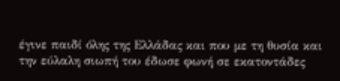έγινε παιδί όλης της Ελλάδας και που με τη θυσία και την εύλαλη σιωπή του έδωσε φωνή σε εκατοντάδες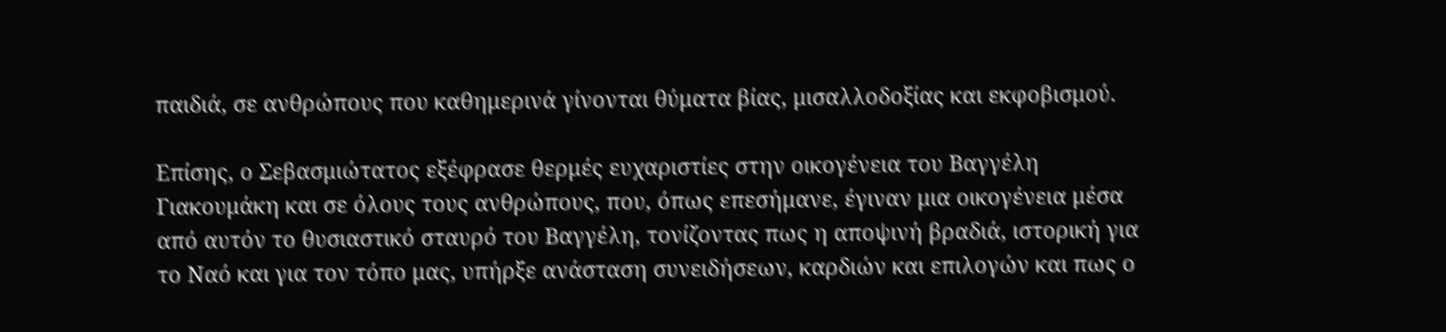παιδιά, σε ανθρώπους που καθημερινά γίνονται θύματα βίας, μισαλλοδοξίας και εκφοβισμού.

Επίσης, ο Σεβασμιώτατος εξέφρασε θερμές ευχαριστίες στην οικογένεια του Βαγγέλη Γιακουμάκη και σε όλους τους ανθρώπους, που, όπως επεσήμανε, έγιναν μια οικογένεια μέσα από αυτόν το θυσιαστικό σταυρό του Βαγγέλη, τονίζοντας πως η αποψινή βραδιά, ιστορική για το Ναό και για τον τόπο μας, υπήρξε ανάσταση συνειδήσεων, καρδιών και επιλογών και πως ο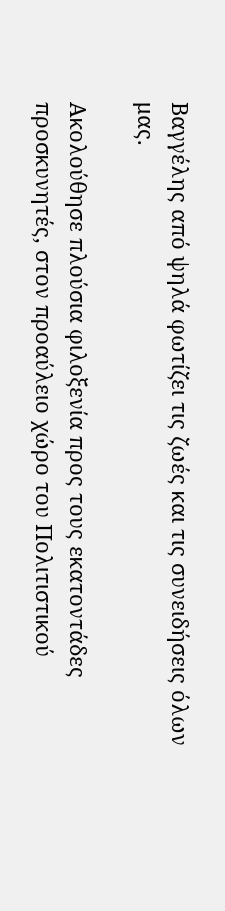Βαγγέλης από ψηλά φωτίζει τις ζωές και τις συνειδήσεις όλων μας.

Ακολούθησε πλούσια φιλοξενία προς τους εκατοντάδες προσκυνητές, στον προαύλειο χώρο του Πολιτιστικού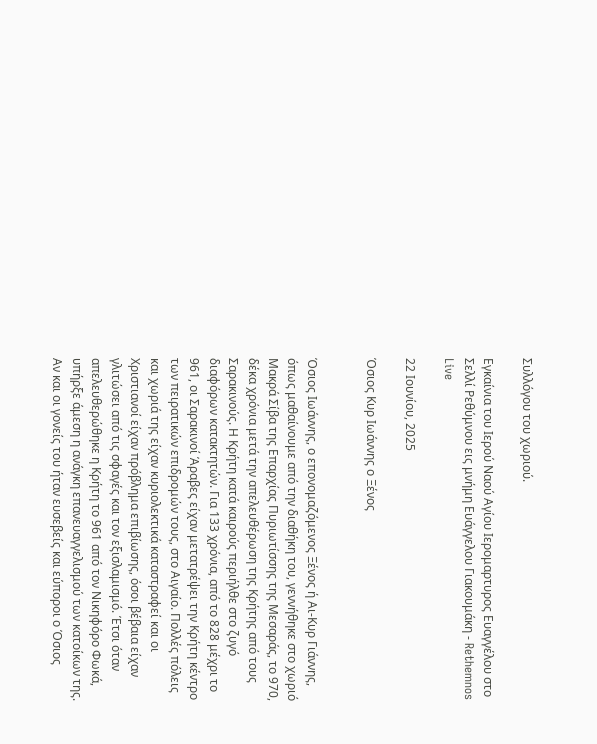Συλλόγου του χωριού.

Εγκαίνια του Ιερού Ναού Αγίου Ιερομαρτυρος Ευαγγέλου στο Σελλί Ρεθύμνου εις μνήμη Ευάγγελου Γιακουμάκη - Rethemnos Live

22 Ιουνίου, 2025

Όσιος Κυρ Ιωάννης ο Ξένος


Όσιος Ιωάννης, ο επονομαζόμενος Ξένος ή Αι-Κυρ Γιάννης, όπως μαθαίνουμε από την διαθήκη του, γεννήθηκε στο χωριό Μακρά Σίβα της Επαρχίας Πυριωτίσσης της Μεσαράς, το 970, δέκα χρόνια μετά την απελευθέρωση της Κρήτης από τους Σαρακινούς. Η Κρήτη κατά καιρούς περιήλθε στο ζυγό διαφόρων κατακτητών. Για 133 χρόνια, από το 828 μέχρι το 961, οι Σαρακινοί Άραβες είχαν μετατρέψει την Κρήτη κέντρο των πειρατικών επιδρομών τους, στο Αιγαίο. Πολλές πόλεις και χωριά της είχαν κυριολεκτικά καταστραφεί και οι Χριστιανοί είχαν πρόβλημα επιβίωσης, όσοι βέβαια είχαν γλιτώσει από τις σφαγές και τον εξισλαμισμό. Έτσι όταν απελευθερώθηκε η Κρήτη το 961 από τον Νικηφόρο Φωκά, υπήρξε άμεση η ανάγκη επανευαγγελισμού των κατοίκων της. Αν και οι γονείς του ήταν ευσεβείς και εύποροι ο Όσιος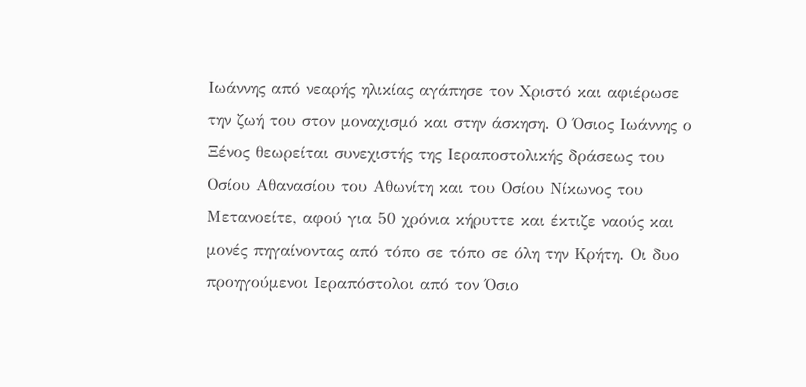Ιωάννης από νεαρής ηλικίας αγάπησε τον Χριστό και αφιέρωσε την ζωή του στον μοναχισμό και στην άσκηση. Ο Όσιος Ιωάννης ο Ξένος θεωρείται συνεχιστής της Ιεραποστολικής δράσεως του Οσίου Αθανασίου του Αθωνίτη και του Οσίου Νίκωνος του Μετανοείτε, αφού για 50 χρόνια κήρυττε και έκτιζε ναούς και μονές πηγαίνοντας από τόπο σε τόπο σε όλη την Κρήτη. Οι δυο προηγούμενοι Ιεραπόστολοι από τον Όσιο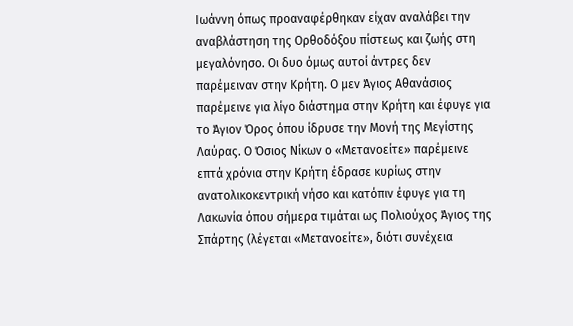Ιωάννη όπως προαναφέρθηκαν είχαν αναλάβει την αναβλάστηση της Ορθοδόξου πίστεως και ζωής στη μεγαλόνησο. Οι δυο όμως αυτοί άντρες δεν παρέμειναν στην Κρήτη. Ο μεν Άγιος Αθανάσιος παρέμεινε για λίγο διάστημα στην Κρήτη και έφυγε για το Άγιον Όρος όπου ίδρυσε την Μονή της Μεγίστης Λαύρας. Ο Όσιος Νίκων ο «Μετανοείτε» παρέμεινε επτά χρόνια στην Κρήτη έδρασε κυρίως στην ανατολικοκεντρική νήσο και κατόπιν έφυγε για τη Λακωνία όπου σήμερα τιμάται ως Πολιούχος Άγιος της Σπάρτης (λέγεται «Μετανοείτε», διότι συνέχεια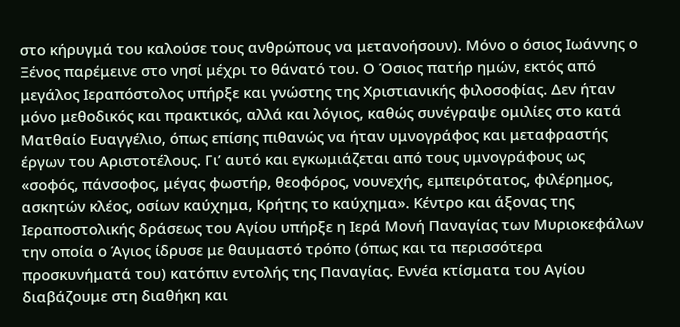στο κήρυγμά του καλούσε τους ανθρώπους να μετανοήσουν). Μόνο ο όσιος Ιωάννης ο Ξένος παρέμεινε στο νησί μέχρι το θάνατό του. Ο Όσιος πατήρ ημών, εκτός από μεγάλος Ιεραπόστολος υπήρξε και γνώστης της Χριστιανικής φιλοσοφίας. Δεν ήταν μόνο μεθοδικός και πρακτικός, αλλά και λόγιος, καθώς συνέγραψε ομιλίες στο κατά Ματθαίο Ευαγγέλιο, όπως επίσης πιθανώς να ήταν υμνογράφος και μεταφραστής έργων του Αριστοτέλους. Γι’ αυτό και εγκωμιάζεται από τους υμνογράφους ως «σοφός, πάνσοφος, μέγας φωστήρ, θεοφόρος, νουνεχής, εμπειρότατος, φιλέρημος, ασκητών κλέος, οσίων καύχημα, Κρήτης το καύχημα». Κέντρο και άξονας της Ιεραποστολικής δράσεως του Αγίου υπήρξε η Ιερά Μονή Παναγίας των Μυριοκεφάλων την οποία ο Άγιος ίδρυσε με θαυμαστό τρόπο (όπως και τα περισσότερα προσκυνήματά του) κατόπιν εντολής της Παναγίας. Εννέα κτίσματα του Αγίου διαβάζουμε στη διαθήκη και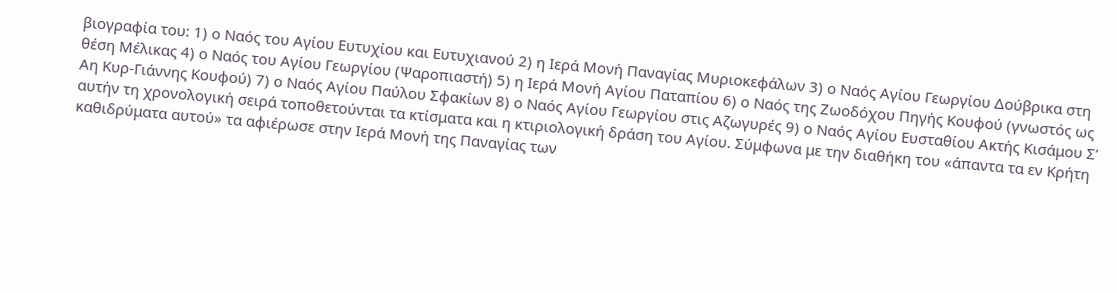βιογραφία του: 1) ο Ναός του Αγίου Ευτυχίου και Ευτυχιανού 2) η Ιερά Μονή Παναγίας Μυριοκεφάλων 3) ο Ναός Αγίου Γεωργίου Δούβρικα στη θέση Μέλικας 4) ο Ναός του Αγίου Γεωργίου (Ψαροπιαστή) 5) η Ιερά Μονή Αγίου Παταπίου 6) ο Ναός της Ζωοδόχου Πηγής Κουφού (γνωστός ως Αη Κυρ-Γιάννης Κουφού) 7) ο Ναός Αγίου Παύλου Σφακίων 8) ο Ναός Αγίου Γεωργίου στις Αζωγυρές 9) ο Ναός Αγίου Ευσταθίου Ακτής Κισάμου Σ’ αυτήν τη χρονολογική σειρά τοποθετούνται τα κτίσματα και η κτιριολογική δράση του Αγίου. Σύμφωνα με την διαθήκη του «άπαντα τα εν Κρήτη καθιδρύματα αυτού» τα αφιέρωσε στην Ιερά Μονή της Παναγίας των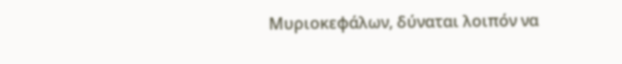Μυριοκεφάλων, δύναται λοιπόν να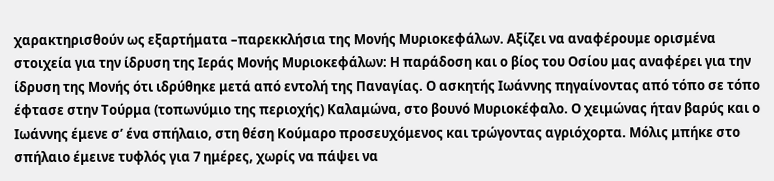χαρακτηρισθούν ως εξαρτήματα –παρεκκλήσια της Μονής Μυριοκεφάλων. Αξίζει να αναφέρουμε ορισμένα στοιχεία για την ίδρυση της Ιεράς Μονής Μυριοκεφάλων: Η παράδοση και ο βίος του Οσίου μας αναφέρει για την ίδρυση της Μονής ότι ιδρύθηκε μετά από εντολή της Παναγίας. Ο ασκητής Ιωάννης πηγαίνοντας από τόπο σε τόπο έφτασε στην Τούρμα (τοπωνύμιο της περιοχής) Καλαμώνα, στο βουνό Μυριοκέφαλο. Ο χειμώνας ήταν βαρύς και ο Ιωάννης έμενε σ’ ένα σπήλαιο, στη θέση Κούμαρο προσευχόμενος και τρώγοντας αγριόχορτα. Μόλις μπήκε στο σπήλαιο έμεινε τυφλός για 7 ημέρες, χωρίς να πάψει να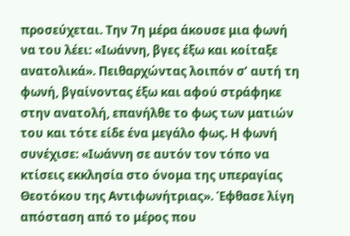προσεύχεται. Την 7η μέρα άκουσε μια φωνή να του λέει: «Ιωάννη, βγες έξω και κοίταξε ανατολικά». Πειθαρχώντας λοιπόν σ’ αυτή τη φωνή, βγαίνοντας έξω και αφού στράφηκε στην ανατολή, επανήλθε το φως των ματιών του και τότε είδε ένα μεγάλο φως. Η φωνή συνέχισε: «Ιωάννη σε αυτόν τον τόπο να κτίσεις εκκλησία στο όνομα της υπεραγίας Θεοτόκου της Αντιφωνήτριας». Έφθασε λίγη απόσταση από το μέρος που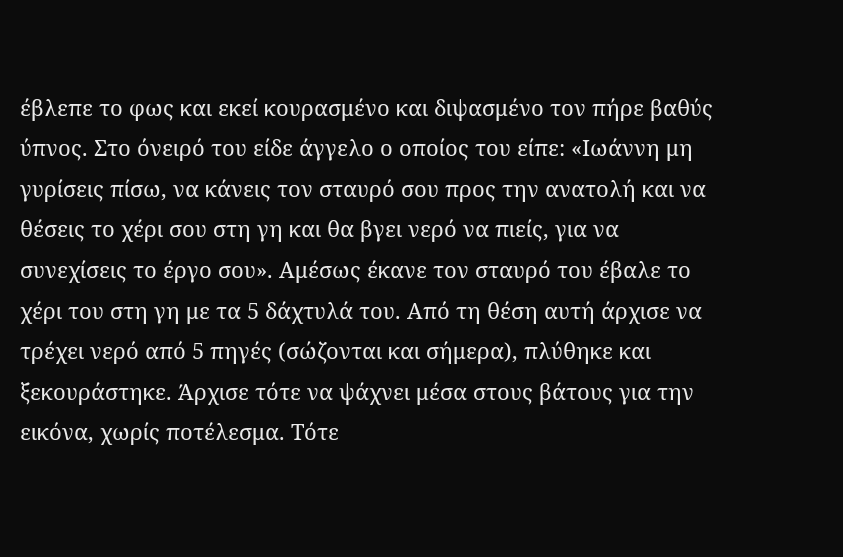έβλεπε το φως και εκεί κουρασμένο και διψασμένο τον πήρε βαθύς ύπνος. Στο όνειρό του είδε άγγελο ο οποίος του είπε: «Ιωάννη μη γυρίσεις πίσω, να κάνεις τον σταυρό σου προς την ανατολή και να θέσεις το χέρι σου στη γη και θα βγει νερό να πιείς, για να συνεχίσεις το έργο σου». Αμέσως έκανε τον σταυρό του έβαλε το χέρι του στη γη με τα 5 δάχτυλά του. Από τη θέση αυτή άρχισε να τρέχει νερό από 5 πηγές (σώζονται και σήμερα), πλύθηκε και ξεκουράστηκε. Άρχισε τότε να ψάχνει μέσα στους βάτους για την εικόνα, χωρίς ποτέλεσμα. Τότε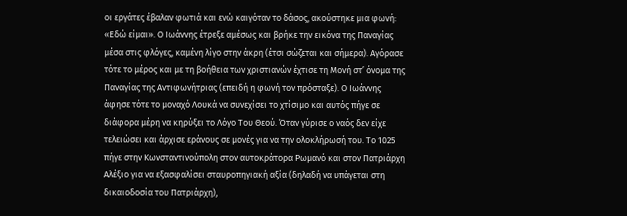οι εργάτες έβαλαν φωτιά και ενώ καιγόταν το δάσος, ακούστηκε μια φωνή: «Εδώ είμαι». Ο Ιωάννης έτρεξε αμέσως και βρήκε την εικόνα της Παναγίας μέσα στις φλόγες, καμένη λίγο στην άκρη (έτσι σώζεται και σήμερα). Αγόρασε τότε το μέρος και με τη βοήθεια των χριστιανών έχτισε τη Μονή στ’ όνομα της Παναγίας της Αντιφωνήτριας (επειδή η φωνή τον πρόσταξε). Ο Ιωάννης άφησε τότε το μοναχό Λουκά να συνεχίσει το χτίσιμο και αυτός πήγε σε διάφορα μέρη να κηρύξει το Λόγο Του Θεού. Όταν γύρισε ο ναός δεν είχε τελειώσει και άρχισε εράνους σε μονές για να την ολοκλήρωσή του. Το 1025 πήγε στην Κωνσταντινούπολη στον αυτοκράτορα Ρωμανό και στον Πατριάρχη Αλέξιο για να εξασφαλίσει σταυροπηγιακή αξία (δηλαδή να υπάγεται στη δικαιοδοσία του Πατριάρχη),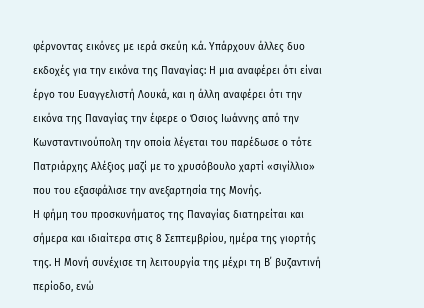φέρνοντας εικόνες με ιερά σκεύη κ.ά. Υπάρχουν άλλες δυο εκδοχές για την εικόνα της Παναγίας: Η μια αναφέρει ότι είναι έργο του Ευαγγελιστή Λουκά, και η άλλη αναφέρει ότι την εικόνα της Παναγίας την έφερε ο Όσιος Ιωάννης από την Κωνσταντινούπολη την οποία λέγεται του παρέδωσε ο τότε Πατριάρχης Αλέξιος μαζί με το χρυσόβουλο χαρτί «σιγίλλιo» που του εξασφάλισε την ανεξαρτησία της Μονής.
Η φήμη του προσκυνήματος της Παναγίας διατηρείται και σήμερα και ιδιαίτερα στις 8 Σεπτεμβρίου, ημέρα της γιορτής της. Η Μονή συνέχισε τη λειτουργία της μέχρι τη Β΄ βυζαντινή περίοδο, ενώ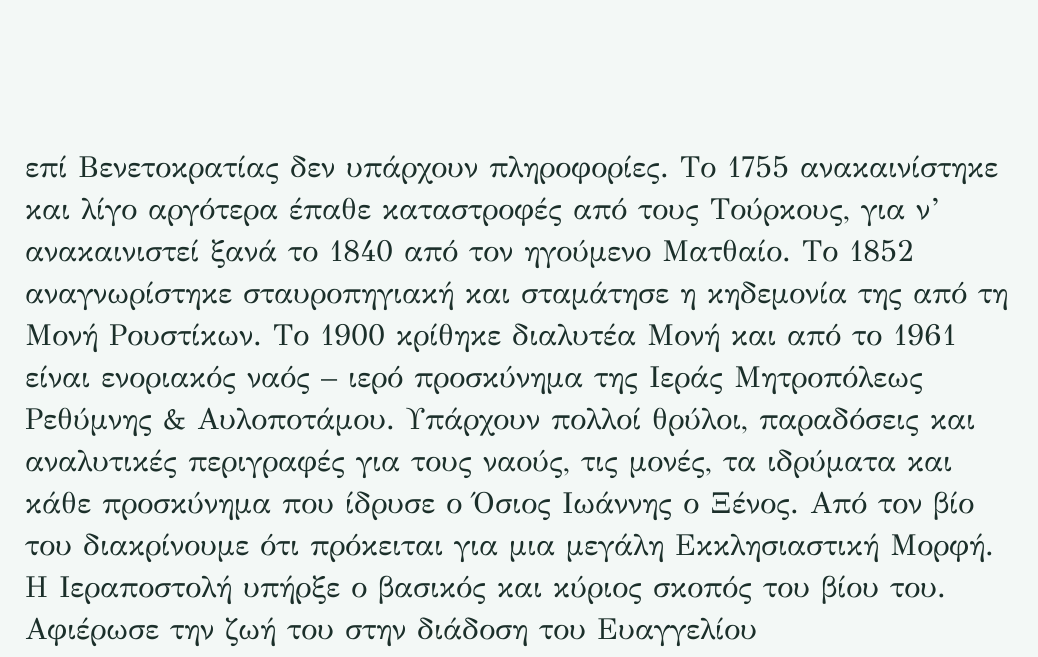επί Βενετοκρατίας δεν υπάρχουν πληροφορίες. Το 1755 ανακαινίστηκε και λίγο αργότερα έπαθε καταστροφές από τους Τούρκους, για ν’ ανακαινιστεί ξανά το 1840 από τον ηγούμενο Ματθαίο. Το 1852 αναγνωρίστηκε σταυροπηγιακή και σταμάτησε η κηδεμονία της από τη Μονή Ρουστίκων. Το 1900 κρίθηκε διαλυτέα Μονή και από το 1961 είναι ενοριακός ναός – ιερό προσκύνημα της Ιεράς Μητροπόλεως Ρεθύμνης & Αυλοποτάμου. Υπάρχουν πολλοί θρύλοι, παραδόσεις και αναλυτικές περιγραφές για τους ναούς, τις μονές, τα ιδρύματα και κάθε προσκύνημα που ίδρυσε ο Όσιος Ιωάννης ο Ξένος. Από τον βίο του διακρίνουμε ότι πρόκειται για μια μεγάλη Εκκλησιαστική Μορφή. Η Ιεραποστολή υπήρξε ο βασικός και κύριος σκοπός του βίου του. Αφιέρωσε την ζωή του στην διάδοση του Ευαγγελίου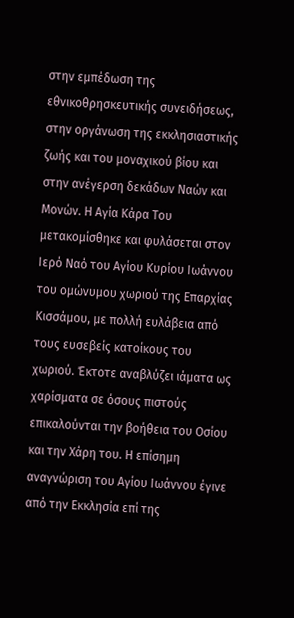στην εμπέδωση της εθνικοθρησκευτικής συνειδήσεως, στην οργάνωση της εκκλησιαστικής ζωής και του μοναχικού βίου και στην ανέγερση δεκάδων Ναών και Μονών. Η Αγία Κάρα Του μετακομίσθηκε και φυλάσεται στον Ιερό Ναό του Αγίου Κυρίου Ιωάννου του ομώνυμου χωριού της Επαρχίας Κισσάμου, με πολλή ευλάβεια από τους ευσεβείς κατοίκους του χωριού. Έκτοτε αναβλύζει ιάματα ως χαρίσματα σε όσους πιστούς επικαλούνται την βοήθεια του Οσίου και την Χάρη του. Η επίσημη αναγνώριση του Αγίου Ιωάννου έγινε από την Εκκλησία επί της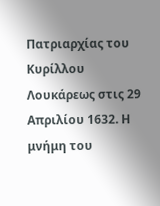Πατριαρχίας του Κυρίλλου Λουκάρεως στις 29 Απριλίου 1632. Η μνήμη του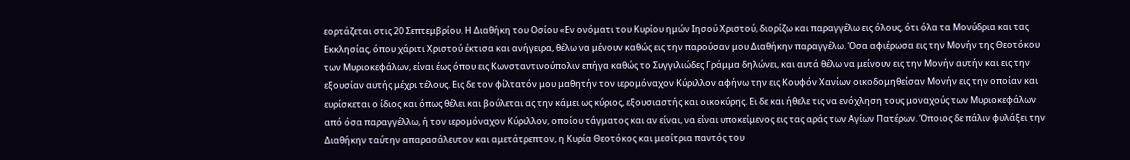εορτάζεται στις 20 Σεπτεμβρίου. Η Διαθήκη του Οσίου «Εν ονόματι του Κυρίου ημών Ιησού Χριστού, διορίζω και παραγγέλω εις όλους, ότι όλα τα Μονύδρια και τας Εκκλησίας, όπου χάριτι Χριστού έκτισα και ανήγειρα, θέλω να μένουν καθώς εις την παρούσαν μου Διαθήκην παραγγέλω. Όσα αφιέρωσα εις την Μονήν της Θεοτόκου των Μυριοκεφάλων, είναι έως όπου εις Κωνσταντινούπολιν επήγα καθώς το Συγγιλιώδες Γράμμα δηλώνει, και αυτά θέλω να μείνουν εις την Μονήν αυτήν και εις την εξουσίαν αυτής μέχρι τέλους. Εις δε τον φίλτατόν μου μαθητήν τον ιερομόναχον Κύριλλον αφήνω την εις Κουφόν Χανίων οικοδομηθείσαν Μονήν εις την οποίαν και ευρίσκεται ο ίδιος και όπως θέλει και βούλεται ας την κάμει ως κύριος, εξουσιαστής και οικοκύρης. Ει δε και ήθελε τις να ενόχληση τους μοναχούς των Μυριοκεφάλων από όσα παραγγέλλω, ή τον ιερομόναχον Κύριλλον, οποίου τάγματος και αν είναι, να είναι υποκείμενος εις τας αράς των Αγίων Πατέρων. Όποιος δε πάλιν φυλάξει την Διαθήκην ταύτην απαρασάλευτον και αμετάτρεπτον, η Κυρία Θεοτόκος και μεσίτρια παντός του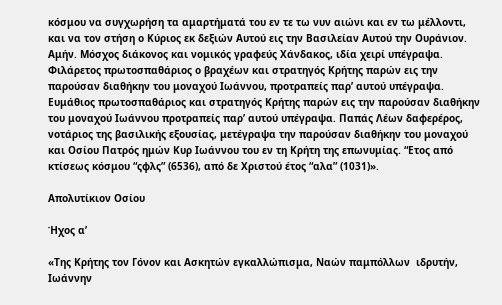κόσμου να συγχωρήση τα αμαρτήματά του εν τε τω νυν αιώνι και εν τω μέλλοντι, και να τον στήση ο Κύριος εκ δεξιών Αυτού εις την Βασιλείαν Αυτού την Ουράνιον. Αμήν. Μόσχος διάκονος και νομικός γραφεύς Χάνδακος, ιδία χειρί υπέγραψα. Φιλάρετος πρωτοσπαθάριος ο βραχέων και στρατηγός Κρήτης παρών εις την παρούσαν διαθήκην του μοναχού Ιωάννου, προτραπείς παρ’ αυτού υπέγραψα. Ευμάθιος πρωτοσπαθάριος και στρατηγός Κρήτης παρών εις την παρούσαν διαθήκην του μοναχού Ιωάννου προτραπείς παρ’ αυτού υπέγραψα. Παπάς Λέων δαφερέρος, νοτάριος της βασιλικής εξουσίας, μετέγραψα την παρούσαν διαθήκην του μοναχού και Οσίου Πατρός ημών Κυρ Ιωάννου του εν τη Κρήτη της επωνυμίας. “Ετος από κτίσεως κόσμου “ςφλς” (6536), από δε Χριστού έτος “αλα” (1031)».

Απολυτίκιον Οσίου

Ήχος α’

«Της Κρήτης τον Γόνον και Ασκητών εγκαλλώπισμα, Ναών παμπόλλων  ιδρυτήν, Ιωάννην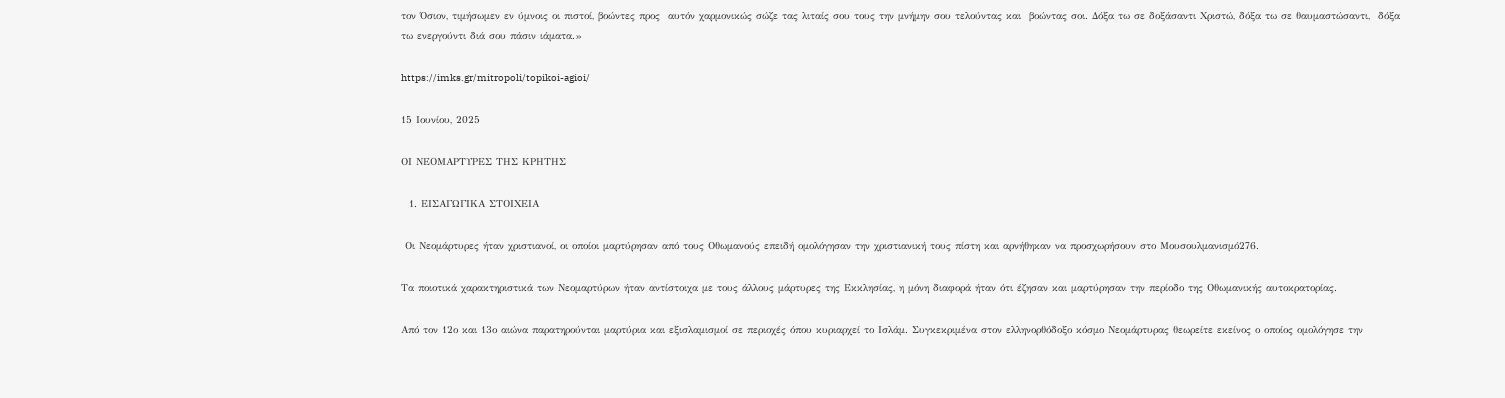τον Όσιον, τιμήσωμεν εν ύμνοις οι πιστοί, βοώντες προς  αυτόν χαρμονικώς σώζε τας λιταίς σου τους την μνήμην σου τελούντας και  βοώντας σοι. Δόξα τω σε δοξάσαντι Χριστώ, δόξα τω σε θαυμαστώσαντι,  δόξα τω ενεργούντι διά σου πάσιν ιάματα.»

https://imks.gr/mitropoli/topikoi-agioi/

15 Ιουνίου, 2025

ΟΙ ΝΕΟΜΑΡΤΥΡΕΣ ΤΗΣ ΚΡΗΤΗΣ

  1. ΕΙΣΑΓΩΓΙΚΑ ΣΤΟΙΧΕΙΑ

 Οι Νεομάρτυρες ήταν χριστιανοί, οι οποίοι μαρτύρησαν από τους Οθωμανούς επειδή ομολόγησαν την χριστιανική τους πίστη και αρνήθηκαν να προσχωρήσουν στο Μουσουλμανισμό276.

Τα ποιοτικά χαρακτηριστικά των Νεομαρτύρων ήταν αντίστοιχα με τους άλλους μάρτυρες της Εκκλησίας, η μόνη διαφορά ήταν ότι έζησαν και μαρτύρησαν την περίοδο της Οθωμανικής αυτοκρατορίας.

Από τον 12ο και 13ο αιώνα παρατηρούνται μαρτύρια και εξισλαμισμοί σε περιοχές όπου κυριαρχεί το Ισλάμ. Συγκεκριμένα στον ελληνορθόδοξο κόσμο Νεομάρτυρας θεωρείτε εκείνος ο οποίος ομολόγησε την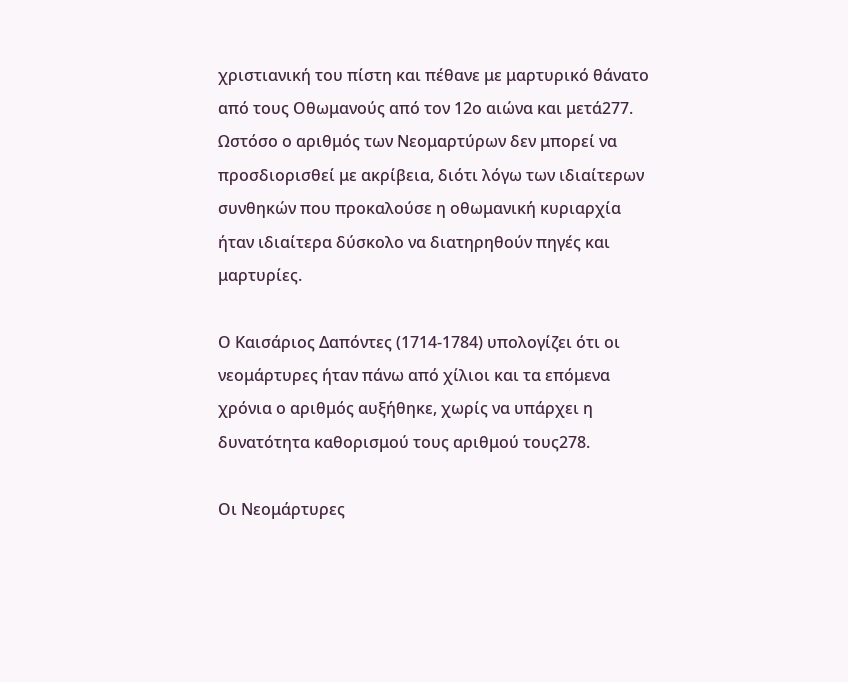χριστιανική του πίστη και πέθανε με μαρτυρικό θάνατο από τους Οθωμανούς από τον 12ο αιώνα και μετά277. Ωστόσο ο αριθμός των Νεομαρτύρων δεν μπορεί να προσδιορισθεί με ακρίβεια, διότι λόγω των ιδιαίτερων συνθηκών που προκαλούσε η οθωμανική κυριαρχία ήταν ιδιαίτερα δύσκολο να διατηρηθούν πηγές και μαρτυρίες.

Ο Καισάριος Δαπόντες (1714-1784) υπολογίζει ότι οι νεομάρτυρες ήταν πάνω από χίλιοι και τα επόμενα χρόνια ο αριθμός αυξήθηκε, χωρίς να υπάρχει η δυνατότητα καθορισμού τους αριθμού τους278.

Οι Νεομάρτυρες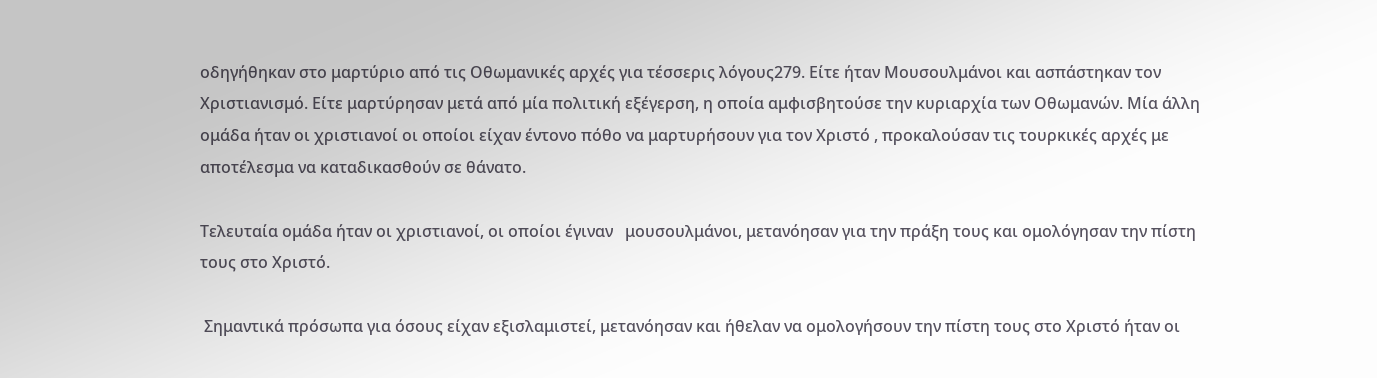οδηγήθηκαν στο μαρτύριο από τις Οθωμανικές αρχές για τέσσερις λόγους279. Είτε ήταν Μουσουλμάνοι και ασπάστηκαν τον Χριστιανισμό. Είτε μαρτύρησαν μετά από μία πολιτική εξέγερση, η οποία αμφισβητούσε την κυριαρχία των Οθωμανών. Μία άλλη ομάδα ήταν οι χριστιανοί οι οποίοι είχαν έντονο πόθο να μαρτυρήσουν για τον Χριστό , προκαλούσαν τις τουρκικές αρχές με αποτέλεσμα να καταδικασθούν σε θάνατο.

Τελευταία ομάδα ήταν οι χριστιανοί, οι οποίοι έγιναν   μουσουλμάνοι, μετανόησαν για την πράξη τους και ομολόγησαν την πίστη τους στο Χριστό.

 Σημαντικά πρόσωπα για όσους είχαν εξισλαμιστεί, μετανόησαν και ήθελαν να ομολογήσουν την πίστη τους στο Χριστό ήταν οι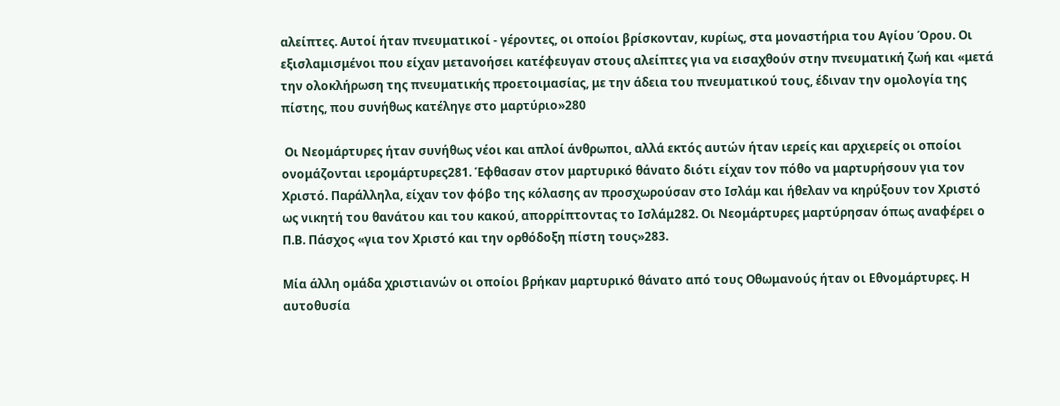αλείπτες. Αυτοί ήταν πνευματικοί - γέροντες, οι οποίοι βρίσκονταν, κυρίως, στα μοναστήρια του Αγίου Όρου. Οι εξισλαμισμένοι που είχαν μετανοήσει κατέφευγαν στους αλείπτες για να εισαχθούν στην πνευματική ζωή και «μετά την ολοκλήρωση της πνευματικής προετοιμασίας, με την άδεια του πνευματικού τους, έδιναν την ομολογία της πίστης, που συνήθως κατέληγε στο μαρτύριο»280

 Οι Νεομάρτυρες ήταν συνήθως νέοι και απλοί άνθρωποι, αλλά εκτός αυτών ήταν ιερείς και αρχιερείς οι οποίοι ονομάζονται ιερομάρτυρες281. Έφθασαν στον μαρτυρικό θάνατο διότι είχαν τον πόθο να μαρτυρήσουν για τον Χριστό. Παράλληλα, είχαν τον φόβο της κόλασης αν προσχωρούσαν στο Ισλάμ και ήθελαν να κηρύξουν τον Χριστό ως νικητή του θανάτου και του κακού, απορρίπτοντας το Ισλάμ282. Οι Νεομάρτυρες μαρτύρησαν όπως αναφέρει ο Π.Β. Πάσχος «για τον Χριστό και την ορθόδοξη πίστη τους»283.

Μία άλλη ομάδα χριστιανών οι οποίοι βρήκαν μαρτυρικό θάνατο από τους Οθωμανούς ήταν οι Εθνομάρτυρες. Η αυτοθυσία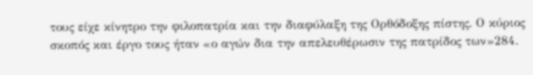τους είχε κίνητρο την φιλοπατρία και την διαφύλαξη της Ορθόδοξης πίστης. Ο κύριος σκοπός και έργο τους ήταν «ο αγών δια την απελευθέρωσιν της πατρίδος των»284.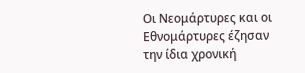Οι Νεομάρτυρες και οι Εθνομάρτυρες έζησαν την ίδια χρονική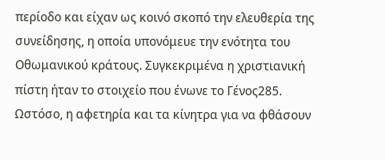περίοδο και είχαν ως κοινό σκοπό την ελευθερία της συνείδησης, η οποία υπονόμευε την ενότητα του Οθωμανικού κράτους. Συγκεκριμένα η χριστιανική πίστη ήταν το στοιχείο που ένωνε το Γένος285. Ωστόσο, η αφετηρία και τα κίνητρα για να φθάσουν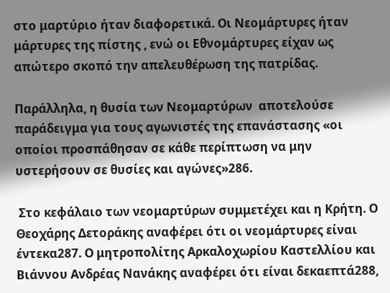στο μαρτύριο ήταν διαφορετικά. Οι Νεομάρτυρες ήταν μάρτυρες της πίστης , ενώ οι Εθνομάρτυρες είχαν ως απώτερο σκοπό την απελευθέρωση της πατρίδας.

Παράλληλα, η θυσία των Νεομαρτύρων  αποτελούσε παράδειγμα για τους αγωνιστές της επανάστασης «οι οποίοι προσπάθησαν σε κάθε περίπτωση να μην υστερήσουν σε θυσίες και αγώνες»286.

 Στο κεφάλαιο των νεομαρτύρων συμμετέχει και η Κρήτη. Ο Θεοχάρης Δετοράκης αναφέρει ότι οι νεομάρτυρες είναι έντεκα287. Ο μητροπολίτης Αρκαλοχωρίου Καστελλίου και Βιάννου Ανδρέας Νανάκης αναφέρει ότι είναι δεκαεπτά288,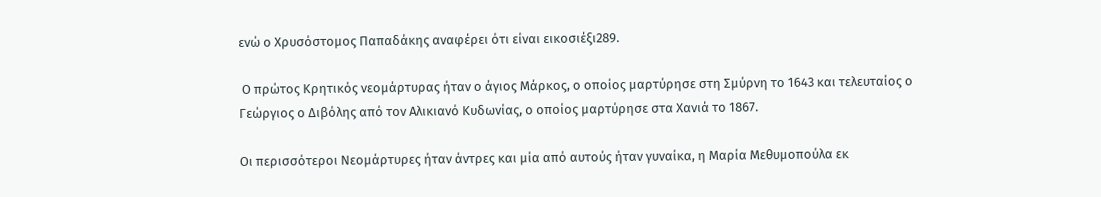ενώ ο Χρυσόστομος Παπαδάκης αναφέρει ότι είναι εικοσιέξι289.

 Ο πρώτος Κρητικός νεομάρτυρας ήταν ο άγιος Μάρκος, ο οποίος μαρτύρησε στη Σμύρνη το 1643 και τελευταίος ο Γεώργιος ο Διβόλης από τον Αλικιανό Κυδωνίας, ο οποίος μαρτύρησε στα Χανιά το 1867.

Οι περισσότεροι Νεομάρτυρες ήταν άντρες και μία από αυτούς ήταν γυναίκα, η Μαρία Μεθυμοπούλα εκ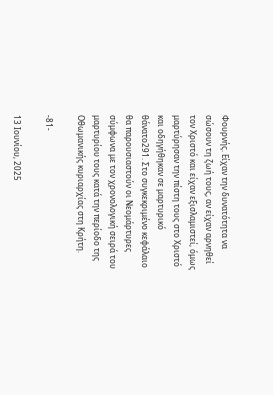Φουρνής. Είχαν την δυνατότητα να σώσουν τη ζωή τους, αν είχαν αρνηθεί τον Χριστό και είχαν εξισλαμιστεί, όμως μαρτύρησαν την πίστη τους στο Χριστό και οδηγήθηκαν σε μαρτυρικό θάνατο291. Στο συγκεκριμένο κεφάλαιο θα παρουσιαστούν οι Νεομάρτυρες σύμφωνα με τον χρονολογική σειρά του μαρτυρίου τους κατά την περίοδο της Οθωμανικής κυριαρχίας στη Κρήτη.

-81-

13 Ιουνίου, 2025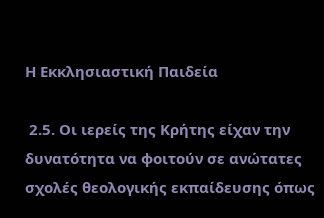Η Εκκλησιαστική Παιδεία

 2.5. Οι ιερείς της Κρήτης είχαν την δυνατότητα να φοιτούν σε ανώτατες σχολές θεολογικής εκπαίδευσης όπως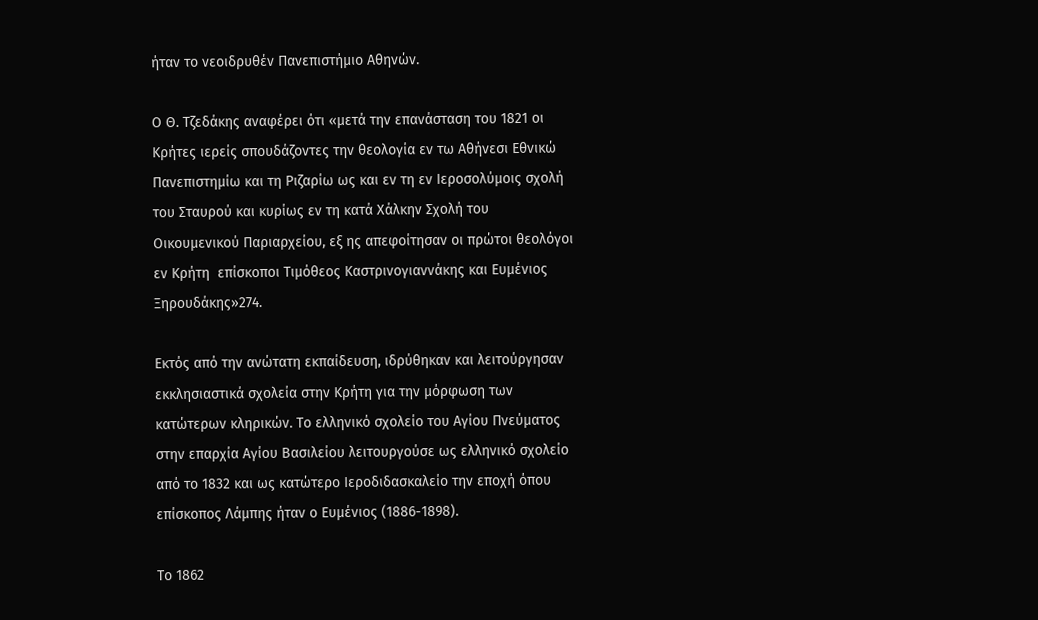ήταν το νεοιδρυθέν Πανεπιστήμιο Αθηνών.

Ο Θ. Τζεδάκης αναφέρει ότι «μετά την επανάσταση του 1821 οι Κρήτες ιερείς σπουδάζοντες την θεολογία εν τω Αθήνεσι Εθνικώ Πανεπιστημίω και τη Ριζαρίω ως και εν τη εν Ιεροσολύμοις σχολή του Σταυρού και κυρίως εν τη κατά Χάλκην Σχολή του Οικουμενικού Παριαρχείου, εξ ης απεφοίτησαν οι πρώτοι θεολόγοι εν Κρήτη  επίσκοποι Τιμόθεος Καστρινογιαννάκης και Ευμένιος Ξηρουδάκης»274.

Εκτός από την ανώτατη εκπαίδευση, ιδρύθηκαν και λειτούργησαν εκκλησιαστικά σχολεία στην Κρήτη για την μόρφωση των κατώτερων κληρικών. Το ελληνικό σχολείο του Αγίου Πνεύματος στην επαρχία Αγίου Βασιλείου λειτουργούσε ως ελληνικό σχολείο από το 1832 και ως κατώτερο Ιεροδιδασκαλείο την εποχή όπου επίσκοπος Λάμπης ήταν ο Ευμένιος (1886-1898).

Το 1862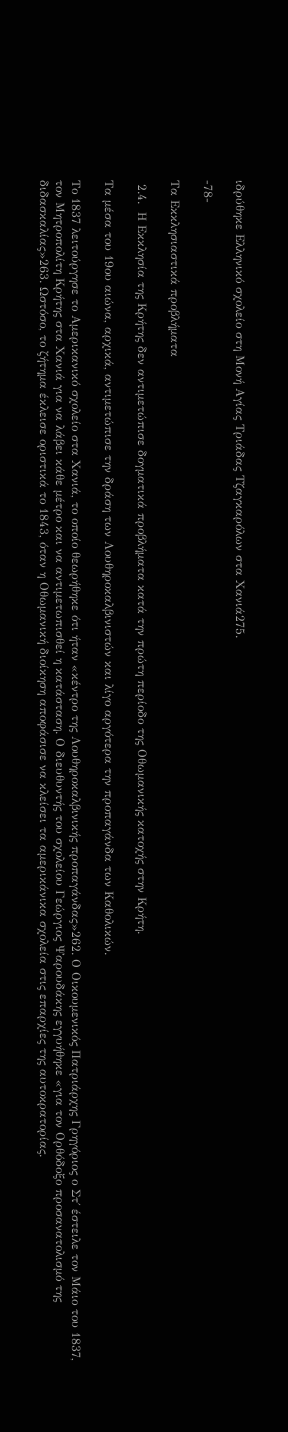ιδρύθηκε Ελληνικό σχολείο στη Μονή Αγίας Τριάδας Τζαγκαρόλων στα Χανιά275.

-78-

Τα Εκκλησιαστικά προβλήματα

 2.4.  Η Εκκλησία της Κρήτης δεν αντιμετώπισε δογματικά προβλήματα κατά την πρώτη περίοδο της Οθωμανικής κατοχής στην Κρήτη.

Τα μέσα του 19ου αιώνα, αρχικά, αντιμετώπισε την δράση των Λουθηροκαλβινιστών και λίγο αργότερα την προπαγάνδα των Καθολικών.

Το 1837 λειτούργησε το Αμερικανικό σχολείο στα Χανιά, το οποίο θεωρήθηκε ότι ήταν «κέντρο της Λουθηροκαλβινικής προπαγάνδας»262. Ο Οικουμενικός Πατριάρχης Γρηγόριος ο Στ΄ έστειλε τον Μάιο του 1837, τον Μητροπολίτη Κρήτης στα Χανιά για να λάβει κάθε μέτρο και να αντιμετωπισθεί η κατάσταση. Ο διευθυντής του σχολείου Γεώργιος Ψαρουδάκης εγγυήθηκε «για τον Ορθόδοξο προσανατολισμό της διδασκαλίας»263. Ωστόσο, το ζήτημα έκλεισε οριστικά το 1843, όταν η Οθωμανική διοίκηση αποφάσισε να κλείσει τα αμερικάνικα σχολεία στις επαρχίες της αυτοκρατορίας.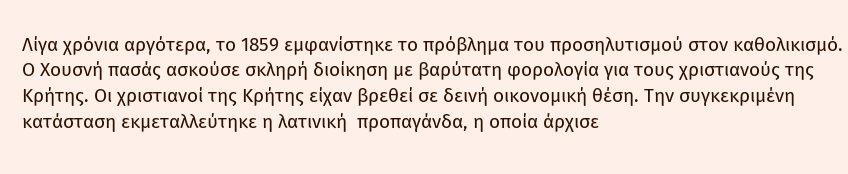Λίγα χρόνια αργότερα, το 1859 εμφανίστηκε το πρόβλημα του προσηλυτισμού στον καθολικισμό. Ο Χουσνή πασάς ασκούσε σκληρή διοίκηση με βαρύτατη φορολογία για τους χριστιανούς της Κρήτης. Οι χριστιανοί της Κρήτης είχαν βρεθεί σε δεινή οικονομική θέση. Την συγκεκριμένη κατάσταση εκμεταλλεύτηκε η λατινική  προπαγάνδα, η οποία άρχισε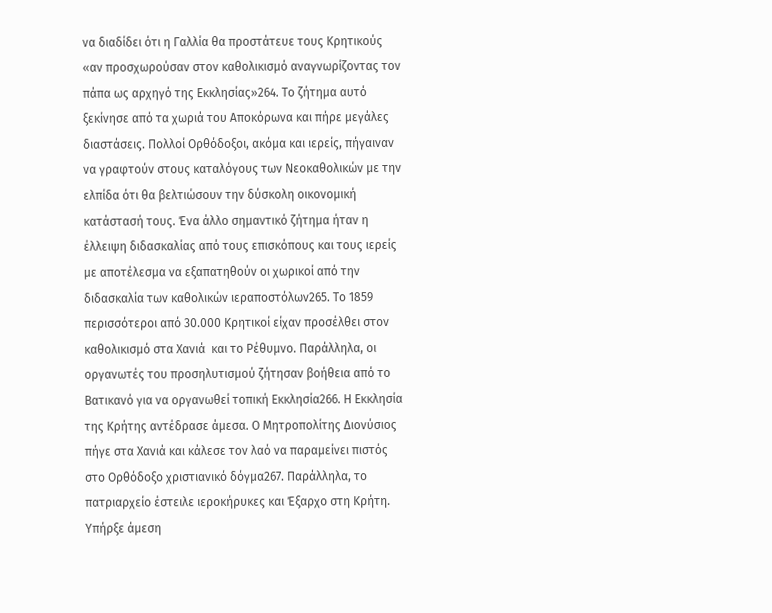να διαδίδει ότι η Γαλλία θα προστάτευε τους Κρητικούς «αν προσχωρούσαν στον καθολικισμό αναγνωρίζοντας τον πάπα ως αρχηγό της Εκκλησίας»264. Το ζήτημα αυτό ξεκίνησε από τα χωριά του Αποκόρωνα και πήρε μεγάλες διαστάσεις. Πολλοί Ορθόδοξοι, ακόμα και ιερείς, πήγαιναν να γραφτούν στους καταλόγους των Νεοκαθολικών με την ελπίδα ότι θα βελτιώσουν την δύσκολη οικονομική κατάστασή τους. Ένα άλλο σημαντικό ζήτημα ήταν η έλλειψη διδασκαλίας από τους επισκόπους και τους ιερείς με αποτέλεσμα να εξαπατηθούν οι χωρικοί από την διδασκαλία των καθολικών ιεραποστόλων265. Το 1859 περισσότεροι από 30.000 Κρητικοί είχαν προσέλθει στον καθολικισμό στα Χανιά  και το Ρέθυμνο. Παράλληλα, οι οργανωτές του προσηλυτισμού ζήτησαν βοήθεια από το Βατικανό για να οργανωθεί τοπική Εκκλησία266. Η Εκκλησία της Κρήτης αντέδρασε άμεσα. Ο Μητροπολίτης Διονύσιος πήγε στα Χανιά και κάλεσε τον λαό να παραμείνει πιστός στο Ορθόδοξο χριστιανικό δόγμα267. Παράλληλα, το πατριαρχείο έστειλε ιεροκήρυκες και Έξαρχο στη Κρήτη. Υπήρξε άμεση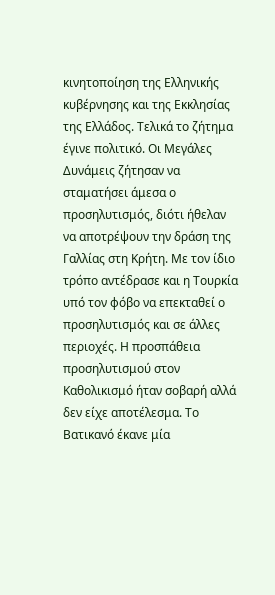κινητοποίηση της Ελληνικής κυβέρνησης και της Εκκλησίας της Ελλάδος. Τελικά το ζήτημα έγινε πολιτικό. Οι Μεγάλες Δυνάμεις ζήτησαν να σταματήσει άμεσα ο προσηλυτισμός, διότι ήθελαν να αποτρέψουν την δράση της Γαλλίας στη Κρήτη. Με τον ίδιο τρόπο αντέδρασε και η Τουρκία υπό τον φόβο να επεκταθεί ο προσηλυτισμός και σε άλλες περιοχές. Η προσπάθεια προσηλυτισμού στον Καθολικισμό ήταν σοβαρή αλλά δεν είχε αποτέλεσμα. Το Βατικανό έκανε μία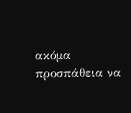ακόμα προσπάθεια να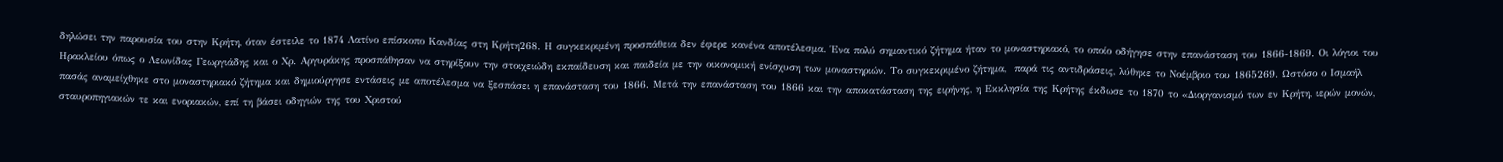δηλώσει την παρουσία του στην Κρήτη, όταν έστειλε το 1874 Λατίνο επίσκοπο Κανδίας στη Κρήτη268. Η συγκεκριμένη προσπάθεια δεν έφερε κανένα αποτέλεσμα. Ένα πολύ σημαντικό ζήτημα ήταν το μοναστηριακό, το οποίο οδήγησε στην επανάσταση του 1866-1869. Οι λόγιοι του Ηρακλείου όπως ο Λεωνίδας Γεωργιάδης και ο Χρ. Αργυράκης προσπάθησαν να στηρίξουν την στοιχειώδη εκπαίδευση και παιδεία με την οικονομική ενίσχυση των μοναστηριών. Το συγκεκριμένο ζήτημα,  παρά τις αντιδράσεις, λύθηκε το Νοέμβριο του 1865269. Ωστόσο ο Ισμαήλ πασάς αναμείχθηκε στο μοναστηριακό ζήτημα και δημιούργησε εντάσεις με αποτέλεσμα να ξεσπάσει η επανάσταση του 1866. Μετά την επανάσταση του 1866 και την αποκατάσταση της ειρήνης, η Εκκλησία της Κρήτης έκδωσε το 1870 το «Διοργανισμό των εν Κρήτη, ιερών μονών, σταυροπηγιακών τε και ενοριακών, επί τη βάσει οδηγιών της του Χριστού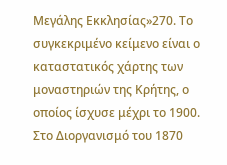Μεγάλης Εκκλησίας»270. Το συγκεκριμένο κείμενο είναι ο καταστατικός χάρτης των μοναστηριών της Κρήτης, ο οποίος ίσχυσε μέχρι το 1900. Στο Διοργανισμό του 1870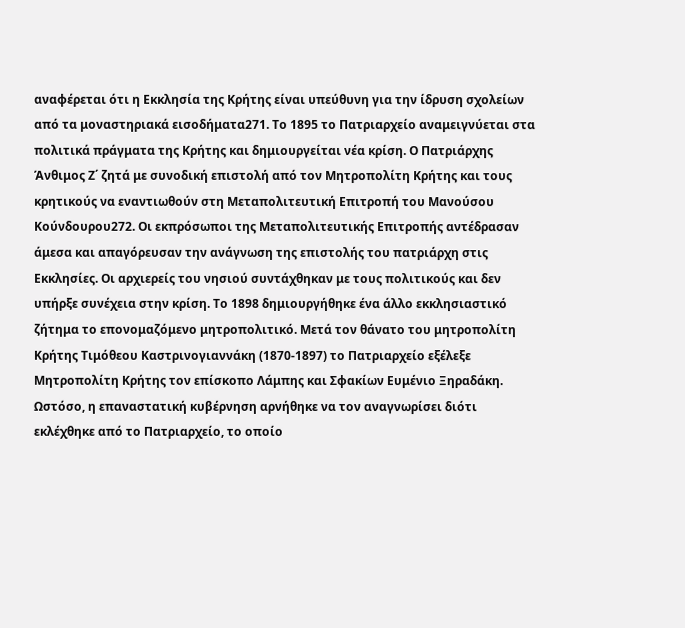αναφέρεται ότι η Εκκλησία της Κρήτης είναι υπεύθυνη για την ίδρυση σχολείων από τα μοναστηριακά εισοδήματα271. Το 1895 το Πατριαρχείο αναμειγνύεται στα πολιτικά πράγματα της Κρήτης και δημιουργείται νέα κρίση. Ο Πατριάρχης Άνθιμος Ζ΄ ζητά με συνοδική επιστολή από τον Μητροπολίτη Κρήτης και τους κρητικούς να εναντιωθούν στη Μεταπολιτευτική Επιτροπή του Μανούσου Κούνδουρου272. Οι εκπρόσωποι της Μεταπολιτευτικής Επιτροπής αντέδρασαν άμεσα και απαγόρευσαν την ανάγνωση της επιστολής του πατριάρχη στις Εκκλησίες. Οι αρχιερείς του νησιού συντάχθηκαν με τους πολιτικούς και δεν υπήρξε συνέχεια στην κρίση. Το 1898 δημιουργήθηκε ένα άλλο εκκλησιαστικό ζήτημα το επονομαζόμενο μητροπολιτικό. Μετά τον θάνατο του μητροπολίτη Κρήτης Τιμόθεου Καστρινογιαννάκη (1870-1897) το Πατριαρχείο εξέλεξε Μητροπολίτη Κρήτης τον επίσκοπο Λάμπης και Σφακίων Ευμένιο Ξηραδάκη. Ωστόσο, η επαναστατική κυβέρνηση αρνήθηκε να τον αναγνωρίσει διότι εκλέχθηκε από το Πατριαρχείο, το οποίο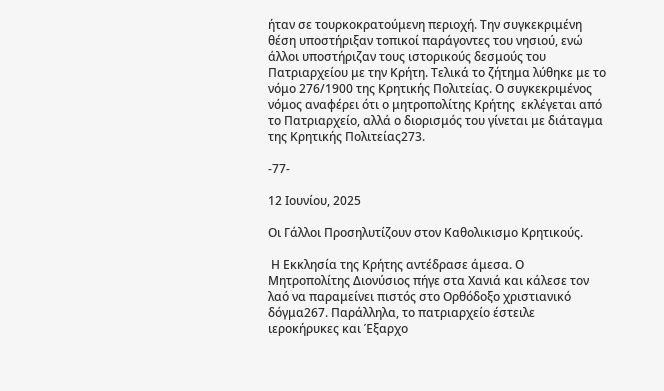ήταν σε τουρκοκρατούμενη περιοχή. Την συγκεκριμένη θέση υποστήριξαν τοπικοί παράγοντες του νησιού, ενώ άλλοι υποστήριζαν τους ιστορικούς δεσμούς του Πατριαρχείου με την Κρήτη. Τελικά το ζήτημα λύθηκε με το νόμο 276/1900 της Κρητικής Πολιτείας. Ο συγκεκριμένος νόμος αναφέρει ότι ο μητροπολίτης Κρήτης  εκλέγεται από το Πατριαρχείο, αλλά ο διορισμός του γίνεται με διάταγμα της Κρητικής Πολιτείας273.

-77-

12 Ιουνίου, 2025

Οι Γάλλοι Προσηλυτίζουν στον Καθολικισμο Κρητικούς.

 Η Εκκλησία της Κρήτης αντέδρασε άμεσα. Ο Μητροπολίτης Διονύσιος πήγε στα Χανιά και κάλεσε τον λαό να παραμείνει πιστός στο Ορθόδοξο χριστιανικό δόγμα267. Παράλληλα, το πατριαρχείο έστειλε ιεροκήρυκες και Έξαρχο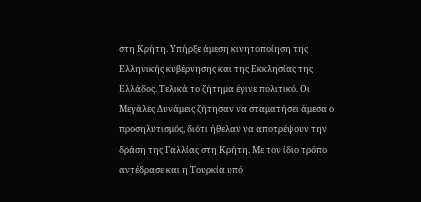στη Κρήτη. Υπήρξε άμεση κινητοποίηση της Ελληνικής κυβέρνησης και της Εκκλησίας της Ελλάδος. Τελικά το ζήτημα έγινε πολιτικό. Οι Μεγάλες Δυνάμεις ζήτησαν να σταματήσει άμεσα ο προσηλυτισμός, διότι ήθελαν να αποτρέψουν την δράση της Γαλλίας στη Κρήτη. Με τον ίδιο τρόπο αντέδρασε και η Τουρκία υπό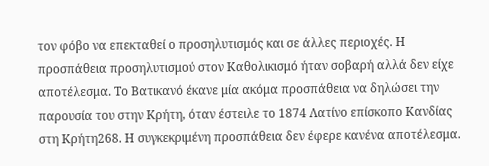τον φόβο να επεκταθεί ο προσηλυτισμός και σε άλλες περιοχές. Η προσπάθεια προσηλυτισμού στον Καθολικισμό ήταν σοβαρή αλλά δεν είχε αποτέλεσμα. Το Βατικανό έκανε μία ακόμα προσπάθεια να δηλώσει την παρουσία του στην Κρήτη, όταν έστειλε το 1874 Λατίνο επίσκοπο Κανδίας στη Κρήτη268. Η συγκεκριμένη προσπάθεια δεν έφερε κανένα αποτέλεσμα.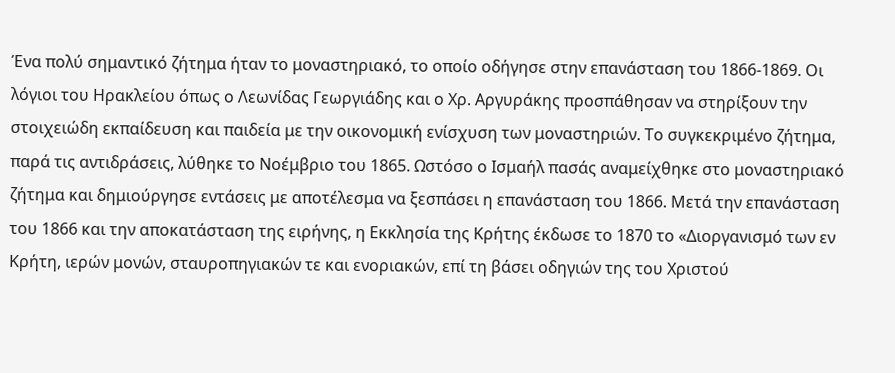Ένα πολύ σημαντικό ζήτημα ήταν το μοναστηριακό, το οποίο οδήγησε στην επανάσταση του 1866-1869. Οι λόγιοι του Ηρακλείου όπως ο Λεωνίδας Γεωργιάδης και ο Χρ. Αργυράκης προσπάθησαν να στηρίξουν την στοιχειώδη εκπαίδευση και παιδεία με την οικονομική ενίσχυση των μοναστηριών. Το συγκεκριμένο ζήτημα, παρά τις αντιδράσεις, λύθηκε το Νοέμβριο του 1865. Ωστόσο ο Ισμαήλ πασάς αναμείχθηκε στο μοναστηριακό ζήτημα και δημιούργησε εντάσεις με αποτέλεσμα να ξεσπάσει η επανάσταση του 1866. Μετά την επανάσταση του 1866 και την αποκατάσταση της ειρήνης, η Εκκλησία της Κρήτης έκδωσε το 1870 το «Διοργανισμό των εν Κρήτη, ιερών μονών, σταυροπηγιακών τε και ενοριακών, επί τη βάσει οδηγιών της του Χριστού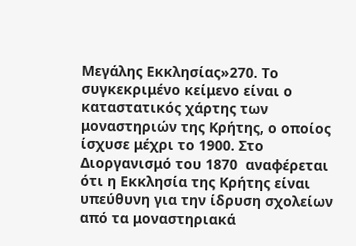Μεγάλης Εκκλησίας»270. Το συγκεκριμένο κείμενο είναι ο καταστατικός χάρτης των μοναστηριών της Κρήτης, ο οποίος ίσχυσε μέχρι το 1900. Στο Διοργανισμό του 1870  αναφέρεται ότι η Εκκλησία της Κρήτης είναι υπεύθυνη για την ίδρυση σχολείων από τα μοναστηριακά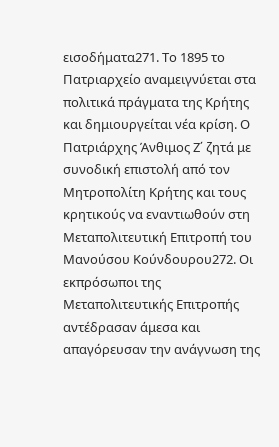εισοδήματα271. Το 1895 το Πατριαρχείο αναμειγνύεται στα πολιτικά πράγματα της Κρήτης και δημιουργείται νέα κρίση. Ο Πατριάρχης Άνθιμος Ζ΄ ζητά με συνοδική επιστολή από τον Μητροπολίτη Κρήτης και τους κρητικούς να εναντιωθούν στη Μεταπολιτευτική Επιτροπή του Μανούσου Κούνδουρου272. Οι εκπρόσωποι της Μεταπολιτευτικής Επιτροπής αντέδρασαν άμεσα και απαγόρευσαν την ανάγνωση της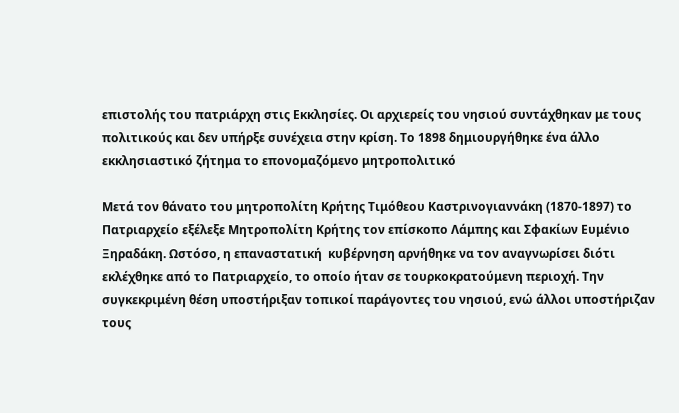επιστολής του πατριάρχη στις Εκκλησίες. Οι αρχιερείς του νησιού συντάχθηκαν με τους πολιτικούς και δεν υπήρξε συνέχεια στην κρίση. Το 1898 δημιουργήθηκε ένα άλλο εκκλησιαστικό ζήτημα το επονομαζόμενο μητροπολιτικό

Μετά τον θάνατο του μητροπολίτη Κρήτης Τιμόθεου Καστρινογιαννάκη (1870-1897) το Πατριαρχείο εξέλεξε Μητροπολίτη Κρήτης τον επίσκοπο Λάμπης και Σφακίων Ευμένιο Ξηραδάκη. Ωστόσο, η επαναστατική  κυβέρνηση αρνήθηκε να τον αναγνωρίσει διότι εκλέχθηκε από το Πατριαρχείο, το οποίο ήταν σε τουρκοκρατούμενη περιοχή. Την συγκεκριμένη θέση υποστήριξαν τοπικοί παράγοντες του νησιού, ενώ άλλοι υποστήριζαν τους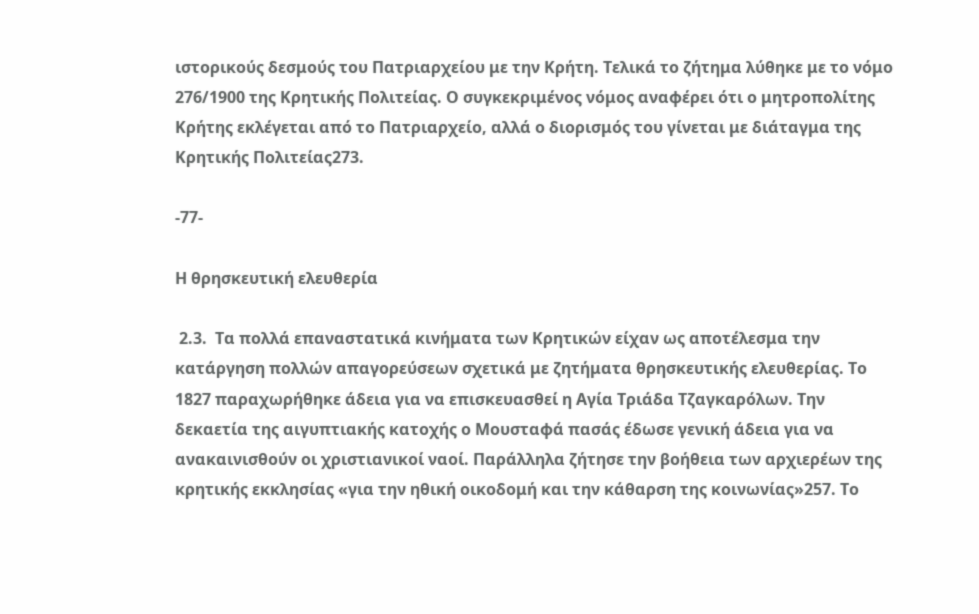ιστορικούς δεσμούς του Πατριαρχείου με την Κρήτη. Τελικά το ζήτημα λύθηκε με το νόμο 276/1900 της Κρητικής Πολιτείας. Ο συγκεκριμένος νόμος αναφέρει ότι ο μητροπολίτης Κρήτης εκλέγεται από το Πατριαρχείο, αλλά ο διορισμός του γίνεται με διάταγμα της Κρητικής Πολιτείας273.

-77-

Η θρησκευτική ελευθερία

 2.3.  Τα πολλά επαναστατικά κινήματα των Κρητικών είχαν ως αποτέλεσμα την κατάργηση πολλών απαγορεύσεων σχετικά με ζητήματα θρησκευτικής ελευθερίας. Το 1827 παραχωρήθηκε άδεια για να επισκευασθεί η Αγία Τριάδα Τζαγκαρόλων. Την δεκαετία της αιγυπτιακής κατοχής ο Μουσταφά πασάς έδωσε γενική άδεια για να ανακαινισθούν οι χριστιανικοί ναοί. Παράλληλα ζήτησε την βοήθεια των αρχιερέων της κρητικής εκκλησίας «για την ηθική οικοδομή και την κάθαρση της κοινωνίας»257. Το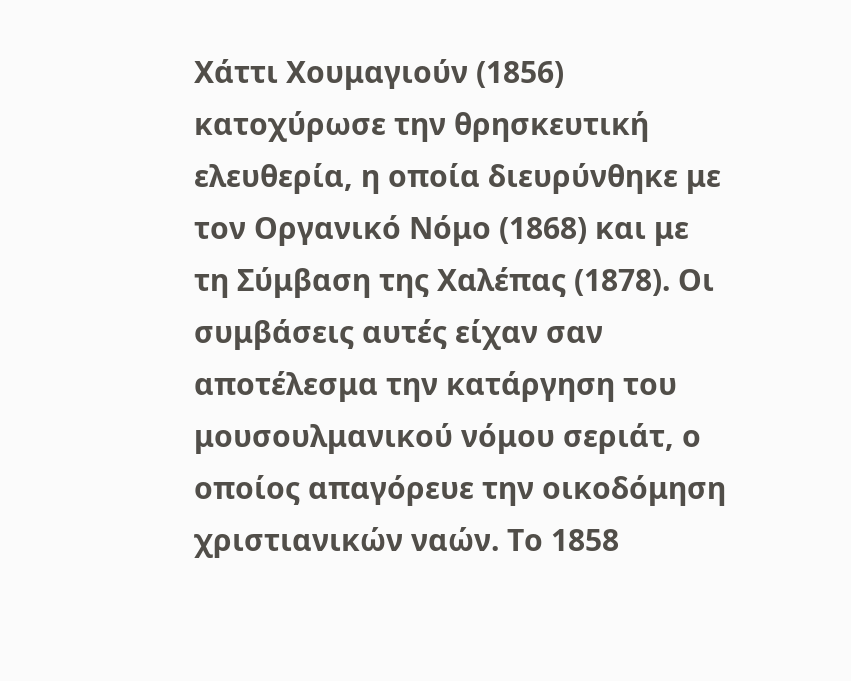Χάττι Χουμαγιούν (1856) κατοχύρωσε την θρησκευτική ελευθερία, η οποία διευρύνθηκε με τον Οργανικό Νόμο (1868) και με τη Σύμβαση της Χαλέπας (1878). Οι συμβάσεις αυτές είχαν σαν αποτέλεσμα την κατάργηση του μουσουλμανικού νόμου σεριάτ, ο οποίος απαγόρευε την οικοδόμηση χριστιανικών ναών. Το 1858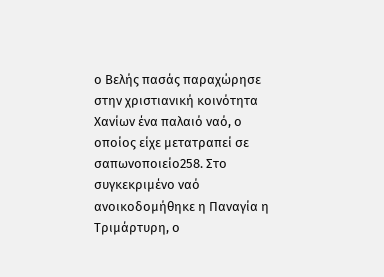ο Βελής πασάς παραχώρησε στην χριστιανική κοινότητα Χανίων ένα παλαιό ναό, ο οποίος είχε μετατραπεί σε σαπωνοποιείο258. Στο συγκεκριμένο ναό ανοικοδομήθηκε η Παναγία η Τριμάρτυρη, ο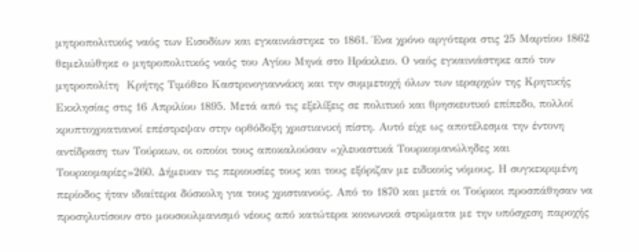μητροπολιτικός ναός των Εισοδίων και εγκαινιάστηκε το 1861. Ένα χρόνο αργότερα στις 25 Μαρτίου 1862 θεμελιώθηκε ο μητροπολιτικός ναός του Αγίου Μηνά στο Ηράκλειο. Ο ναός εγκαινιάστηκε από τον μητροπολίτη  Κρήτης Τιμόθεο Καστρινογιαννάκη και την συμμετοχή όλων των ιεραρχών της Κρητικής Εκκλησίας στις 16 Απριλίου 1895. Μετά από τις εξελίξεις σε πολιτικό και θρησκευτικό επίπεδο, πολλοί κρυπτοχριατιανοί επέστρεψαν στην ορθόδοξη χριστιανική πίστη. Αυτό είχε ως αποτέλεσμα την έντονη αντίδραση των Τούρκων, οι οποίοι τους αποκαλούσαν «χλευαστικά Τουρκομανώληδες και Τουρκομαρίες»260. Δήμευαν τις περιουσίες τους και τους εξόριζαν με ειδικούς νόμους. Η συγκεκριμένη περίοδος ήταν ιδιαίτερα δύσκολη για τους χριστιανούς. Από το 1870 και μετά οι Τούρκοι προσπάθησαν να  προσηλυτίσουν στο μουσουλμανισμό νέους από κατώτερα κοινωνικά στρώματα με την υπόσχεση παροχής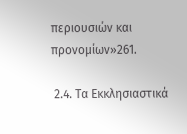περιουσιών και προνομίων»261.

 2.4. Τα Εκκλησιαστικά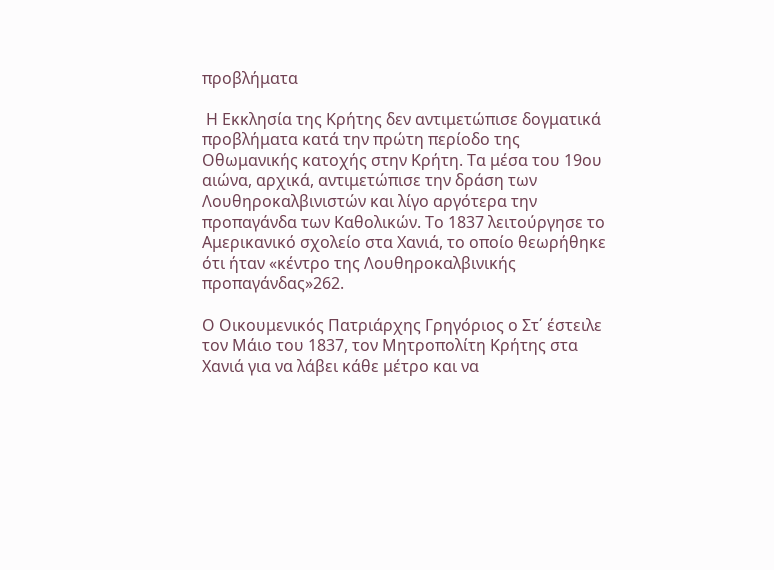προβλήματα

 Η Εκκλησία της Κρήτης δεν αντιμετώπισε δογματικά προβλήματα κατά την πρώτη περίοδο της Οθωμανικής κατοχής στην Κρήτη. Τα μέσα του 19ου αιώνα, αρχικά, αντιμετώπισε την δράση των Λουθηροκαλβινιστών και λίγο αργότερα την προπαγάνδα των Καθολικών. Το 1837 λειτούργησε το Αμερικανικό σχολείο στα Χανιά, το οποίο θεωρήθηκε ότι ήταν «κέντρο της Λουθηροκαλβινικής προπαγάνδας»262.

Ο Οικουμενικός Πατριάρχης Γρηγόριος ο Στ΄ έστειλε τον Μάιο του 1837, τον Μητροπολίτη Κρήτης στα Χανιά για να λάβει κάθε μέτρο και να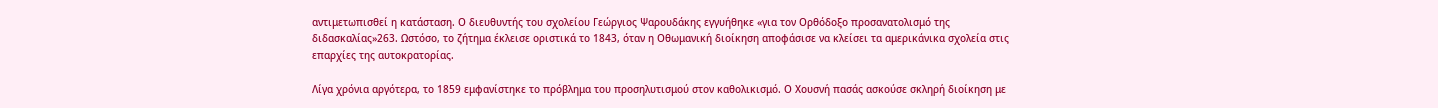αντιμετωπισθεί η κατάσταση. Ο διευθυντής του σχολείου Γεώργιος Ψαρουδάκης εγγυήθηκε «για τον Ορθόδοξο προσανατολισμό της διδασκαλίας»263. Ωστόσο, το ζήτημα έκλεισε οριστικά το 1843, όταν η Οθωμανική διοίκηση αποφάσισε να κλείσει τα αμερικάνικα σχολεία στις επαρχίες της αυτοκρατορίας.

Λίγα χρόνια αργότερα, το 1859 εμφανίστηκε το πρόβλημα του προσηλυτισμού στον καθολικισμό. Ο Χουσνή πασάς ασκούσε σκληρή διοίκηση με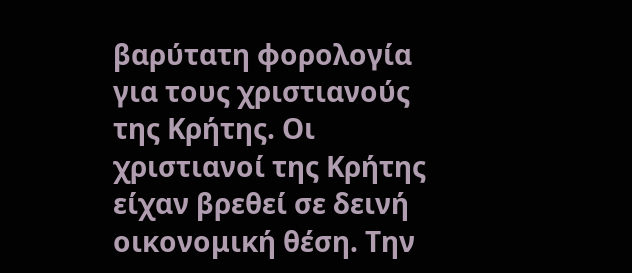βαρύτατη φορολογία για τους χριστιανούς της Κρήτης. Οι χριστιανοί της Κρήτης είχαν βρεθεί σε δεινή οικονομική θέση. Την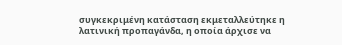συγκεκριμένη κατάσταση εκμεταλλεύτηκε η λατινική προπαγάνδα, η οποία άρχισε να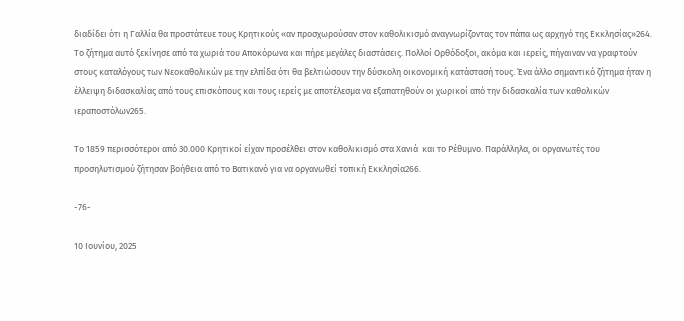διαδίδει ότι η Γαλλία θα προστάτευε τους Κρητικούς «αν προσχωρούσαν στον καθολικισμό αναγνωρίζοντας τον πάπα ως αρχηγό της Εκκλησίας»264. Το ζήτημα αυτό ξεκίνησε από τα χωριά του Αποκόρωνα και πήρε μεγάλες διαστάσεις. Πολλοί Ορθόδοξοι, ακόμα και ιερείς, πήγαιναν να γραφτούν στους καταλόγους των Νεοκαθολικών με την ελπίδα ότι θα βελτιώσουν την δύσκολη οικονομική κατάστασή τους. Ένα άλλο σημαντικό ζήτημα ήταν η έλλειψη διδασκαλίας από τους επισκόπους και τους ιερείς με αποτέλεσμα να εξαπατηθούν οι χωρικοί από την διδασκαλία των καθολικών ιεραποστόλων265.

Το 1859 περισσότεροι από 30.000 Κρητικοί είχαν προσέλθει στον καθολικισμό στα Χανιά  και το Ρέθυμνο. Παράλληλα, οι οργανωτές του προσηλυτισμού ζήτησαν βοήθεια από το Βατικανό για να οργανωθεί τοπική Εκκλησία266.

-76-

10 Ιουνίου, 2025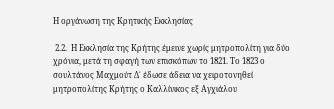Η οργάνωση της Κρητικής Εκκλησίας

 2.2.  Η Εκκλησία της Κρήτης έμεινε χωρίς μητροπολίτη για δύο χρόνια, μετά τη σφαγή των επισκόπων το 1821. Το 1823 ο σουλτάνος Μαχμούτ Δ΄ έδωσε άδεια να χειροτονηθεί μητροπολίτης Κρήτης ο Καλλίνικος εξ Αγχιάλου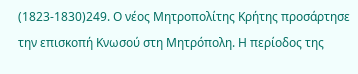(1823-1830)249. Ο νέος Μητροπολίτης Κρήτης προσάρτησε την επισκοπή Κνωσού στη Μητρόπολη. Η περίοδος της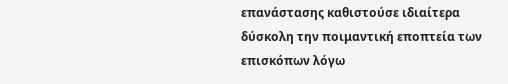επανάστασης καθιστούσε ιδιαίτερα δύσκολη την ποιμαντική εποπτεία των επισκόπων λόγω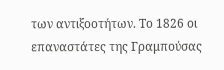των αντιξοοτήτων. Το 1826 οι επαναστάτες της Γραμπούσας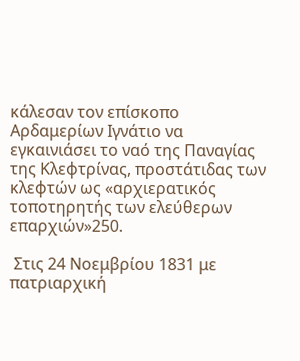κάλεσαν τον επίσκοπο Αρδαμερίων Ιγνάτιο να εγκαινιάσει το ναό της Παναγίας της Κλεφτρίνας, προστάτιδας των κλεφτών ως «αρχιερατικός τοποτηρητής των ελεύθερων επαρχιών»250.

 Στις 24 Νοεμβρίου 1831 με πατριαρχική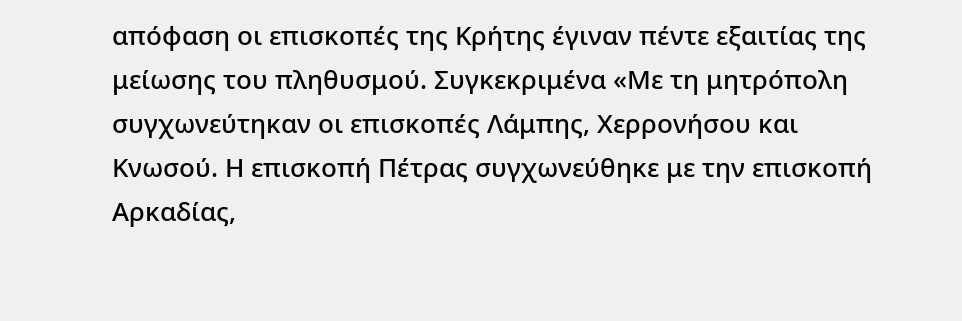απόφαση οι επισκοπές της Κρήτης έγιναν πέντε εξαιτίας της μείωσης του πληθυσμού. Συγκεκριμένα «Με τη μητρόπολη συγχωνεύτηκαν οι επισκοπές Λάμπης, Χερρονήσου και Κνωσού. Η επισκοπή Πέτρας συγχωνεύθηκε με την επισκοπή Αρκαδίας,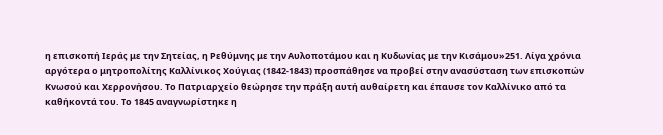η επισκοπή Ιεράς με την Σητείας, η Ρεθύμνης με την Αυλοποτάμου και η Κυδωνίας με την Κισάμου»251. Λίγα χρόνια  αργότερα ο μητροπολίτης Καλλίνικος Χούγιας (1842-1843) προσπάθησε να προβεί στην ανασύσταση των επισκοπών Κνωσού και Χερρονήσου. Το Πατριαρχείο θεώρησε την πράξη αυτή αυθαίρετη και έπαυσε τον Καλλίνικο από τα καθήκοντά του. Το 1845 αναγνωρίστηκε η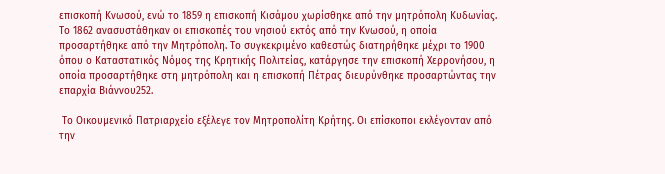επισκοπή Κνωσού, ενώ το 1859 η επισκοπή Κισάμου χωρίσθηκε από την μητρόπολη Κυδωνίας. Το 1862 ανασυστάθηκαν οι επισκοπές του νησιού εκτός από την Κνωσού, η οποία προσαρτήθηκε από την Μητρόπολη. Το συγκεκριμένο καθεστώς διατηρήθηκε μέχρι το 1900 όπου ο Καταστατικός Νόμος της Κρητικής Πολιτείας, κατάργησε την επισκοπή Χερρονήσου, η οποία προσαρτήθηκε στη μητρόπολη και η επισκοπή Πέτρας διευρύνθηκε προσαρτώντας την επαρχία Βιάννου252.

 Το Οικουμενικό Πατριαρχείο εξέλεγε τον Μητροπολίτη Κρήτης. Οι επίσκοποι εκλέγονταν από την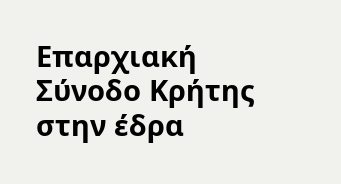Επαρχιακή Σύνοδο Κρήτης στην έδρα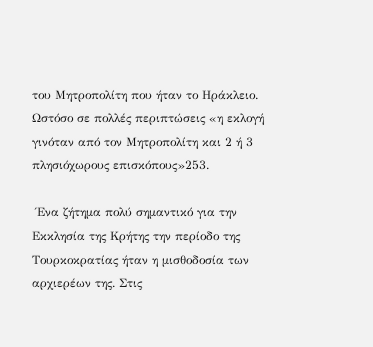του Μητροπολίτη που ήταν το Ηράκλειο. Ωστόσο σε πολλές περιπτώσεις «η εκλογή γινόταν από τον Μητροπολίτη και 2 ή 3 πλησιόχωρους επισκόπους»253.

 Ένα ζήτημα πολύ σημαντικό για την Εκκλησία της Κρήτης την περίοδο της Τουρκοκρατίας ήταν η μισθοδοσία των αρχιερέων της. Στις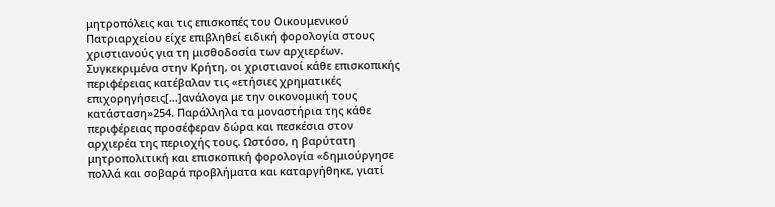μητροπόλεις και τις επισκοπές του Οικουμενικού Πατριαρχείου είχε επιβληθεί ειδική φορολογία στους χριστιανούς για τη μισθοδοσία των αρχιερέων. Συγκεκριμένα στην Κρήτη, οι χριστιανοί κάθε επισκοπικής περιφέρειας κατέβαλαν τις «ετήσιες χρηματικές επιχορηγήσεις[…]ανάλογα με την οικονομική τους κατάσταση»254. Παράλληλα τα μοναστήρια της κάθε περιφέρειας προσέφεραν δώρα και πεσκέσια στον αρχιερέα της περιοχής τους. Ωστόσο, η βαρύτατη μητροπολιτική και επισκοπική φορολογία «δημιούργησε πολλά και σοβαρά προβλήματα και καταργήθηκε, γιατί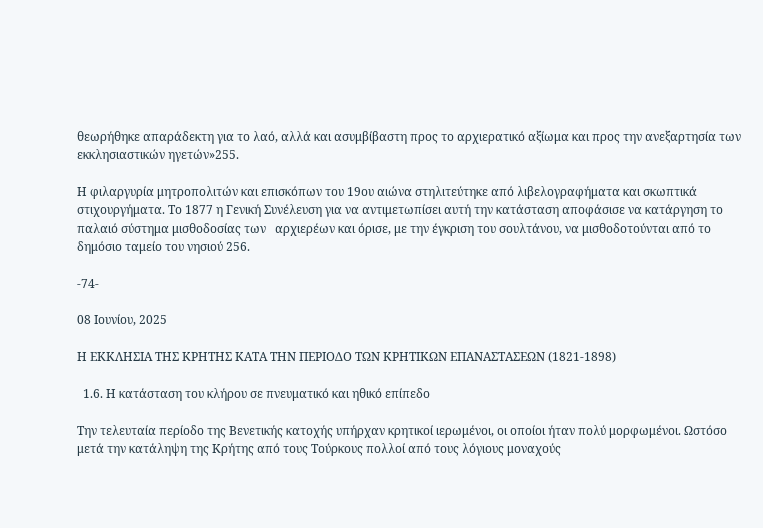θεωρήθηκε απαράδεκτη για το λαό, αλλά και ασυμβίβαστη προς το αρχιερατικό αξίωμα και προς την ανεξαρτησία των εκκλησιαστικών ηγετών»255.

Η φιλαργυρία μητροπολιτών και επισκόπων του 19ου αιώνα στηλιτεύτηκε από λιβελογραφήματα και σκωπτικά στιχουργήματα. Το 1877 η Γενική Συνέλευση για να αντιμετωπίσει αυτή την κατάσταση αποφάσισε να κατάργηση το παλαιό σύστημα μισθοδοσίας των   αρχιερέων και όρισε, με την έγκριση του σουλτάνου, να μισθοδοτούνται από το δημόσιο ταμείο του νησιού 256.

-74-

08 Ιουνίου, 2025

Η ΕΚΚΛΗΣΙΑ ΤΗΣ ΚΡΗΤΗΣ ΚΑΤΑ ΤΗΝ ΠΕΡΙΟΔΟ ΤΩΝ ΚΡΗΤΙΚΩΝ ΕΠΑΝΑΣΤΑΣΕΩΝ (1821-1898)

  1.6. Η κατάσταση του κλήρου σε πνευματικό και ηθικό επίπεδο

Την τελευταία περίοδο της Βενετικής κατοχής υπήρχαν κρητικοί ιερωμένοι, οι οποίοι ήταν πολύ μορφωμένοι. Ωστόσο μετά την κατάληψη της Κρήτης από τους Τούρκους πολλοί από τους λόγιους μοναχούς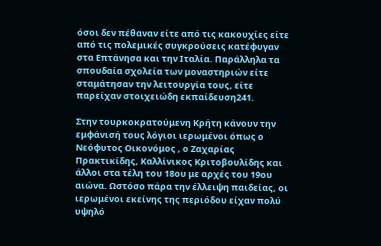όσοι δεν πέθαναν είτε από τις κακουχίες είτε από τις πολεμικές συγκρούσεις κατέφυγαν στα Επτάνησα και την Ιταλία. Παράλληλα τα σπουδαία σχολεία των μοναστηριών είτε σταμάτησαν την λειτουργία τους, είτε παρείχαν στοιχειώδη εκπαίδευση241.

Στην τουρκοκρατούμενη Κρήτη κάνουν την εμφάνισή τους λόγιοι ιερωμένοι όπως ο Νεόφυτος Οικονόμος , ο Ζαχαρίας Πρακτικίδης, Καλλίνικος Κριτοβουλίδης και άλλοι στα τέλη του 18ου με αρχές του 19ου αιώνα. Ωστόσο πάρα την έλλειψη παιδείας, οι ιερωμένοι εκείνης της περιόδου είχαν πολύ υψηλό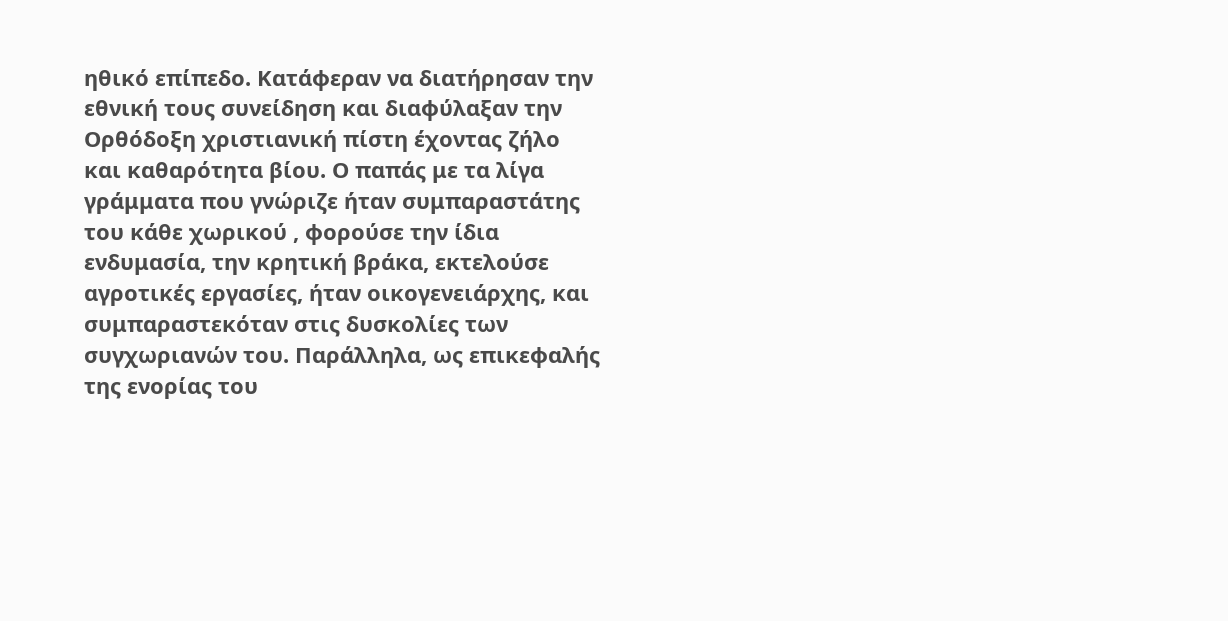ηθικό επίπεδο. Κατάφεραν να διατήρησαν την εθνική τους συνείδηση και διαφύλαξαν την Ορθόδοξη χριστιανική πίστη έχοντας ζήλο και καθαρότητα βίου. Ο παπάς με τα λίγα γράμματα που γνώριζε ήταν συμπαραστάτης του κάθε χωρικού , φορούσε την ίδια ενδυμασία, την κρητική βράκα, εκτελούσε αγροτικές εργασίες, ήταν οικογενειάρχης, και συμπαραστεκόταν στις δυσκολίες των συγχωριανών του. Παράλληλα, ως επικεφαλής της ενορίας του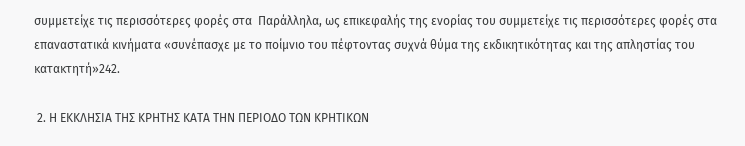συμμετείχε τις περισσότερες φορές στα  Παράλληλα, ως επικεφαλής της ενορίας του συμμετείχε τις περισσότερες φορές στα επαναστατικά κινήματα «συνέπασχε με το ποίμνιο του πέφτοντας συχνά θύμα της εκδικητικότητας και της απληστίας του κατακτητή»242.

 2. Η ΕΚΚΛΗΣΙΑ ΤΗΣ ΚΡΗΤΗΣ ΚΑΤΑ ΤΗΝ ΠΕΡΙΟΔΟ ΤΩΝ ΚΡΗΤΙΚΩΝ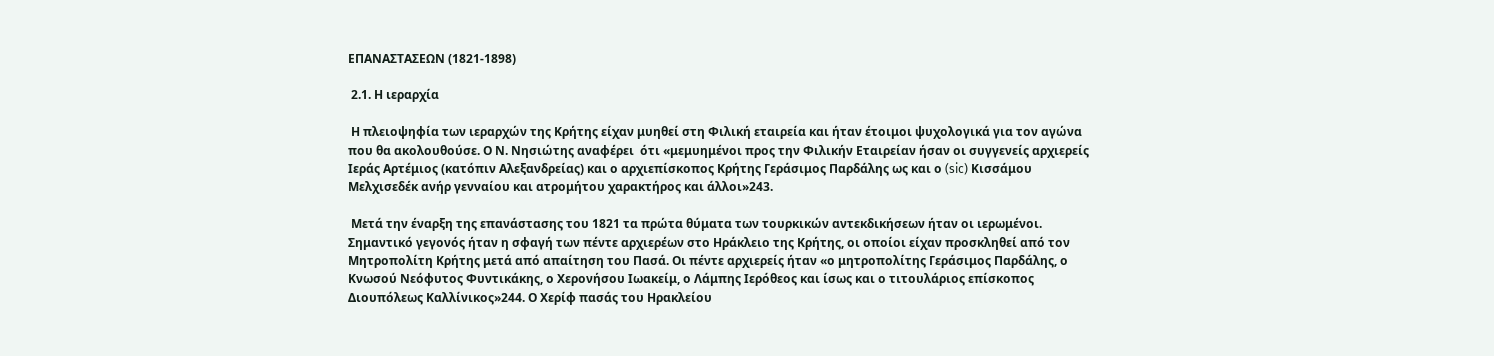ΕΠΑΝΑΣΤΑΣΕΩΝ (1821-1898)

 2.1. Η ιεραρχία

 Η πλειοψηφία των ιεραρχών της Κρήτης είχαν μυηθεί στη Φιλική εταιρεία και ήταν έτοιμοι ψυχολογικά για τον αγώνα που θα ακολουθούσε. Ο Ν. Νησιώτης αναφέρει  ότι «μεμυημένοι προς την Φιλικήν Εταιρείαν ήσαν οι συγγενείς αρχιερείς Ιεράς Αρτέμιος (κατόπιν Αλεξανδρείας) και ο αρχιεπίσκοπος Κρήτης Γεράσιμος Παρδάλης ως και ο (sic) Κισσάμου Μελχισεδέκ ανήρ γενναίου και ατρομήτου χαρακτήρος και άλλοι»243.

 Μετά την έναρξη της επανάστασης του 1821 τα πρώτα θύματα των τουρκικών αντεκδικήσεων ήταν οι ιερωμένοι. Σημαντικό γεγονός ήταν η σφαγή των πέντε αρχιερέων στο Ηράκλειο της Κρήτης, οι οποίοι είχαν προσκληθεί από τον Μητροπολίτη Κρήτης μετά από απαίτηση του Πασά. Οι πέντε αρχιερείς ήταν «ο μητροπολίτης Γεράσιμος Παρδάλης, ο Κνωσού Νεόφυτος Φυντικάκης, ο Χερονήσου Ιωακείμ, ο Λάμπης Ιερόθεος και ίσως και ο τιτουλάριος επίσκοπος Διουπόλεως Καλλίνικος»244. Ο Χερίφ πασάς του Ηρακλείου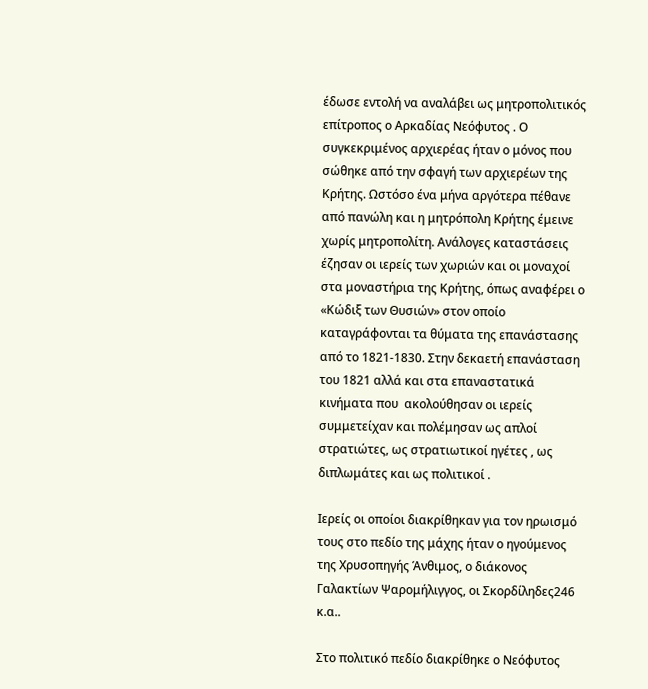έδωσε εντολή να αναλάβει ως μητροπολιτικός επίτροπος ο Αρκαδίας Νεόφυτος . Ο συγκεκριμένος αρχιερέας ήταν ο μόνος που σώθηκε από την σφαγή των αρχιερέων της Κρήτης. Ωστόσο ένα μήνα αργότερα πέθανε από πανώλη και η μητρόπολη Κρήτης έμεινε χωρίς μητροπολίτη. Ανάλογες καταστάσεις έζησαν οι ιερείς των χωριών και οι μοναχοί στα μοναστήρια της Κρήτης, όπως αναφέρει ο «Κώδιξ των Θυσιών» στον οποίο καταγράφονται τα θύματα της επανάστασης από το 1821-1830. Στην δεκαετή επανάσταση του 1821 αλλά και στα επαναστατικά κινήματα που  ακολούθησαν οι ιερείς συμμετείχαν και πολέμησαν ως απλοί στρατιώτες, ως στρατιωτικοί ηγέτες , ως διπλωμάτες και ως πολιτικοί .

Ιερείς οι οποίοι διακρίθηκαν για τον ηρωισμό τους στο πεδίο της μάχης ήταν ο ηγούμενος της Χρυσοπηγής Άνθιμος, ο διάκονος Γαλακτίων Ψαρομήλιγγος, οι Σκορδίληδες246 κ.α..

Στο πολιτικό πεδίο διακρίθηκε ο Νεόφυτος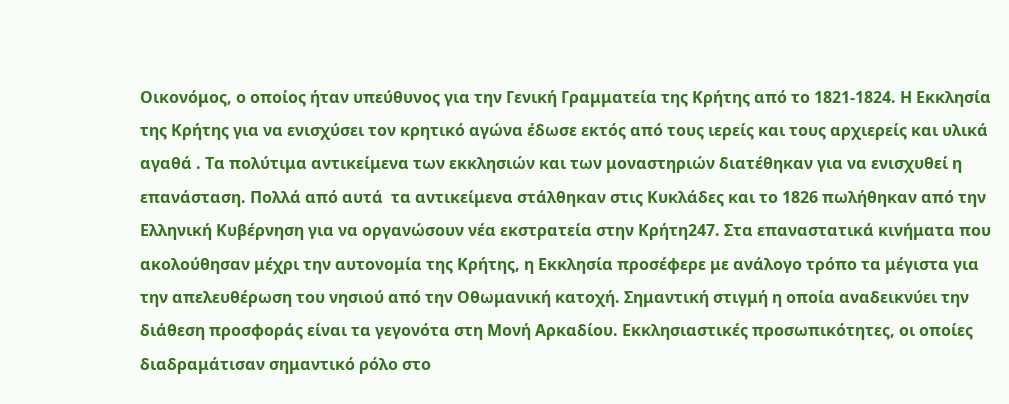Οικονόμος, ο οποίος ήταν υπεύθυνος για την Γενική Γραμματεία της Κρήτης από το 1821-1824. Η Εκκλησία της Κρήτης για να ενισχύσει τον κρητικό αγώνα έδωσε εκτός από τους ιερείς και τους αρχιερείς και υλικά αγαθά . Τα πολύτιμα αντικείμενα των εκκλησιών και των μοναστηριών διατέθηκαν για να ενισχυθεί η επανάσταση. Πολλά από αυτά  τα αντικείμενα στάλθηκαν στις Κυκλάδες και το 1826 πωλήθηκαν από την Ελληνική Κυβέρνηση για να οργανώσουν νέα εκστρατεία στην Κρήτη247. Στα επαναστατικά κινήματα που ακολούθησαν μέχρι την αυτονομία της Κρήτης, η Εκκλησία προσέφερε με ανάλογο τρόπο τα μέγιστα για την απελευθέρωση του νησιού από την Οθωμανική κατοχή. Σημαντική στιγμή η οποία αναδεικνύει την διάθεση προσφοράς είναι τα γεγονότα στη Μονή Αρκαδίου. Εκκλησιαστικές προσωπικότητες, οι οποίες διαδραμάτισαν σημαντικό ρόλο στο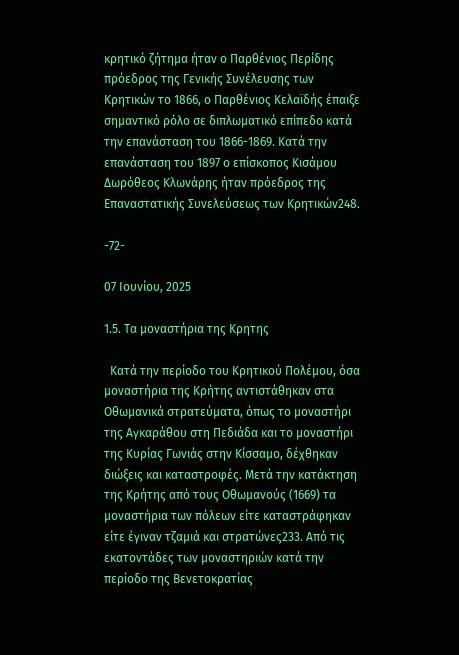κρητικό ζήτημα ήταν ο Παρθένιος Περίδης πρόεδρος της Γενικής Συνέλευσης των Κρητικών το 1866, ο Παρθένιος Κελαϊδής έπαιξε σημαντικό ρόλο σε διπλωματικό επίπεδο κατά την επανάσταση του 1866-1869. Κατά την επανάσταση του 1897 ο επίσκοπος Κισάμου Δωρόθεος Κλωνάρης ήταν πρόεδρος της Επαναστατικής Συνελεύσεως των Κρητικών248.

-72-

07 Ιουνίου, 2025

1.5. Τα μοναστήρια της Κρητης

  Κατά την περίοδο του Κρητικού Πολέμου, όσα μοναστήρια της Κρήτης αντιστάθηκαν στα Οθωμανικά στρατεύματα, όπως το μοναστήρι της Αγκαράθου στη Πεδιάδα και το μοναστήρι της Κυρίας Γωνιάς στην Κίσσαμο, δέχθηκαν διώξεις και καταστροφές. Μετά την κατάκτηση της Κρήτης από τους Οθωμανούς (1669) τα μοναστήρια των πόλεων είτε καταστράφηκαν είτε έγιναν τζαμιά και στρατώνες233. Από τις εκατοντάδες των μοναστηριών κατά την περίοδο της Βενετοκρατίας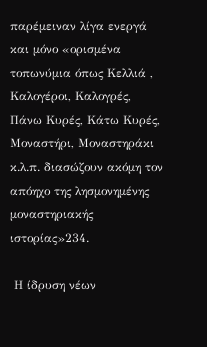παρέμειναν λίγα ενεργά και μόνο «ορισμένα τοπωνύμια όπως Κελλιά , Καλογέροι, Καλογρές, Πάνω Κυρές, Κάτω Κυρές, Μοναστήρι, Μοναστηράκι κ.λ.π. διασώζουν ακόμη τον απόηχο της λησμονημένης μοναστηριακής ιστορίας»234.

 Η ίδρυση νέων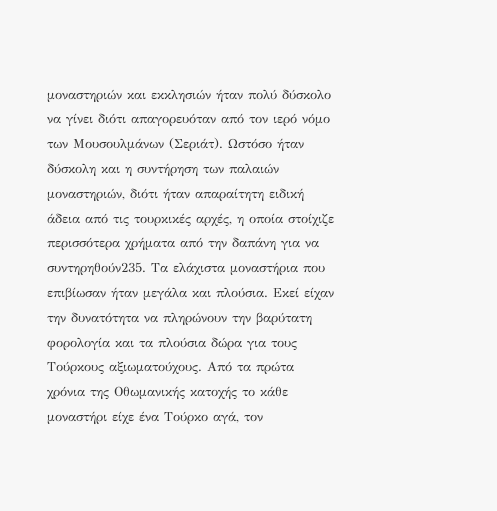μοναστηριών και εκκλησιών ήταν πολύ δύσκολο να γίνει διότι απαγορευόταν από τον ιερό νόμο των Μουσουλμάνων (Σεριάτ). Ωστόσο ήταν δύσκολη και η συντήρηση των παλαιών μοναστηριών, διότι ήταν απαραίτητη ειδική  άδεια από τις τουρκικές αρχές, η οποία στοίχιζε περισσότερα χρήματα από την δαπάνη για να συντηρηθούν235. Τα ελάχιστα μοναστήρια που επιβίωσαν ήταν μεγάλα και πλούσια. Εκεί είχαν την δυνατότητα να πληρώνουν την βαρύτατη φορολογία και τα πλούσια δώρα για τους Τούρκους αξιωματούχους. Από τα πρώτα χρόνια της Οθωμανικής κατοχής το κάθε μοναστήρι είχε ένα Τούρκο αγά, τον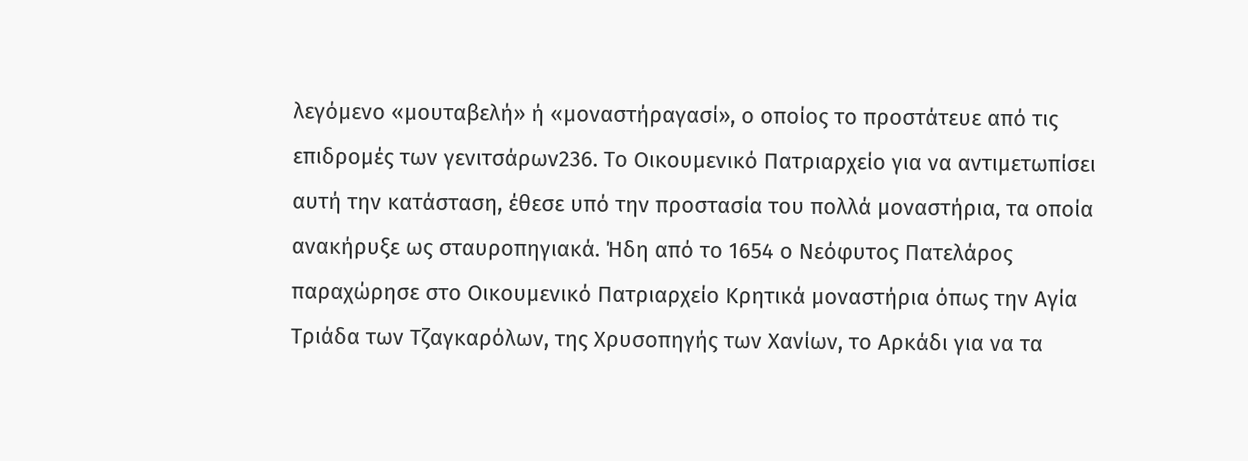λεγόμενο «μουταβελή» ή «μοναστήραγασί», ο οποίος το προστάτευε από τις επιδρομές των γενιτσάρων236. Το Οικουμενικό Πατριαρχείο για να αντιμετωπίσει αυτή την κατάσταση, έθεσε υπό την προστασία του πολλά μοναστήρια, τα οποία ανακήρυξε ως σταυροπηγιακά. Ήδη από το 1654 ο Νεόφυτος Πατελάρος παραχώρησε στο Οικουμενικό Πατριαρχείο Κρητικά μοναστήρια όπως την Αγία Τριάδα των Τζαγκαρόλων, της Χρυσοπηγής των Χανίων, το Αρκάδι για να τα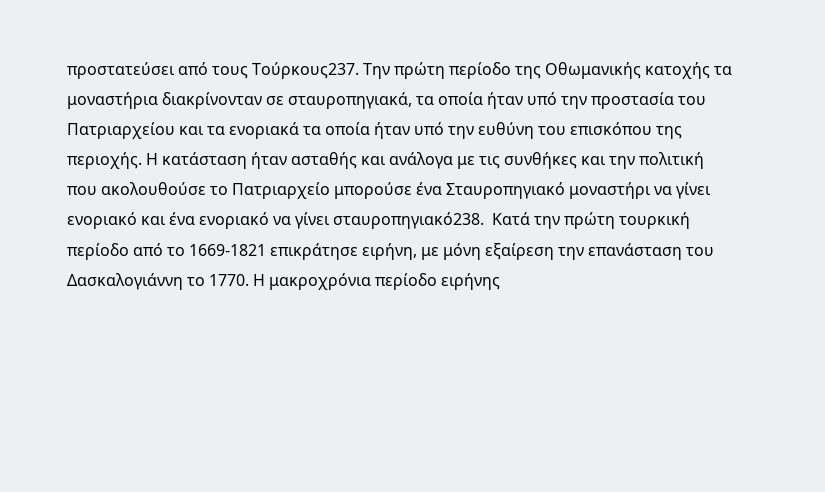προστατεύσει από τους Τούρκους237. Την πρώτη περίοδο της Οθωμανικής κατοχής τα μοναστήρια διακρίνονταν σε σταυροπηγιακά, τα οποία ήταν υπό την προστασία του Πατριαρχείου και τα ενοριακά τα οποία ήταν υπό την ευθύνη του επισκόπου της περιοχής. Η κατάσταση ήταν ασταθής και ανάλογα με τις συνθήκες και την πολιτική που ακολουθούσε το Πατριαρχείο μπορούσε ένα Σταυροπηγιακό μοναστήρι να γίνει ενοριακό και ένα ενοριακό να γίνει σταυροπηγιακό238.  Κατά την πρώτη τουρκική περίοδο από το 1669-1821 επικράτησε ειρήνη, με μόνη εξαίρεση την επανάσταση του Δασκαλογιάννη το 1770. Η μακροχρόνια περίοδο ειρήνης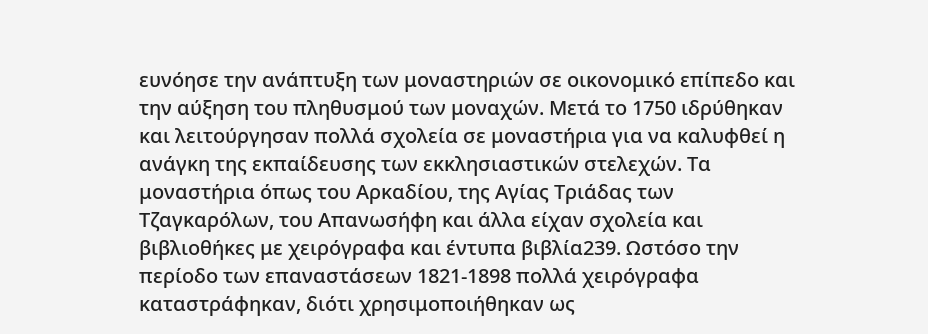ευνόησε την ανάπτυξη των μοναστηριών σε οικονομικό επίπεδο και την αύξηση του πληθυσμού των μοναχών. Μετά το 1750 ιδρύθηκαν και λειτούργησαν πολλά σχολεία σε μοναστήρια για να καλυφθεί η ανάγκη της εκπαίδευσης των εκκλησιαστικών στελεχών. Τα μοναστήρια όπως του Αρκαδίου, της Αγίας Τριάδας των Τζαγκαρόλων, του Απανωσήφη και άλλα είχαν σχολεία και βιβλιοθήκες με χειρόγραφα και έντυπα βιβλία239. Ωστόσο την περίοδο των επαναστάσεων 1821-1898 πολλά χειρόγραφα καταστράφηκαν, διότι χρησιμοποιήθηκαν ως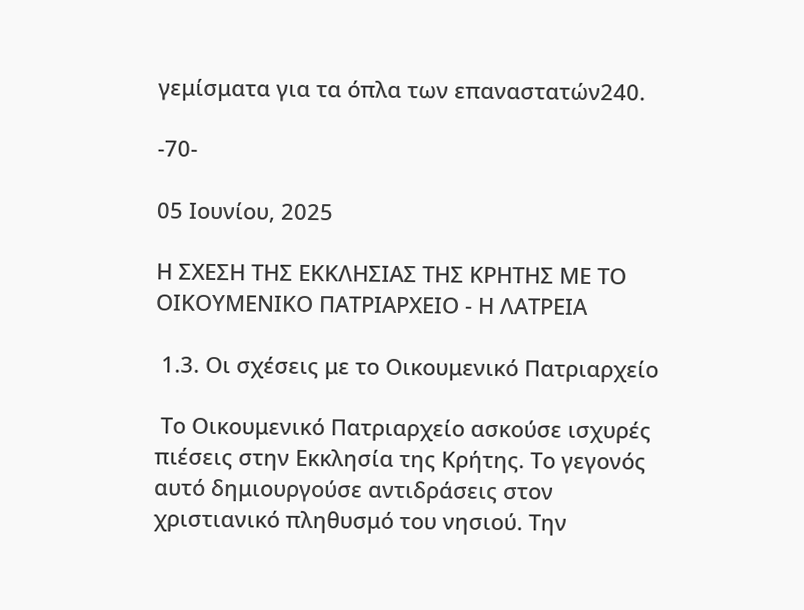γεμίσματα για τα όπλα των επαναστατών240.

-70-

05 Ιουνίου, 2025

Η ΣΧΕΣΗ ΤΗΣ ΕΚΚΛΗΣΙΑΣ ΤΗΣ ΚΡΗΤΗΣ ΜΕ ΤΟ ΟΙΚΟΥΜΕΝΙΚΟ ΠΑΤΡΙΑΡΧΕΙΟ - Η ΛΑΤΡΕΙΑ

 1.3. Οι σχέσεις με το Οικουμενικό Πατριαρχείο

 Το Οικουμενικό Πατριαρχείο ασκούσε ισχυρές πιέσεις στην Εκκλησία της Κρήτης. Το γεγονός αυτό δημιουργούσε αντιδράσεις στον χριστιανικό πληθυσμό του νησιού. Την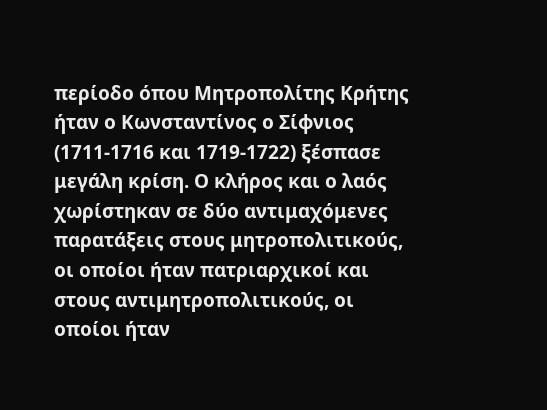περίοδο όπου Μητροπολίτης Κρήτης ήταν ο Κωνσταντίνος ο Σίφνιος (1711-1716 και 1719-1722) ξέσπασε μεγάλη κρίση. Ο κλήρος και ο λαός χωρίστηκαν σε δύο αντιμαχόμενες παρατάξεις στους μητροπολιτικούς, οι οποίοι ήταν πατριαρχικοί και στους αντιμητροπολιτικούς, οι οποίοι ήταν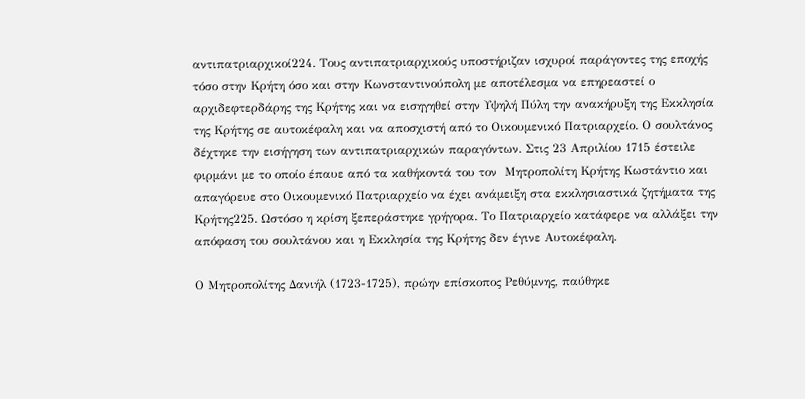αντιπατριαρχικοί224. Τους αντιπατριαρχικούς υποστήριζαν ισχυροί παράγοντες της εποχής τόσο στην Κρήτη όσο και στην Κωνσταντινούπολη με αποτέλεσμα να επηρεαστεί ο αρχιδεφτερδάρης της Κρήτης και να εισηγηθεί στην Υψηλή Πύλη την ανακήρυξη της Εκκλησία της Κρήτης σε αυτοκέφαλη και να αποσχιστή από το Οικουμενικό Πατριαρχείο. Ο σουλτάνος δέχτηκε την εισήγηση των αντιπατριαρχικών παραγόντων. Στις 23 Απριλίου 1715 έστειλε φιρμάνι με το οποίο έπαυε από τα καθήκοντά του τον  Μητροπολίτη Κρήτης Κωστάντιο και απαγόρευε στο Οικουμενικό Πατριαρχείο να έχει ανάμειξη στα εκκλησιαστικά ζητήματα της Κρήτης225. Ωστόσο η κρίση ξεπεράστηκε γρήγορα. Το Πατριαρχείο κατάφερε να αλλάξει την απόφαση του σουλτάνου και η Εκκλησία της Κρήτης δεν έγινε Αυτοκέφαλη.

Ο Μητροπολίτης Δανιήλ (1723-1725), πρώην επίσκοπος Ρεθύμνης, παύθηκε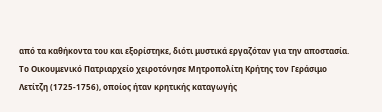από τα καθήκοντα του και εξορίστηκε, διότι μυστικά εργαζόταν για την αποστασία. Το Οικουμενικό Πατριαρχείο χειροτόνησε Μητροπολίτη Κρήτης τον Γεράσιμο Λετίτζη (1725-1756), οποίος ήταν κρητικής καταγωγής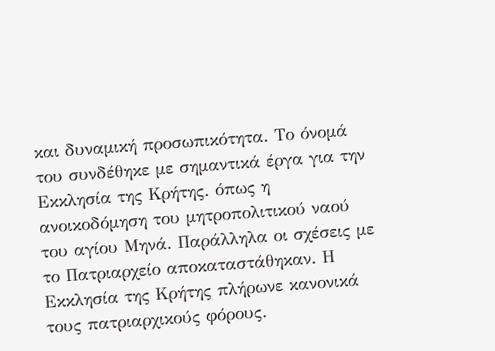και δυναμική προσωπικότητα. Το όνομά του συνδέθηκε με σημαντικά έργα για την Εκκλησία της Κρήτης. όπως η ανοικοδόμηση του μητροπολιτικού ναού του αγίου Μηνά. Παράλληλα οι σχέσεις με το Πατριαρχείο αποκαταστάθηκαν. Η Εκκλησία της Κρήτης πλήρωνε κανονικά τους πατριαρχικούς φόρους.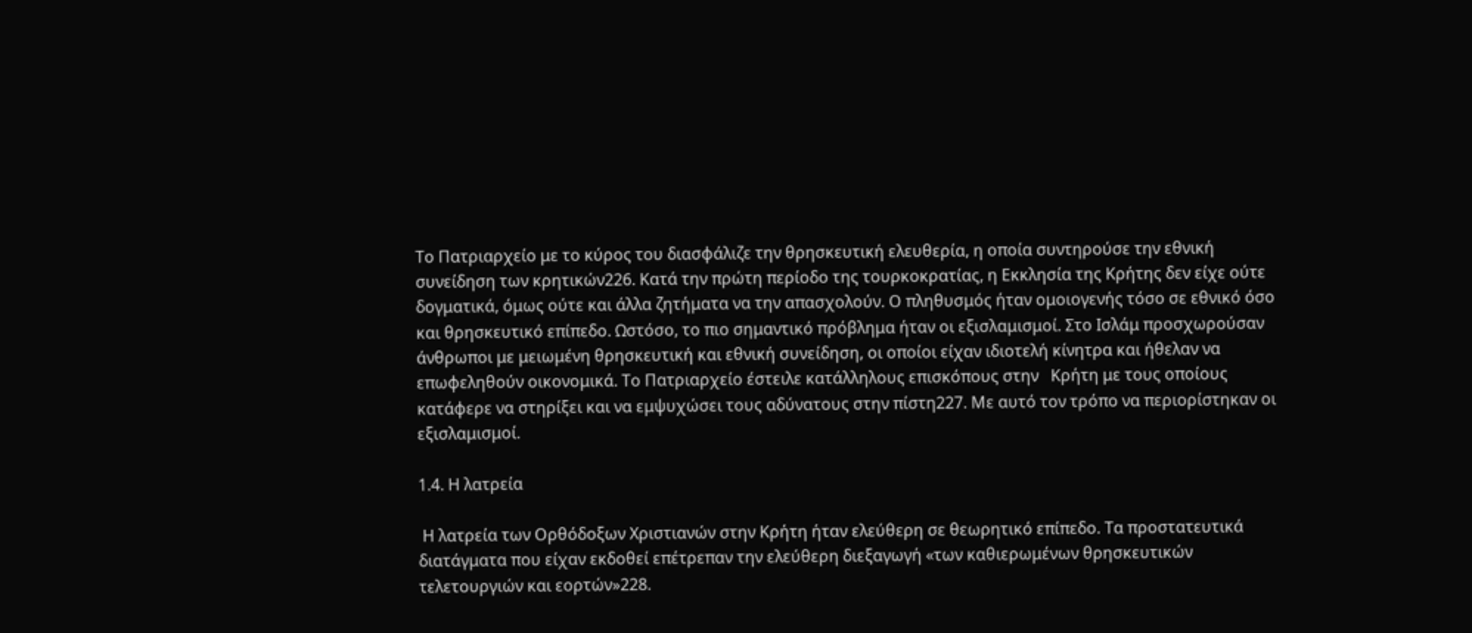Το Πατριαρχείο με το κύρος του διασφάλιζε την θρησκευτική ελευθερία, η οποία συντηρούσε την εθνική συνείδηση των κρητικών226. Κατά την πρώτη περίοδο της τουρκοκρατίας, η Εκκλησία της Κρήτης δεν είχε ούτε δογματικά, όμως ούτε και άλλα ζητήματα να την απασχολούν. Ο πληθυσμός ήταν ομοιογενής τόσο σε εθνικό όσο και θρησκευτικό επίπεδο. Ωστόσο, το πιο σημαντικό πρόβλημα ήταν οι εξισλαμισμοί. Στο Ισλάμ προσχωρούσαν άνθρωποι με μειωμένη θρησκευτική και εθνική συνείδηση, οι οποίοι είχαν ιδιοτελή κίνητρα και ήθελαν να επωφεληθούν οικονομικά. Το Πατριαρχείο έστειλε κατάλληλους επισκόπους στην   Κρήτη με τους οποίους κατάφερε να στηρίξει και να εμψυχώσει τους αδύνατους στην πίστη227. Με αυτό τον τρόπο να περιορίστηκαν οι εξισλαμισμοί.

1.4. Η λατρεία

 Η λατρεία των Ορθόδοξων Χριστιανών στην Κρήτη ήταν ελεύθερη σε θεωρητικό επίπεδο. Τα προστατευτικά διατάγματα που είχαν εκδοθεί επέτρεπαν την ελεύθερη διεξαγωγή «των καθιερωμένων θρησκευτικών τελετουργιών και εορτών»228.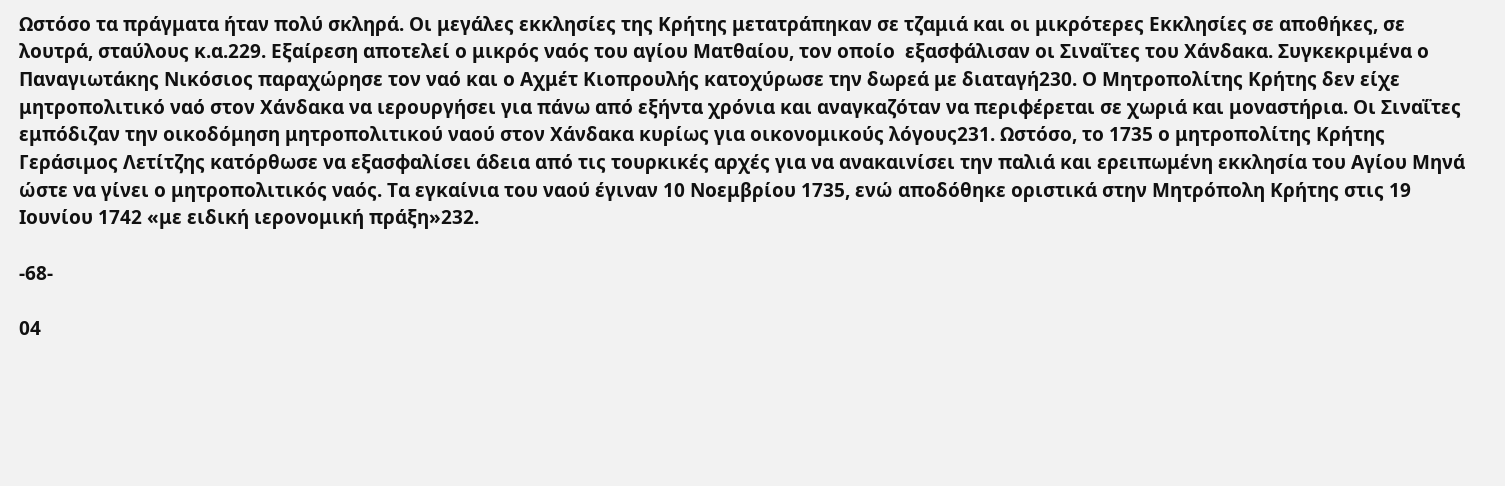Ωστόσο τα πράγματα ήταν πολύ σκληρά. Οι μεγάλες εκκλησίες της Κρήτης μετατράπηκαν σε τζαμιά και οι μικρότερες Εκκλησίες σε αποθήκες, σε λουτρά, σταύλους κ.α.229. Εξαίρεση αποτελεί ο μικρός ναός του αγίου Ματθαίου, τον οποίο  εξασφάλισαν οι Σιναΐτες του Χάνδακα. Συγκεκριμένα ο Παναγιωτάκης Νικόσιος παραχώρησε τον ναό και ο Αχμέτ Κιοπρουλής κατοχύρωσε την δωρεά με διαταγή230. Ο Μητροπολίτης Κρήτης δεν είχε μητροπολιτικό ναό στον Χάνδακα να ιερουργήσει για πάνω από εξήντα χρόνια και αναγκαζόταν να περιφέρεται σε χωριά και μοναστήρια. Οι Σιναΐτες εμπόδιζαν την οικοδόμηση μητροπολιτικού ναού στον Χάνδακα κυρίως για οικονομικούς λόγους231. Ωστόσο, το 1735 ο μητροπολίτης Κρήτης Γεράσιμος Λετίτζης κατόρθωσε να εξασφαλίσει άδεια από τις τουρκικές αρχές για να ανακαινίσει την παλιά και ερειπωμένη εκκλησία του Αγίου Μηνά ώστε να γίνει ο μητροπολιτικός ναός. Τα εγκαίνια του ναού έγιναν 10 Νοεμβρίου 1735, ενώ αποδόθηκε οριστικά στην Μητρόπολη Κρήτης στις 19 Ιουνίου 1742 «με ειδική ιερονομική πράξη»232.

-68-

04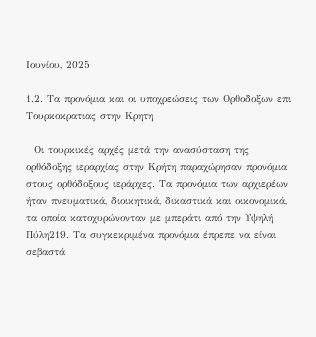Ιουνίου, 2025

1.2. Τα προνόμια και οι υποχρεώσεις των Ορθοδοξων επι Τουρκοκρατιας στην Κρητη

  Οι τουρκικές αρχές μετά την ανασύσταση της ορθόδοξης ιεραρχίας στην Κρήτη παραχώρησαν προνόμια στους ορθόδοξους ιεράρχες. Τα προνόμια των αρχιερέων ήταν πνευματικά, διοικητικά, δικαστικά και οικονομικά, τα οποία κατοχυρώνονταν με μπεράτι από την Υψηλή Πύλη219. Τα συγκεκριμένα προνόμια έπρεπε να είναι σεβαστά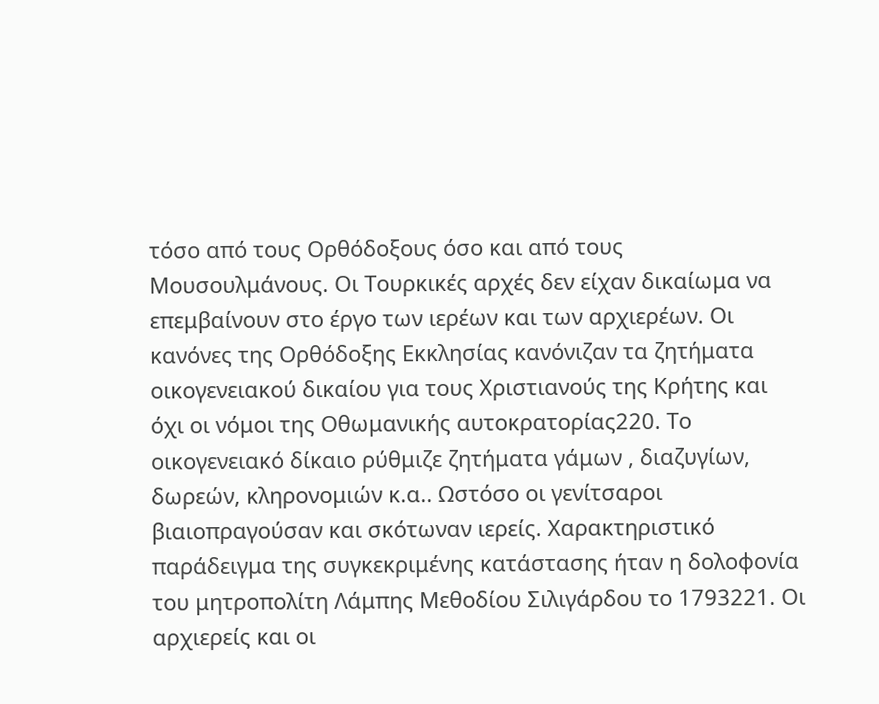τόσο από τους Ορθόδοξους όσο και από τους Μουσουλμάνους. Οι Τουρκικές αρχές δεν είχαν δικαίωμα να επεμβαίνουν στο έργο των ιερέων και των αρχιερέων. Οι κανόνες της Ορθόδοξης Εκκλησίας κανόνιζαν τα ζητήματα οικογενειακού δικαίου για τους Χριστιανούς της Κρήτης και όχι οι νόμοι της Οθωμανικής αυτοκρατορίας220. Το οικογενειακό δίκαιο ρύθμιζε ζητήματα γάμων , διαζυγίων, δωρεών, κληρονομιών κ.α.. Ωστόσο οι γενίτσαροι βιαιοπραγούσαν και σκότωναν ιερείς. Χαρακτηριστικό παράδειγμα της συγκεκριμένης κατάστασης ήταν η δολοφονία του μητροπολίτη Λάμπης Μεθοδίου Σιλιγάρδου το 1793221. Οι αρχιερείς και οι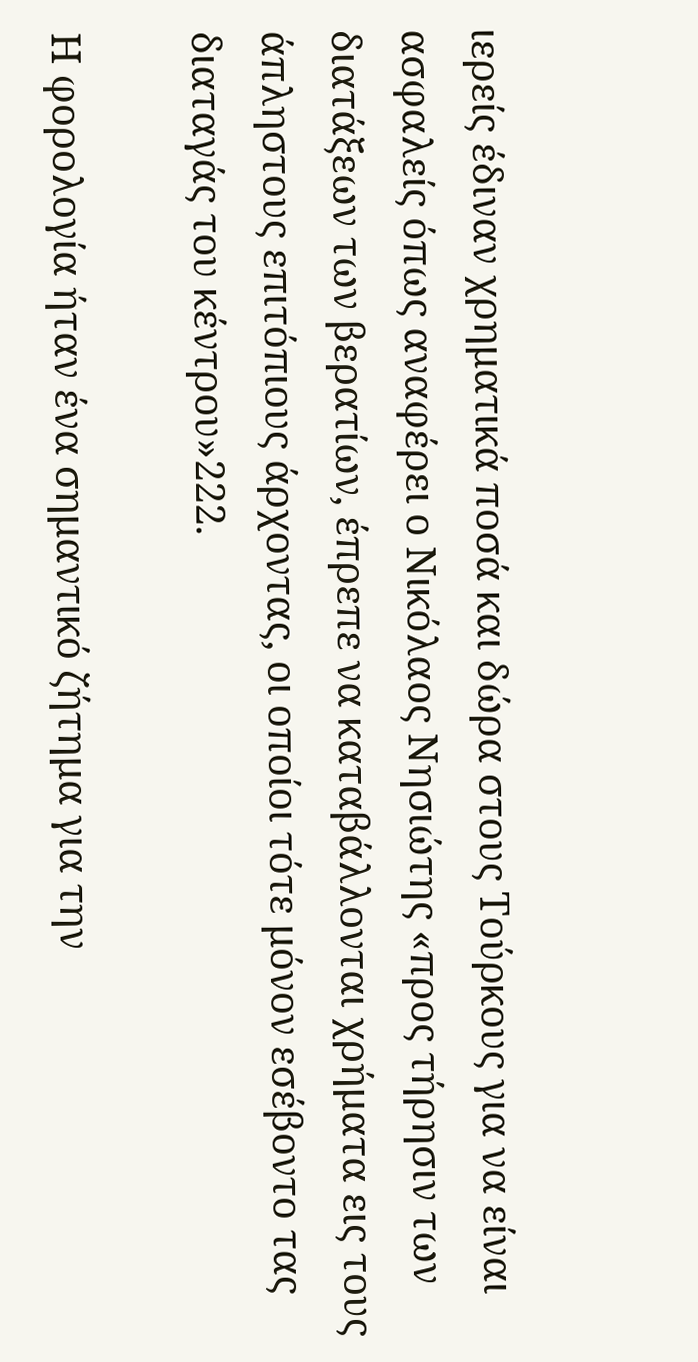ιερείς έδιναν χρηματικά ποσά και δώρα στους Τούρκους για να είναι ασφαλείς όπως αναφέρει ο Νικόλαος Νησιώτης «προς τήρησιν των διατάξεων των βερατίων, έπρεπε να καταβάλλονται χρήματα εις τους άπληστους επιτόπιους άρχοντας, οι οποίοι τότε μόνον εσέβοντο τας διαταγάς του κέντρου»222.

Η φορολογία ήταν ένα σημαντικό ζήτημα για την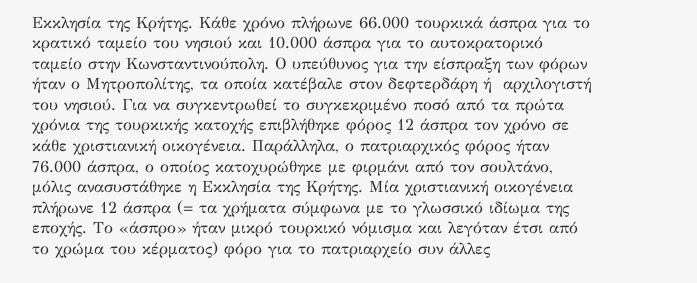Εκκλησία της Κρήτης. Κάθε χρόνο πλήρωνε 66.000 τουρκικά άσπρα για το κρατικό ταμείο του νησιού και 10.000 άσπρα για το αυτοκρατορικό ταμείο στην Κωνσταντινούπολη. Ο υπεύθυνος για την είσπραξη των φόρων ήταν ο Μητροπολίτης, τα οποία κατέβαλε στον δεφτερδάρη ή  αρχιλογιστή του νησιού. Για να συγκεντρωθεί το συγκεκριμένο ποσό από τα πρώτα χρόνια της τουρκικής κατοχής επιβλήθηκε φόρος 12 άσπρα τον χρόνο σε κάθε χριστιανική οικογένεια. Παράλληλα, ο πατριαρχικός φόρος ήταν 76.000 άσπρα, ο οποίος κατοχυρώθηκε με φιρμάνι από τον σουλτάνο, μόλις ανασυστάθηκε η Εκκλησία της Κρήτης. Μία χριστιανική οικογένεια πλήρωνε 12 άσπρα (= τα χρήματα σύμφωνα με το γλωσσικό ιδίωμα της εποχής. Το «άσπρο» ήταν μικρό τουρκικό νόμισμα και λεγόταν έτσι από το χρώμα του κέρματος) φόρο για το πατριαρχείο συν άλλες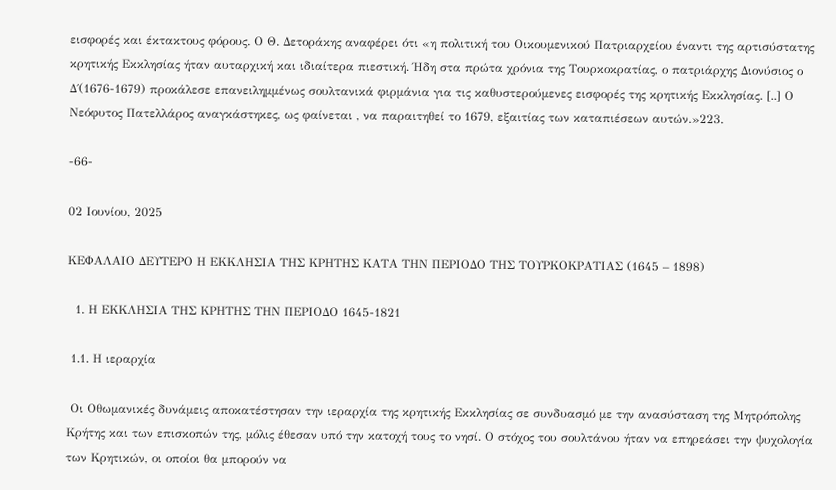εισφορές και έκτακτους φόρους. Ο Θ. Δετοράκης αναφέρει ότι «η πολιτική του Οικουμενικού Πατριαρχείου έναντι της αρτισύστατης κρητικής Εκκλησίας ήταν αυταρχική και ιδιαίτερα πιεστική. Ήδη στα πρώτα χρόνια της Τουρκοκρατίας, ο πατριάρχης Διονύσιος ο Δ΄(1676-1679) προκάλεσε επανειλημμένως σουλτανικά φιρμάνια για τις καθυστερούμενες εισφορές της κρητικής Εκκλησίας. [..] Ο Νεόφυτος Πατελλάρος αναγκάστηκες, ως φαίνεται , να παραιτηθεί το 1679, εξαιτίας των καταπιέσεων αυτών.»223.

-66-

02 Ιουνίου, 2025

ΚΕΦΑΛΑΙΟ ΔΕΥΤΕΡΟ Η ΕΚΚΛΗΣΙΑ ΤΗΣ ΚΡΗΤΗΣ ΚΑΤΑ ΤΗΝ ΠΕΡΙΟΔΟ ΤΗΣ ΤΟΥΡΚΟΚΡΑΤΙΑΣ (1645 – 1898)

  1. Η ΕΚΚΛΗΣΙΑ ΤΗΣ ΚΡΗΤΗΣ ΤΗΝ ΠΕΡΙΟΔΟ 1645-1821

 1.1. Η ιεραρχία

 Οι Οθωμανικές δυνάμεις αποκατέστησαν την ιεραρχία της κρητικής Εκκλησίας σε συνδυασμό με την ανασύσταση της Μητρόπολης Κρήτης και των επισκοπών της, μόλις έθεσαν υπό την κατοχή τους το νησί. Ο στόχος του σουλτάνου ήταν να επηρεάσει την ψυχολογία των Κρητικών, οι οποίοι θα μπορούν να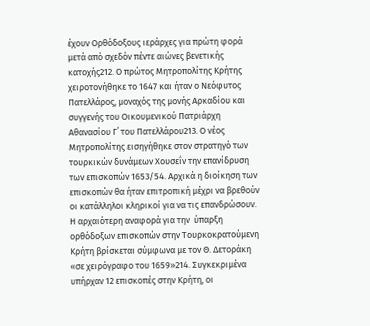έχουν Ορθόδοξους ιεράρχες για πρώτη φορά μετά από σχεδόν πέντε αιώνες βενετικής κατοχής212. Ο πρώτος Μητροπολίτης Κρήτης χειροτονήθηκε το 1647 και ήταν ο Νεόφυτος Πατελλάρος, μοναχός της μονής Αρκαδίου και συγγενής του Οικουμενικού Πατριάρχη Αθανασίου Γ΄ του Πατελλάρου213. Ο νέος Μητροπολίτης εισηγήθηκε στον στρατηγό των τουρκικών δυνάμεων Χουσεΐν την επανίδρυση των επισκοπών 1653/54. Αρχικά η διοίκηση των επισκοπών θα ήταν επιτροπική μέχρι να βρεθούν οι κατάλληλοι κληρικοί για να τις επανδρώσουν. Η αρχαιότερη αναφορά για την  ύπαρξη ορθόδοξων επισκοπών στην Τουρκοκρατούμενη Κρήτη βρίσκεται σύμφωνα με τον Θ. Δετοράκη «σε χειρόγραφο του 1659»214. Συγκεκριμένα υπήρχαν 12 επισκοπές στην Κρήτη, οι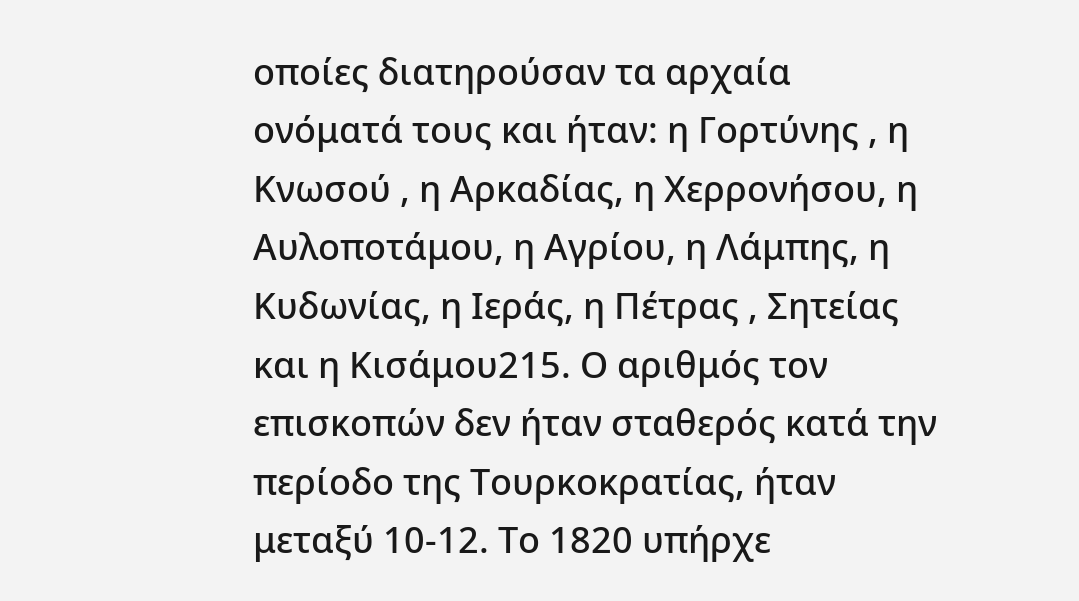οποίες διατηρούσαν τα αρχαία ονόματά τους και ήταν: η Γορτύνης , η Κνωσού , η Αρκαδίας, η Χερρονήσου, η Αυλοποτάμου, η Αγρίου, η Λάμπης, η Κυδωνίας, η Ιεράς, η Πέτρας , Σητείας και η Κισάμου215. Ο αριθμός τον επισκοπών δεν ήταν σταθερός κατά την περίοδο της Τουρκοκρατίας, ήταν μεταξύ 10-12. Το 1820 υπήρχε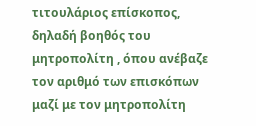τιτουλάριος επίσκοπος, δηλαδή βοηθός του μητροπολίτη , όπου ανέβαζε τον αριθμό των επισκόπων μαζί με τον μητροπολίτη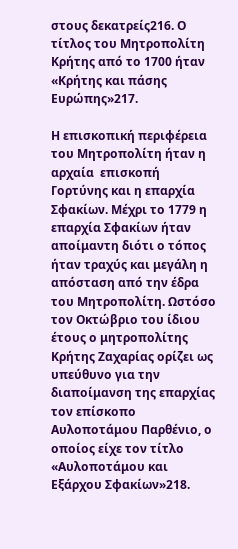στους δεκατρείς216. Ο τίτλος του Μητροπολίτη Κρήτης από το 1700 ήταν «Κρήτης και πάσης Ευρώπης»217.

Η επισκοπική περιφέρεια του Μητροπολίτη ήταν η αρχαία  επισκοπή Γορτύνης και η επαρχία Σφακίων. Μέχρι το 1779 η επαρχία Σφακίων ήταν αποίμαντη διότι ο τόπος ήταν τραχύς και μεγάλη η απόσταση από την έδρα του Μητροπολίτη. Ωστόσο τον Οκτώβριο του ίδιου έτους ο μητροπολίτης Κρήτης Ζαχαρίας ορίζει ως υπεύθυνο για την διαποίμανση της επαρχίας τον επίσκοπο Αυλοποτάμου Παρθένιο, ο οποίος είχε τον τίτλο «Αυλοποτάμου και Εξάρχου Σφακίων»218.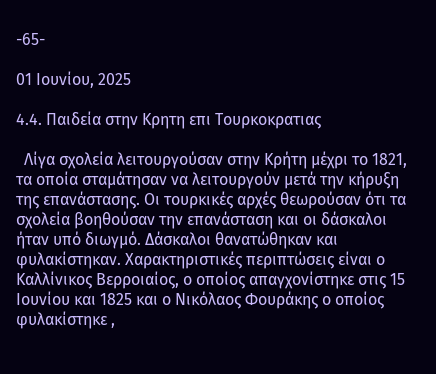-65-

01 Ιουνίου, 2025

4.4. Παιδεία στην Κρητη επι Τουρκοκρατιας

  Λίγα σχολεία λειτουργούσαν στην Κρήτη μέχρι το 1821, τα οποία σταμάτησαν να λειτουργούν μετά την κήρυξη της επανάστασης. Οι τουρκικές αρχές θεωρούσαν ότι τα σχολεία βοηθούσαν την επανάσταση και οι δάσκαλοι ήταν υπό διωγμό. Δάσκαλοι θανατώθηκαν και φυλακίστηκαν. Χαρακτηριστικές περιπτώσεις είναι ο Καλλίνικος Βερροιαίος, ο οποίος απαγχονίστηκε στις 15 Ιουνίου και 1825 και ο Νικόλαος Φουράκης ο οποίος φυλακίστηκε ,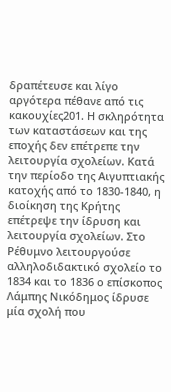δραπέτευσε και λίγο αργότερα πέθανε από τις κακουχίες201. Η σκληρότητα των καταστάσεων και της εποχής δεν επέτρεπε την λειτουργία σχολείων. Κατά την περίοδο της Αιγυπτιακής κατοχής από το 1830-1840, η διοίκηση της Κρήτης επέτρεψε την ίδρυση και λειτουργία σχολείων. Στο Ρέθυμνο λειτουργούσε αλληλοδιδακτικό σχολείο το 1834 και το 1836 ο επίσκοπος Λάμπης Νικόδημος ίδρυσε μία σχολή που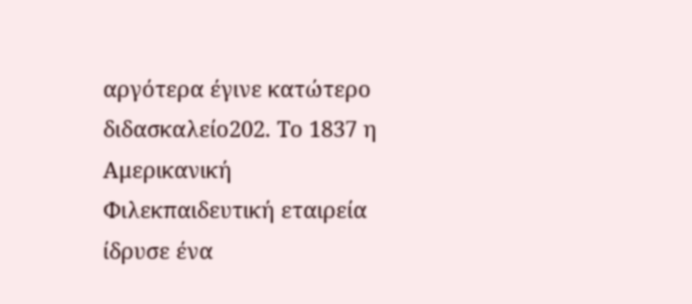αργότερα έγινε κατώτερο διδασκαλείο202. Το 1837 η Αμερικανική Φιλεκπαιδευτική εταιρεία ίδρυσε ένα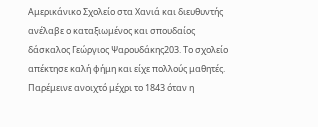Αμερικάνικο Σχολείο στα Χανιά και διευθυντής ανέλαβε ο καταξιωμένος και σπουδαίος δάσκαλος Γεώργιος Ψαρουδάκης203. Το σχολείο απέκτησε καλή φήμη και είχε πολλούς μαθητές. Παρέμεινε ανοιχτό μέχρι το 1843 όταν η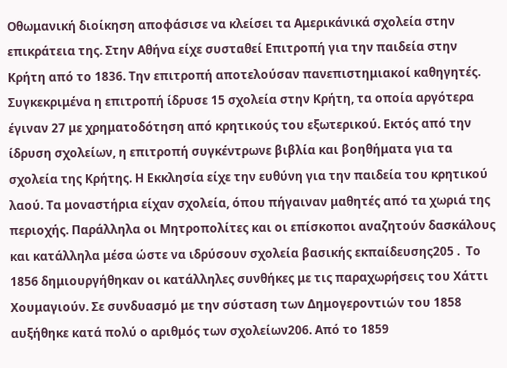Οθωμανική διοίκηση αποφάσισε να κλείσει τα Αμερικάνικά σχολεία στην επικράτεια της. Στην Αθήνα είχε συσταθεί Επιτροπή για την παιδεία στην Κρήτη από το 1836. Την επιτροπή αποτελούσαν πανεπιστημιακοί καθηγητές. Συγκεκριμένα η επιτροπή ίδρυσε 15 σχολεία στην Κρήτη, τα οποία αργότερα έγιναν 27 με χρηματοδότηση από κρητικούς του εξωτερικού. Εκτός από την ίδρυση σχολείων, η επιτροπή συγκέντρωνε βιβλία και βοηθήματα για τα σχολεία της Κρήτης. Η Εκκλησία είχε την ευθύνη για την παιδεία του κρητικού λαού. Τα μοναστήρια είχαν σχολεία, όπου πήγαιναν μαθητές από τα χωριά της περιοχής. Παράλληλα οι Μητροπολίτες και οι επίσκοποι αναζητούν δασκάλους και κατάλληλα μέσα ώστε να ιδρύσουν σχολεία βασικής εκπαίδευσης205 .  Το 1856 δημιουργήθηκαν οι κατάλληλες συνθήκες με τις παραχωρήσεις του Χάττι Χουμαγιούν. Σε συνδυασμό με την σύσταση των Δημογεροντιών του 1858 αυξήθηκε κατά πολύ ο αριθμός των σχολείων206. Από το 1859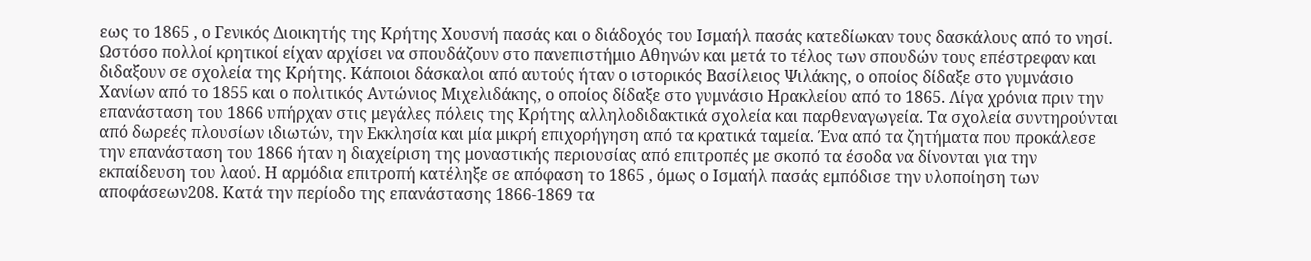εως το 1865 , ο Γενικός Διοικητής της Κρήτης Χουσνή πασάς και ο διάδοχός του Ισμαήλ πασάς κατεδίωκαν τους δασκάλους από το νησί. Ωστόσο πολλοί κρητικοί είχαν αρχίσει να σπουδάζουν στο πανεπιστήμιο Αθηνών και μετά το τέλος των σπουδών τους επέστρεφαν και διδαξουν σε σχολεία της Κρήτης. Κάποιοι δάσκαλοι από αυτούς ήταν ο ιστορικός Βασίλειος Ψιλάκης, ο οποίος δίδαξε στο γυμνάσιο Χανίων από το 1855 και ο πολιτικός Αντώνιος Μιχελιδάκης, ο οποίος δίδαξε στο γυμνάσιο Ηρακλείου από το 1865. Λίγα χρόνια πριν την επανάσταση του 1866 υπήρχαν στις μεγάλες πόλεις της Κρήτης αλληλοδιδακτικά σχολεία και παρθεναγωγεία. Τα σχολεία συντηρούνται από δωρεές πλουσίων ιδιωτών, την Εκκλησία και μία μικρή επιχορήγηση από τα κρατικά ταμεία. Ένα από τα ζητήματα που προκάλεσε την επανάσταση του 1866 ήταν η διαχείριση της μοναστικής περιουσίας από επιτροπές με σκοπό τα έσοδα να δίνονται για την εκπαίδευση του λαού. Η αρμόδια επιτροπή κατέληξε σε απόφαση το 1865 , όμως ο Ισμαήλ πασάς εμπόδισε την υλοποίηση των αποφάσεων208. Κατά την περίοδο της επανάστασης 1866-1869 τα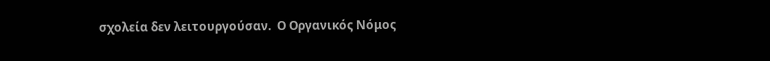σχολεία δεν λειτουργούσαν.  Ο Οργανικός Νόμος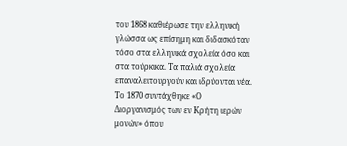του 1868 καθιέρωσε την ελληνική γλώσσα ως επίσημη και διδασκόταν τόσο στα ελληνικά σχολεία όσο και στα τούρκικα. Τα παλιά σχολεία επαναλειτουργούν και ιδρύονται νέα. Το 1870 συντάχθηκε «Ο Διοργανισμός των εν Κρήτη ιερών μονών» όπου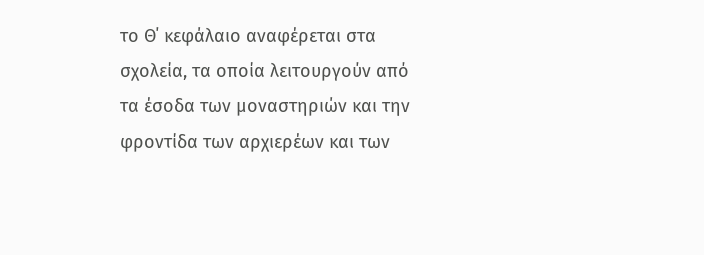το Θ΄ κεφάλαιο αναφέρεται στα σχολεία, τα οποία λειτουργούν από τα έσοδα των μοναστηριών και την φροντίδα των αρχιερέων και των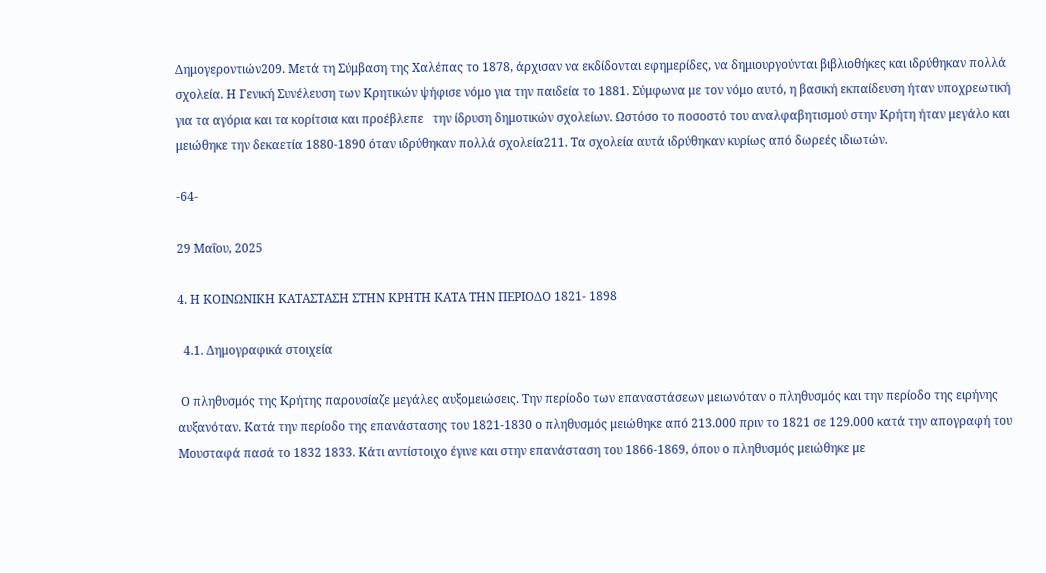Δημογεροντιών209. Μετά τη Σύμβαση της Χαλέπας το 1878, άρχισαν να εκδίδονται εφημερίδες, να δημιουργούνται βιβλιοθήκες και ιδρύθηκαν πολλά σχολεία. Η Γενική Συνέλευση των Κρητικών ψήφισε νόμο για την παιδεία το 1881. Σύμφωνα με τον νόμο αυτό, η βασική εκπαίδευση ήταν υποχρεωτική για τα αγόρια και τα κορίτσια και προέβλεπε   την ίδρυση δημοτικών σχολείων. Ωστόσο το ποσοστό του αναλφαβητισμού στην Κρήτη ήταν μεγάλο και μειώθηκε την δεκαετία 1880-1890 όταν ιδρύθηκαν πολλά σχολεία211. Τα σχολεία αυτά ιδρύθηκαν κυρίως από δωρεές ιδιωτών.

-64-

29 Μαΐου, 2025

4. Η ΚΟΙΝΩΝΙΚΗ ΚΑΤΑΣΤΑΣΗ ΣΤΗΝ ΚΡΗΤΗ ΚΑΤΑ ΤΗΝ ΠΕΡΙΟΔΟ 1821- 1898

  4.1. Δημογραφικά στοιχεία

 Ο πληθυσμός της Κρήτης παρουσίαζε μεγάλες αυξομειώσεις. Την περίοδο των επαναστάσεων μειωνόταν ο πληθυσμός και την περίοδο της ειρήνης αυξανόταν. Κατά την περίοδο της επανάστασης του 1821-1830 ο πληθυσμός μειώθηκε από 213.000 πριν το 1821 σε 129.000 κατά την απογραφή του Μουσταφά πασά το 1832 1833. Κάτι αντίστοιχο έγινε και στην επανάσταση του 1866-1869, όπου ο πληθυσμός μειώθηκε με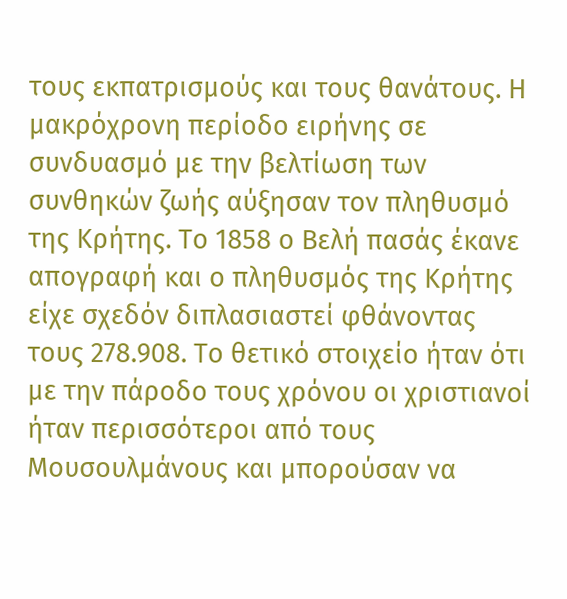τους εκπατρισμούς και τους θανάτους. Η μακρόχρονη περίοδο ειρήνης σε συνδυασμό με την βελτίωση των συνθηκών ζωής αύξησαν τον πληθυσμό της Κρήτης. Το 1858 ο Βελή πασάς έκανε απογραφή και ο πληθυσμός της Κρήτης είχε σχεδόν διπλασιαστεί φθάνοντας τους 278.908. Το θετικό στοιχείο ήταν ότι με την πάροδο τους χρόνου οι χριστιανοί ήταν περισσότεροι από τους  Μουσουλμάνους και μπορούσαν να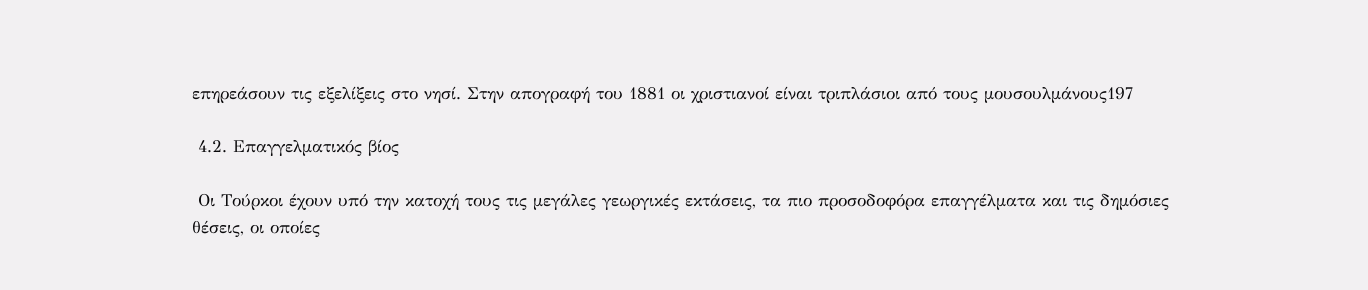επηρεάσουν τις εξελίξεις στο νησί. Στην απογραφή του 1881 οι χριστιανοί είναι τριπλάσιοι από τους μουσουλμάνους197

 4.2. Επαγγελματικός βίος

 Οι Τούρκοι έχουν υπό την κατοχή τους τις μεγάλες γεωργικές εκτάσεις, τα πιο προσοδοφόρα επαγγέλματα και τις δημόσιες θέσεις, οι οποίες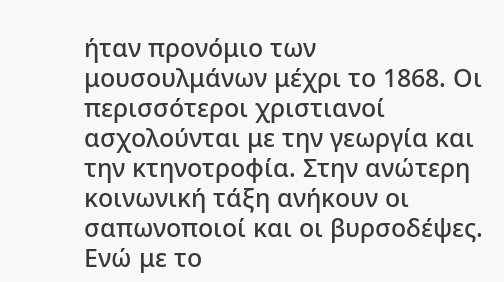ήταν προνόμιο των μουσουλμάνων μέχρι το 1868. Οι περισσότεροι χριστιανοί ασχολούνται με την γεωργία και την κτηνοτροφία. Στην ανώτερη κοινωνική τάξη ανήκουν οι σαπωνοποιοί και οι βυρσοδέψες. Ενώ με το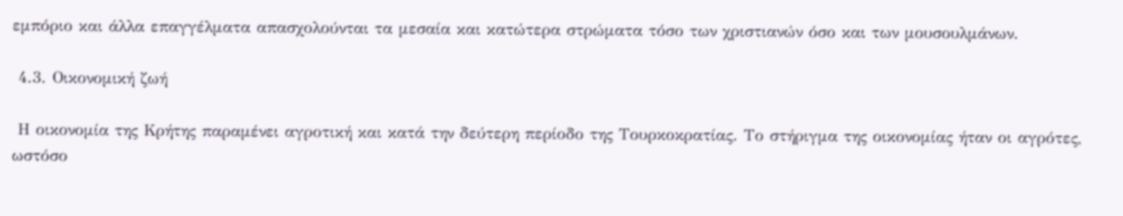εμπόριο και άλλα επαγγέλματα απασχολούνται τα μεσαία και κατώτερα στρώματα τόσο των χριστιανών όσο και των μουσουλμάνων.

 4.3. Οικονομική ζωή

 Η οικονομία της Κρήτης παραμένει αγροτική και κατά την δεύτερη περίοδο της Τουρκοκρατίας. Το στήριγμα της οικονομίας ήταν οι αγρότες, ωστόσο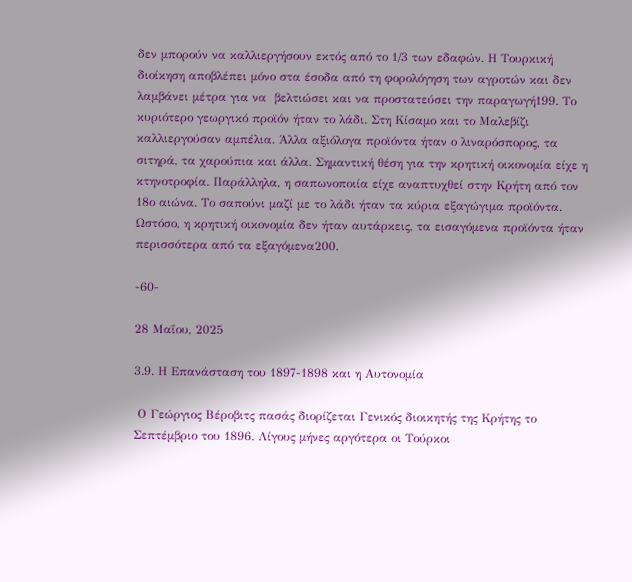δεν μπορούν να καλλιεργήσουν εκτός από το 1/3 των εδαφών. Η Τουρκική διοίκηση αποβλέπει μόνο στα έσοδα από τη φορολόγηση των αγροτών και δεν λαμβάνει μέτρα για να  βελτιώσει και να προστατεύσει την παραγωγή199. Το κυριότερο γεωργικό προϊόν ήταν το λάδι. Στη Κίσαμο και το Μαλεβίζι καλλιεργούσαν αμπέλια. Άλλα αξιόλογα προϊόντα ήταν ο λιναρόσπορος, τα σιτηρά, τα χαρούπια και άλλα. Σημαντική θέση για την κρητική οικονομία είχε η κτηνοτροφία. Παράλληλα, η σαπωνοποιία είχε αναπτυχθεί στην Κρήτη από τον 18ο αιώνα. Το σαπούνι μαζί με το λάδι ήταν τα κύρια εξαγώγιμα προϊόντα. Ωστόσο, η κρητική οικονομία δεν ήταν αυτάρκεις, τα εισαγόμενα προϊόντα ήταν περισσότερα από τα εξαγόμενα200.

-60-

28 Μαΐου, 2025

3.9. Η Επανάσταση του 1897-1898 και η Αυτονομία

 Ο Γεώργιος Βέροβιτς πασάς διορίζεται Γενικός διοικητής της Κρήτης το Σεπτέμβριο του 1896. Λίγους μήνες αργότερα οι Τούρκοι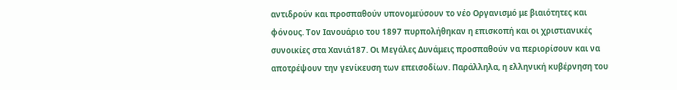αντιδρούν και προσπαθούν υπονομεύσουν το νέο Οργανισμό με βιαιότητες και φόνους. Τον Ιανουάριο του 1897 πυρπολήθηκαν η επισκοπή και οι χριστιανικές συνοικίες στα Χανιά187. Οι Μεγάλες Δυνάμεις προσπαθούν να περιορίσουν και να αποτρέψουν την γενίκευση των επεισοδίων. Παράλληλα, η ελληνική κυβέρνηση του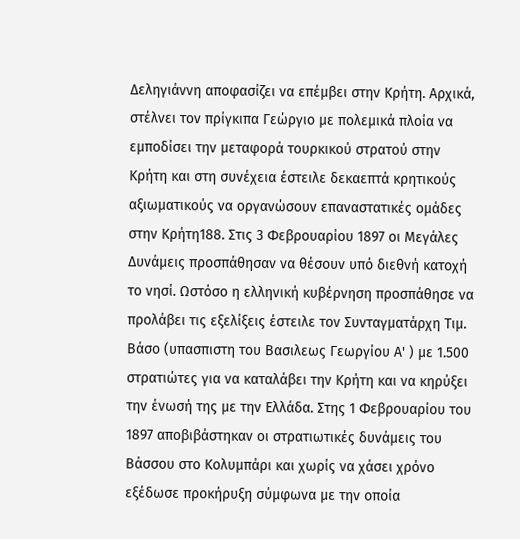Δεληγιάννη αποφασίζει να επέμβει στην Κρήτη. Αρχικά, στέλνει τον πρίγκιπα Γεώργιο με πολεμικά πλοία να εμποδίσει την μεταφορά τουρκικού στρατού στην Κρήτη και στη συνέχεια έστειλε δεκαεπτά κρητικούς αξιωματικούς να οργανώσουν επαναστατικές ομάδες στην Κρήτη188. Στις 3 Φεβρουαρίου 1897 οι Μεγάλες Δυνάμεις προσπάθησαν να θέσουν υπό διεθνή κατοχή το νησί. Ωστόσο η ελληνική κυβέρνηση προσπάθησε να προλάβει τις εξελίξεις έστειλε τον Συνταγματάρχη Τιμ. Βάσο (υπασπιστη του Βασιλεως Γεωργίου Α' ) με 1.500 στρατιώτες για να καταλάβει την Κρήτη και να κηρύξει την ένωσή της με την Ελλάδα. Στης 1 Φεβρουαρίου του 1897 αποβιβάστηκαν οι στρατιωτικές δυνάμεις του Βάσσου στο Κολυμπάρι και χωρίς να χάσει χρόνο εξέδωσε προκήρυξη σύμφωνα με την οποία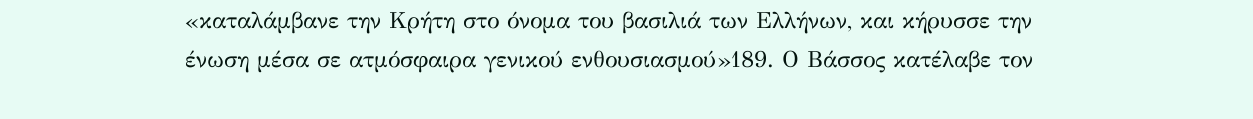«καταλάμβανε την Κρήτη στο όνομα του βασιλιά των Ελλήνων, και κήρυσσε την ένωση μέσα σε ατμόσφαιρα γενικού ενθουσιασμού»189. Ο Βάσσος κατέλαβε τον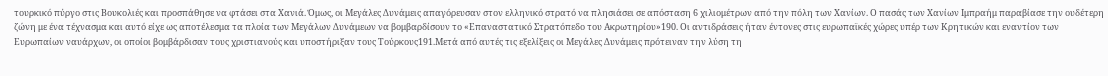τουρκικό πύργο στις Βουκολιές και προσπάθησε να φτάσει στα Χανιά. Όμως, οι Μεγάλες Δυνάμεις απαγόρευσαν στον ελληνικό στρατό να πλησιάσει σε απόσταση 6 χιλιομέτρων από την πόλη των Χανίων. Ο πασάς των Χανίων Ιμπραήμ παραβίασε την ουδέτερη ζώνη με ένα τέχνασμα και αυτό είχε ως αποτέλεσμα τα πλοία των Μεγάλων Δυνάμεων να βομβαρδίσουν το «Επαναστατικό Στρατόπεδο του Ακρωτηρίου»190. Οι αντιδράσεις ήταν έντονες στις ευρωπαϊκές χώρες υπέρ των Κρητικών και εναντίον των Ευρωπαίων ναυάρχων, οι οποίοι βομβάρδισαν τους χριστιανούς και υποστήριξαν τους Τούρκους191.Μετά από αυτές τις εξελίξεις οι Μεγάλες Δυνάμεις πρότειναν την λύση τη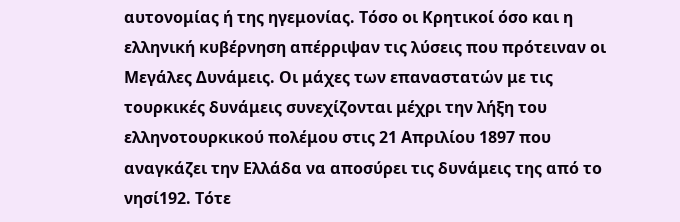αυτονομίας ή της ηγεμονίας. Τόσο οι Κρητικοί όσο και η ελληνική κυβέρνηση απέρριψαν τις λύσεις που πρότειναν οι Μεγάλες Δυνάμεις. Οι μάχες των επαναστατών με τις τουρκικές δυνάμεις συνεχίζονται μέχρι την λήξη του ελληνοτουρκικού πολέμου στις 21 Απριλίου 1897 που αναγκάζει την Ελλάδα να αποσύρει τις δυνάμεις της από το νησί192. Τότε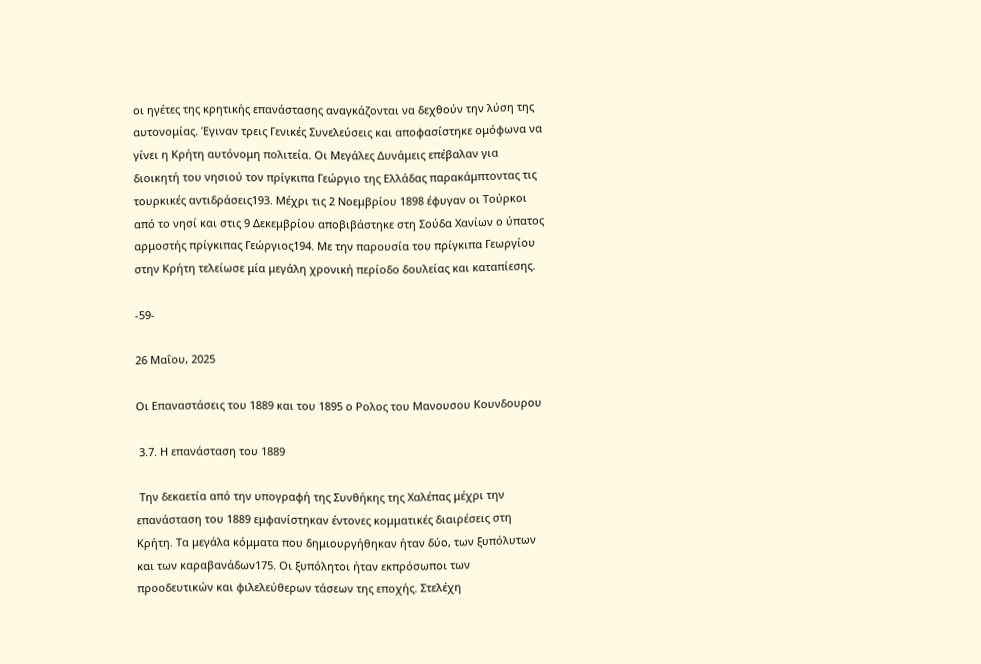οι ηγέτες της κρητικής επανάστασης αναγκάζονται να δεχθούν την λύση της αυτονομίας. Έγιναν τρεις Γενικές Συνελεύσεις και αποφασίστηκε ομόφωνα να γίνει η Κρήτη αυτόνομη πολιτεία. Οι Μεγάλες Δυνάμεις επέβαλαν για διοικητή του νησιού τον πρίγκιπα Γεώργιο της Ελλάδας παρακάμπτοντας τις τουρκικές αντιδράσεις193. Μέχρι τις 2 Νοεμβρίου 1898 έφυγαν οι Τούρκοι από το νησί και στις 9 Δεκεμβρίου αποβιβάστηκε στη Σούδα Χανίων ο ύπατος αρμοστής πρίγκιπας Γεώργιος194. Με την παρουσία του πρίγκιπα Γεωργίου στην Κρήτη τελείωσε μία μεγάλη χρονική περίοδο δουλείας και καταπίεσης.

-59-

26 Μαΐου, 2025

Οι Επαναστάσεις του 1889 και του 1895 ο Ρολος του Μανουσου Κουνδουρου

 3.7. Η επανάσταση του 1889

 Την δεκαετία από την υπογραφή της Συνθήκης της Χαλέπας μέχρι την επανάσταση του 1889 εμφανίστηκαν έντονες κομματικές διαιρέσεις στη Κρήτη. Τα μεγάλα κόμματα που δημιουργήθηκαν ήταν δύο, των ξυπόλυτων και των καραβανάδων175. Οι ξυπόλητοι ήταν εκπρόσωποι των προοδευτικών και φιλελεύθερων τάσεων της εποχής. Στελέχη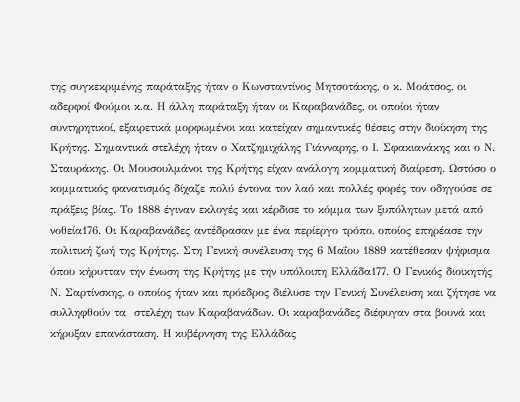της συγκεκριμένης παράταξης ήταν ο Κωνσταντίνος Μητσοτάκης, ο κ. Μοάτσος, οι αδερφοί Φούμοι κ.α. Η άλλη παράταξη ήταν οι Καραβανάδες, οι οποίοι ήταν συντηρητικοί, εξαιρετικά μορφωμένοι και κατείχαν σημαντικές θέσεις στην διοίκηση της Κρήτης. Σημαντικά στελέχη ήταν ο Χατζημιχάλης Γιάνναρης, ο Ι. Σφακιανάκης και ο Ν. Σταυράκης. Οι Μουσουλμάνοι της Κρήτης είχαν ανάλογη κομματική διαίρεση. Ωστόσο ο κομματικός φανατισμός δίχαζε πολύ έντονα τον λαό και πολλές φορές τον οδηγούσε σε πράξεις βίας. Το 1888 έγιναν εκλογές και κέρδισε το κόμμα των ξυπόλητων μετά από νοθεία176. Οι Καραβανάδες αντέδρασαν με ένα περίεργο τρόπο, οποίος επηρέασε την πολιτική ζωή της Κρήτης. Στη Γενική συνέλευση της 6 Μαΐου 1889 κατέθεσαν ψήφισμα όπου κήρυτταν την ένωση της Κρήτης με την υπόλοιπη Ελλάδα177. Ο Γενικός διοικητής Ν. Σαρτίνσκης, ο οποίος ήταν και πρόεδρος διέλυσε την Γενική Συνέλευση και ζήτησε να συλληφθούν τα  στελέχη των Καραβανάδων. Οι καραβανάδες διέφυγαν στα βουνά και κήρυξαν επανάσταση. Η κυβέρνηση της Ελλάδας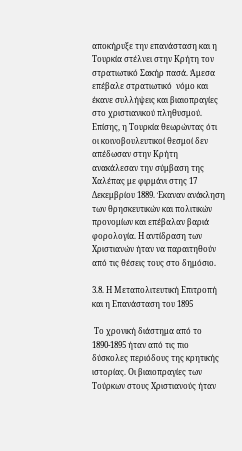αποκήρυξε την επανάσταση και η Τουρκία στέλνει στην Κρήτη τον στρατιωτικό Σακήρ πασά. Άμεσα επέβαλε στρατιωτικό  νόμο και έκανε συλλήψεις και βιαιοπραγίες στο χριστιανικού πληθυσμού. Επίσης, η Τουρκία θεωρώντας ότι οι κοινοβουλευτικοί θεσμοί δεν απέδωσαν στην Κρήτη ανακάλεσαν την σύμβαση της Χαλέπας με φιρμάνι στης 17 Δεκεμβρίου 1889. Έκαναν ανάκληση των θρησκευτικών και πολιτικών προνομίων και επέβαλαν βαριά φορολογία. Η αντίδραση των Χριστιανών ήταν να παραιτηθούν από τις θέσεις τους στο δημόσιο.

3.8. Η Μεταπολιτευτική Επιτροπή και η Επανάσταση του 1895

 Το χρονική διάστημα από το 1890-1895 ήταν από τις πιο δύσκολες περιόδους της κρητικής ιστορίας. Οι βιαιοπραγίες των Τούρκων στους Χριστιανούς ήταν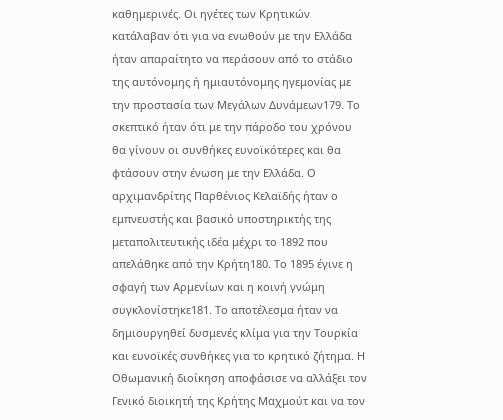καθημερινές. Οι ηγέτες των Κρητικών κατάλαβαν ότι για να ενωθούν με την Ελλάδα ήταν απαραίτητο να περάσουν από το στάδιο της αυτόνομης ή ημιαυτόνομης ηγεμονίας με την προστασία των Μεγάλων Δυνάμεων179. Το σκεπτικό ήταν ότι με την πάροδο του χρόνου θα γίνουν οι συνθήκες ευνοϊκότερες και θα φτάσουν στην ένωση με την Ελλάδα. Ο αρχιμανδρίτης Παρθένιος Κελαϊδής ήταν ο εμπνευστής και βασικό υποστηρικτής της μεταπολιτευτικής ιδέα μέχρι το 1892 που απελάθηκε από την Κρήτη180. Το 1895 έγινε η σφαγή των Αρμενίων και η κοινή γνώμη συγκλονίστηκε181. Το αποτέλεσμα ήταν να δημιουργηθεί δυσμενές κλίμα για την Τουρκία και ευνοϊκές συνθήκες για το κρητικό ζήτημα. Η Οθωμανική διοίκηση αποφάσισε να αλλάξει τον Γενικό διοικητή της Κρήτης Μαχμούτ και να τον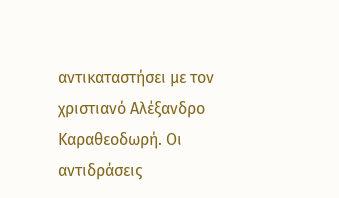αντικαταστήσει με τον χριστιανό Αλέξανδρο Καραθεοδωρή. Οι αντιδράσεις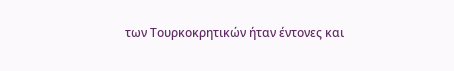των Τουρκοκρητικών ήταν έντονες και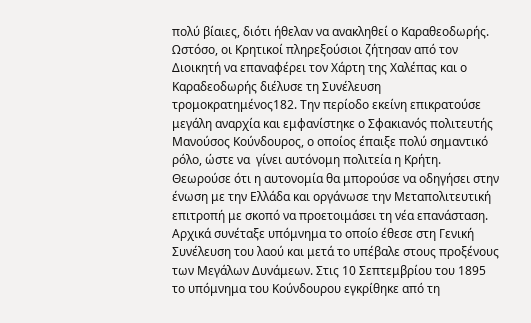πολύ βίαιες, διότι ήθελαν να ανακληθεί ο Καραθεοδωρής. Ωστόσο, οι Κρητικοί πληρεξούσιοι ζήτησαν από τον Διοικητή να επαναφέρει τον Χάρτη της Χαλέπας και ο Καραδεοδωρής διέλυσε τη Συνέλευση τρομοκρατημένος182. Την περίοδο εκείνη επικρατούσε μεγάλη αναρχία και εμφανίστηκε ο Σφακιανός πολιτευτής Μανούσος Κούνδουρος, ο οποίος έπαιξε πολύ σημαντικό ρόλο, ώστε να  γίνει αυτόνομη πολιτεία η Κρήτη. Θεωρούσε ότι η αυτονομία θα μπορούσε να οδηγήσει στην ένωση με την Ελλάδα και οργάνωσε την Μεταπολιτευτική επιτροπή με σκοπό να προετοιμάσει τη νέα επανάσταση. Αρχικά συνέταξε υπόμνημα το οποίο έθεσε στη Γενική Συνέλευση του λαού και μετά το υπέβαλε στους προξένους των Μεγάλων Δυνάμεων. Στις 10 Σεπτεμβρίου του 1895 το υπόμνημα του Κούνδουρου εγκρίθηκε από τη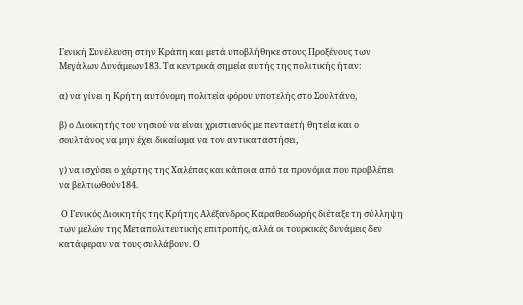Γενική Συνέλευση στην Κράπη και μετά υποβλήθηκε στους Προξένους των Μεγάλων Δυνάμεων183. Τα κεντρικά σημεία αυτής της πολιτικής ήταν:

α) να γίνει η Κρήτη αυτόνομη πολιτεία φόρου υποτελής στο Σουλτάνο,

β) ο Διοικητής του νησιού να είναι χριστιανός με πενταετή θητεία και ο σουλτάνος να μην έχει δικαίωμα να τον αντικαταστήσει,

γ) να ισχύσει ο χάρτης της Χαλέπας και κάποια από τα προνόμια που προβλέπει να βελτιωθούν184.

 Ο Γενικός Διοικητής της Κρήτης Αλέξανδρος Καραθεοδωρής διέταξε τη σύλληψη των μελών της Μεταπολιτευτικής επιτροπής, αλλά οι τουρκικές δυνάμεις δεν κατάφεραν να τους συλλάβουν. Ο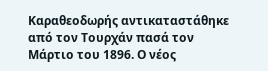Καραθεοδωρής αντικαταστάθηκε από τον Τουρχάν πασά τον Μάρτιο του 1896. Ο νέος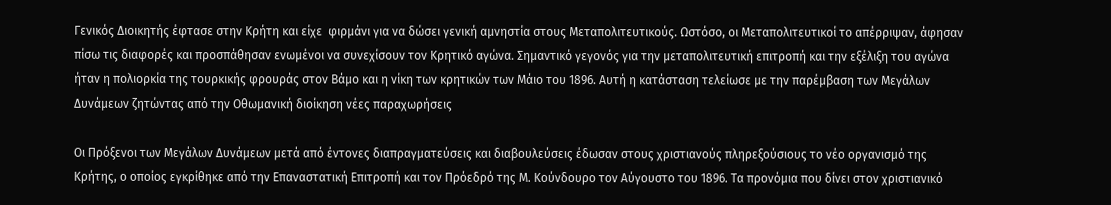Γενικός Διοικητής έφτασε στην Κρήτη και είχε  φιρμάνι για να δώσει γενική αμνηστία στους Μεταπολιτευτικούς. Ωστόσο, οι Μεταπολιτευτικοί το απέρριψαν, άφησαν πίσω τις διαφορές και προσπάθησαν ενωμένοι να συνεχίσουν τον Κρητικό αγώνα. Σημαντικό γεγονός για την μεταπολιτευτική επιτροπή και την εξέλιξη του αγώνα ήταν η πολιορκία της τουρκικής φρουράς στον Βάμο και η νίκη των κρητικών των Μάιο του 1896. Αυτή η κατάσταση τελείωσε με την παρέμβαση των Μεγάλων Δυνάμεων ζητώντας από την Οθωμανική διοίκηση νέες παραχωρήσεις

Οι Πρόξενοι των Μεγάλων Δυνάμεων μετά από έντονες διαπραγματεύσεις και διαβουλεύσεις έδωσαν στους χριστιανούς πληρεξούσιους το νέο οργανισμό της Κρήτης, ο οποίος εγκρίθηκε από την Επαναστατική Επιτροπή και τον Πρόεδρό της Μ. Κούνδουρο τον Αύγουστο του 1896. Τα προνόμια που δίνει στον χριστιανικό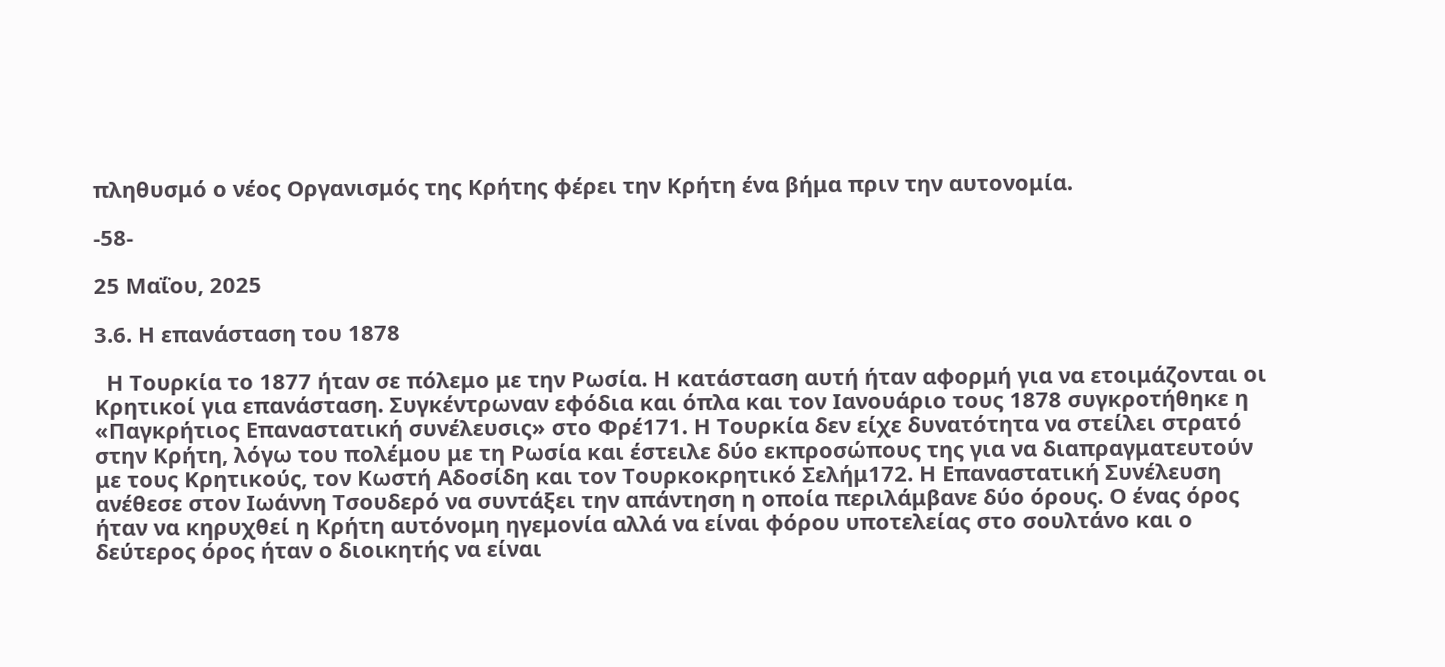πληθυσμό ο νέος Οργανισμός της Κρήτης φέρει την Κρήτη ένα βήμα πριν την αυτονομία.

-58-

25 Μαΐου, 2025

3.6. Η επανάσταση του 1878

  Η Τουρκία το 1877 ήταν σε πόλεμο με την Ρωσία. Η κατάσταση αυτή ήταν αφορμή για να ετοιμάζονται οι Κρητικοί για επανάσταση. Συγκέντρωναν εφόδια και όπλα και τον Ιανουάριο τους 1878 συγκροτήθηκε η «Παγκρήτιος Επαναστατική συνέλευσις» στο Φρέ171. Η Τουρκία δεν είχε δυνατότητα να στείλει στρατό στην Κρήτη, λόγω του πολέμου με τη Ρωσία και έστειλε δύο εκπροσώπους της για να διαπραγματευτούν με τους Κρητικούς, τον Κωστή Αδοσίδη και τον Τουρκοκρητικό Σελήμ172. Η Επαναστατική Συνέλευση ανέθεσε στον Ιωάννη Τσουδερό να συντάξει την απάντηση η οποία περιλάμβανε δύο όρους. Ο ένας όρος ήταν να κηρυχθεί η Κρήτη αυτόνομη ηγεμονία αλλά να είναι φόρου υποτελείας στο σουλτάνο και ο δεύτερος όρος ήταν ο διοικητής να είναι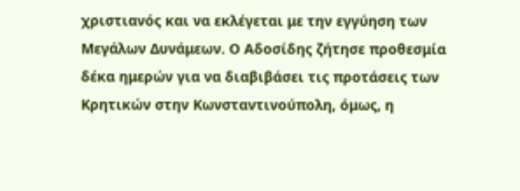χριστιανός και να εκλέγεται με την εγγύηση των Μεγάλων Δυνάμεων. Ο Αδοσίδης ζήτησε προθεσμία δέκα ημερών για να διαβιβάσει τις προτάσεις των Κρητικών στην Κωνσταντινούπολη, όμως, η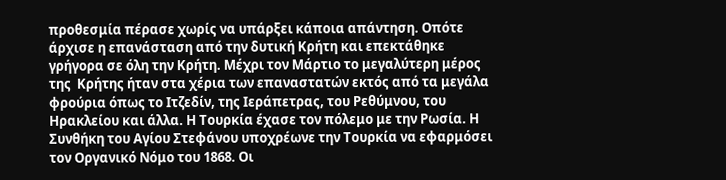προθεσμία πέρασε χωρίς να υπάρξει κάποια απάντηση. Οπότε άρχισε η επανάσταση από την δυτική Κρήτη και επεκτάθηκε γρήγορα σε όλη την Κρήτη. Μέχρι τον Μάρτιο το μεγαλύτερη μέρος της  Κρήτης ήταν στα χέρια των επαναστατών εκτός από τα μεγάλα φρούρια όπως το Ιτζεδίν, της Ιεράπετρας, του Ρεθύμνου, του Ηρακλείου και άλλα. Η Τουρκία έχασε τον πόλεμο με την Ρωσία. Η Συνθήκη του Αγίου Στεφάνου υποχρέωνε την Τουρκία να εφαρμόσει τον Οργανικό Νόμο του 1868. Οι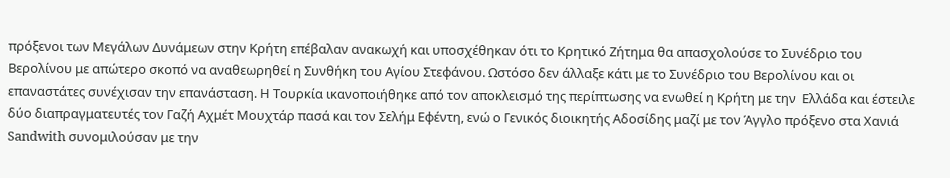πρόξενοι των Μεγάλων Δυνάμεων στην Κρήτη επέβαλαν ανακωχή και υποσχέθηκαν ότι το Κρητικό Ζήτημα θα απασχολούσε το Συνέδριο του Βερολίνου με απώτερο σκοπό να αναθεωρηθεί η Συνθήκη του Αγίου Στεφάνου. Ωστόσο δεν άλλαξε κάτι με το Συνέδριο του Βερολίνου και οι επαναστάτες συνέχισαν την επανάσταση. Η Τουρκία ικανοποιήθηκε από τον αποκλεισμό της περίπτωσης να ενωθεί η Κρήτη με την  Ελλάδα και έστειλε δύο διαπραγματευτές τον Γαζή Αχμέτ Μουχτάρ πασά και τον Σελήμ Εφέντη, ενώ ο Γενικός διοικητής Αδοσίδης μαζί με τον Άγγλο πρόξενο στα Χανιά Sandwith συνομιλούσαν με την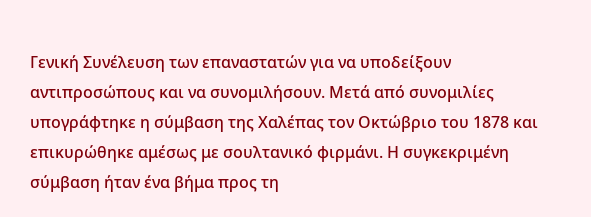Γενική Συνέλευση των επαναστατών για να υποδείξουν αντιπροσώπους και να συνομιλήσουν. Μετά από συνομιλίες υπογράφτηκε η σύμβαση της Χαλέπας τον Οκτώβριο του 1878 και επικυρώθηκε αμέσως με σουλτανικό φιρμάνι. Η συγκεκριμένη σύμβαση ήταν ένα βήμα προς τη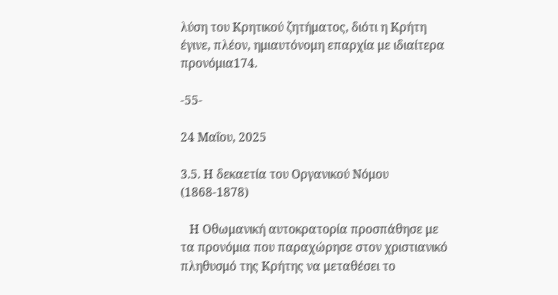λύση του Κρητικού ζητήματος, διότι η Κρήτη έγινε, πλέον, ημιαυτόνομη επαρχία με ιδιαίτερα προνόμια174.

-55-

24 Μαΐου, 2025

3.5. Η δεκαετία του Οργανικού Νόμου (1868-1878)

   Η Οθωμανική αυτοκρατορία προσπάθησε με τα προνόμια που παραχώρησε στον χριστιανικό πληθυσμό της Κρήτης να μεταθέσει το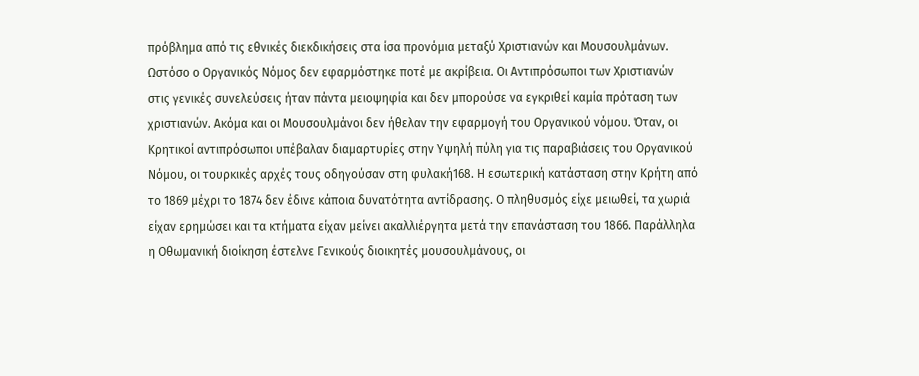πρόβλημα από τις εθνικές διεκδικήσεις στα ίσα προνόμια μεταξύ Χριστιανών και Μουσουλμάνων. Ωστόσο ο Οργανικός Νόμος δεν εφαρμόστηκε ποτέ με ακρίβεια. Οι Αντιπρόσωποι των Χριστιανών στις γενικές συνελεύσεις ήταν πάντα μειοψηφία και δεν μπορούσε να εγκριθεί καμία πρόταση των χριστιανών. Ακόμα και οι Μουσουλμάνοι δεν ήθελαν την εφαρμογή του Οργανικού νόμου. Όταν, οι Κρητικοί αντιπρόσωποι υπέβαλαν διαμαρτυρίες στην Υψηλή πύλη για τις παραβιάσεις του Οργανικού Νόμου, οι τουρκικές αρχές τους οδηγούσαν στη φυλακή168. Η εσωτερική κατάσταση στην Κρήτη από το 1869 μέχρι το 1874 δεν έδινε κάποια δυνατότητα αντίδρασης. Ο πληθυσμός είχε μειωθεί, τα χωριά είχαν ερημώσει και τα κτήματα είχαν μείνει ακαλλιέργητα μετά την επανάσταση του 1866. Παράλληλα η Οθωμανική διοίκηση έστελνε Γενικούς διοικητές μουσουλμάνους, οι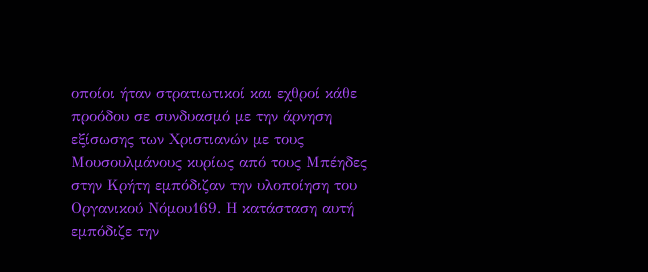οποίοι ήταν στρατιωτικοί και εχθροί κάθε προόδου σε συνδυασμό με την άρνηση εξίσωσης των Χριστιανών με τους Μουσουλμάνους κυρίως από τους Μπέηδες στην Κρήτη εμπόδιζαν την υλοποίηση του Οργανικού Νόμου169. Η κατάσταση αυτή εμπόδιζε την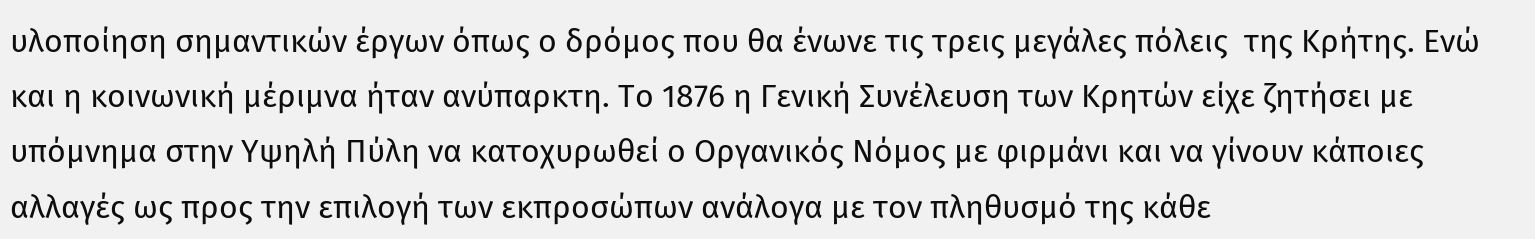υλοποίηση σημαντικών έργων όπως ο δρόμος που θα ένωνε τις τρεις μεγάλες πόλεις  της Κρήτης. Ενώ και η κοινωνική μέριμνα ήταν ανύπαρκτη. Το 1876 η Γενική Συνέλευση των Κρητών είχε ζητήσει με υπόμνημα στην Υψηλή Πύλη να κατοχυρωθεί ο Οργανικός Νόμος με φιρμάνι και να γίνουν κάποιες αλλαγές ως προς την επιλογή των εκπροσώπων ανάλογα με τον πληθυσμό της κάθε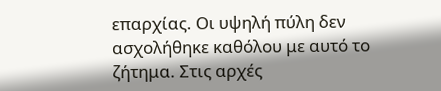επαρχίας. Οι υψηλή πύλη δεν ασχολήθηκε καθόλου με αυτό το ζήτημα. Στις αρχές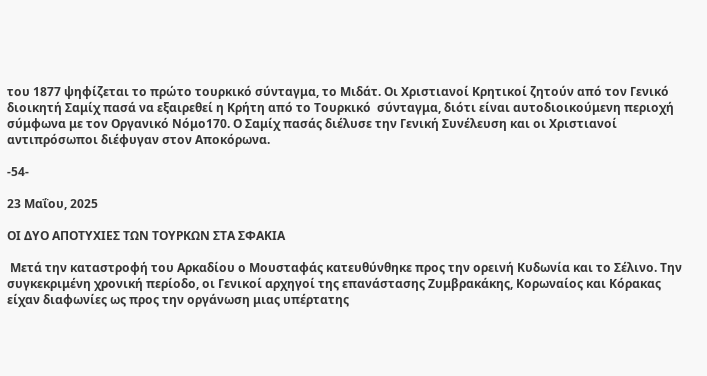του 1877 ψηφίζεται το πρώτο τουρκικό σύνταγμα, το Μιδάτ. Οι Χριστιανοί Κρητικοί ζητούν από τον Γενικό διοικητή Σαμίχ πασά να εξαιρεθεί η Κρήτη από το Τουρκικό  σύνταγμα, διότι είναι αυτοδιοικούμενη περιοχή σύμφωνα με τον Οργανικό Νόμο170. Ο Σαμίχ πασάς διέλυσε την Γενική Συνέλευση και οι Χριστιανοί αντιπρόσωποι διέφυγαν στον Αποκόρωνα.

-54-

23 Μαΐου, 2025

ΟΙ ΔΥΟ ΑΠΟΤΥΧΙΕΣ ΤΩΝ ΤΟΥΡΚΩΝ ΣΤΑ ΣΦΑΚΙΑ

 Μετά την καταστροφή του Αρκαδίου ο Μουσταφάς κατευθύνθηκε προς την ορεινή Κυδωνία και το Σέλινο. Την συγκεκριμένη χρονική περίοδο, οι Γενικοί αρχηγοί της επανάστασης Ζυμβρακάκης, Κορωναίος και Κόρακας είχαν διαφωνίες ως προς την οργάνωση μιας υπέρτατης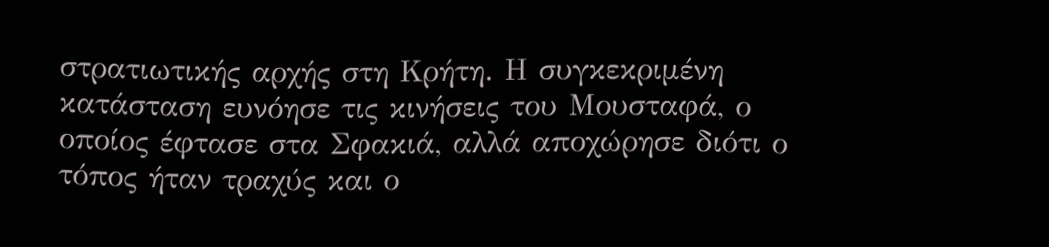στρατιωτικής αρχής στη Κρήτη. Η συγκεκριμένη κατάσταση ευνόησε τις κινήσεις του Μουσταφά, ο οποίος έφτασε στα Σφακιά, αλλά αποχώρησε διότι ο τόπος ήταν τραχύς και ο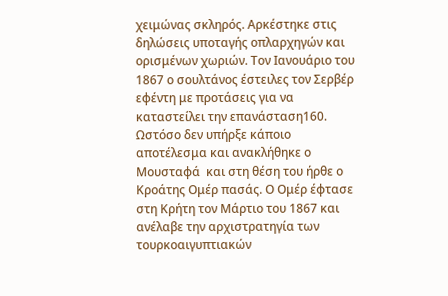χειμώνας σκληρός. Αρκέστηκε στις δηλώσεις υποταγής οπλαρχηγών και ορισμένων χωριών. Τον Ιανουάριο του 1867 ο σουλτάνος έστειλες τον Σερβέρ εφέντη με προτάσεις για να καταστείλει την επανάσταση160. Ωστόσο δεν υπήρξε κάποιο αποτέλεσμα και ανακλήθηκε ο Μουσταφά  και στη θέση του ήρθε ο Κροάτης Ομέρ πασάς. Ο Ομέρ έφτασε στη Κρήτη τον Μάρτιο του 1867 και ανέλαβε την αρχιστρατηγία των τουρκοαιγυπτιακών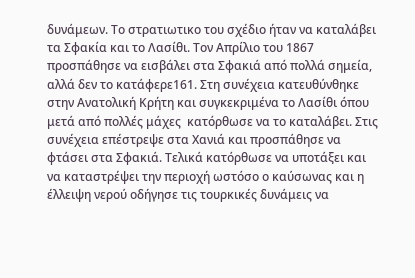δυνάμεων. Το στρατιωτικο του σχέδιο ήταν να καταλάβει τα Σφακία και το Λασίθι. Τον Απρίλιο του 1867 προσπάθησε να εισβάλει στα Σφακιά από πολλά σημεία, αλλά δεν το κατάφερε161. Στη συνέχεια κατευθύνθηκε στην Ανατολική Κρήτη και συγκεκριμένα το Λασίθι όπου μετά από πολλές μάχες  κατόρθωσε να το καταλάβει. Στις συνέχεια επέστρεψε στα Χανιά και προσπάθησε να φτάσει στα Σφακιά. Τελικά κατόρθωσε να υποτάξει και να καταστρέψει την περιοχή ωστόσο ο καύσωνας και η έλλειψη νερού οδήγησε τις τουρκικές δυνάμεις να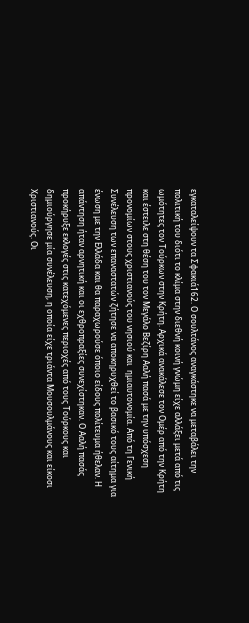εγκαταλείψουν τα Σφακιά162. Ο σουλτάνος αναγκάστηκε να μεταβάλει την πολιτική του διότι το κλίμα στην διεθνή κοινή γνώμη είχε αλλάξει μετά από τις ωμότητες τον Τούρκων στην Κρήτη. Αρχικά ανακάλεσε τον Ομέρ από την Κρήτη και έστειλε στη θέση του τον Μεγάλο Βεζίρη Ααλή πασά με την υπόσχεση προνομίων στους χριστιανούς του νησιού και  ημιαυτονομία. Από τη Γενική Συνέλευση των επαναστατών ζήτησε να αποκηρυχθεί το βασικό τους αίτημα για ένωση με την Ελλάδα και θα παραχωρούσε όποιο είδους πολίτευμα ήθελαν. Η απάντηση ήταν αρνητική και οι εχθροπραξίες συνεχίστηκαν. Ο Ααλή πασάς προκήρυξε εκλογές στις κατεχόμενες περιοχές από τους Τούρκους και δημιούργησε μία συνέλευση, η οποία είχε τριάντα Μουσουλμάνους και είκοσι Χριστιανούς. Οι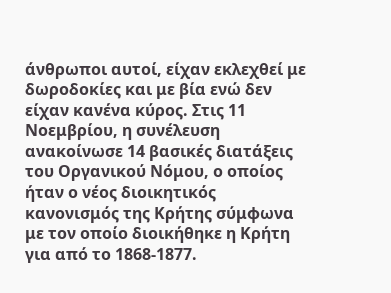άνθρωποι αυτοί, είχαν εκλεχθεί με δωροδοκίες και με βία ενώ δεν είχαν κανένα κύρος. Στις 11 Νοεμβρίου, η συνέλευση ανακοίνωσε 14 βασικές διατάξεις του Οργανικού Νόμου, ο οποίος ήταν ο νέος διοικητικός κανονισμός της Κρήτης σύμφωνα με τον οποίο διοικήθηκε η Κρήτη για από το 1868-1877.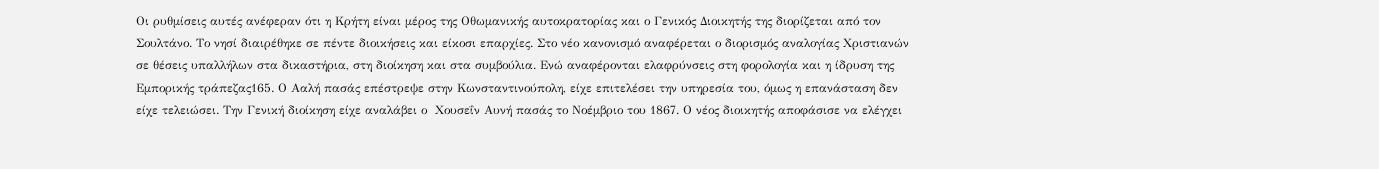Οι ρυθμίσεις αυτές ανέφεραν ότι η Κρήτη είναι μέρος της Οθωμανικής αυτοκρατορίας και ο Γενικός Διοικητής της διορίζεται από τον Σουλτάνο. Το νησί διαιρέθηκε σε πέντε διοικήσεις και είκοσι επαρχίες. Στο νέο κανονισμό αναφέρεται ο διορισμός αναλογίας Χριστιανών σε θέσεις υπαλλήλων στα δικαστήρια, στη διοίκηση και στα συμβούλια. Ενώ αναφέρονται ελαφρύνσεις στη φορολογία και η ίδρυση της Εμπορικής τράπεζας165. Ο Ααλή πασάς επέστρεψε στην Κωνσταντινούπολη, είχε επιτελέσει την υπηρεσία του, όμως η επανάσταση δεν είχε τελειώσει. Την Γενική διοίκηση είχε αναλάβει ο  Χουσεΐν Αυνή πασάς το Νοέμβριο του 1867. Ο νέος διοικητής αποφάσισε να ελέγχει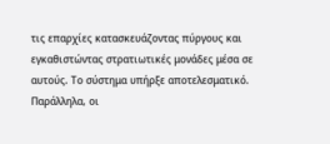τις επαρχίες κατασκευάζοντας πύργους και εγκαθιστώντας στρατιωτικές μονάδες μέσα σε αυτούς. Το σύστημα υπήρξε αποτελεσματικό. Παράλληλα, οι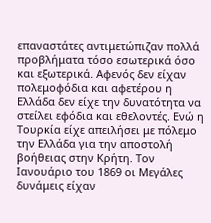επαναστάτες αντιμετώπιζαν πολλά προβλήματα τόσο εσωτερικά όσο και εξωτερικά. Αφενός δεν είχαν πολεμοφόδια και αφετέρου η Ελλάδα δεν είχε την δυνατότητα να στείλει εφόδια και εθελοντές. Ενώ η Τουρκία είχε απειλήσει με πόλεμο την Ελλάδα για την αποστολή βοήθειας στην Κρήτη. Τον Ιανουάριο του 1869 οι Μεγάλες δυνάμεις είχαν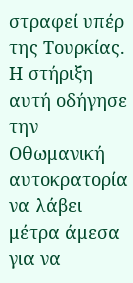στραφεί υπέρ της Τουρκίας. Η στήριξη αυτή οδήγησε την Οθωμανική αυτοκρατορία να λάβει μέτρα άμεσα για να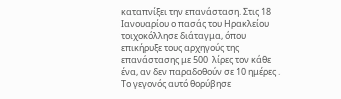καταπνίξει την επανάσταση. Στις 18 Ιανουαρίου ο πασάς του Ηρακλείου τοιχοκόλλησε διάταγμα, όπου επικήρυξε τους αρχηγούς της επανάστασης με 500  λίρες τον κάθε ένα, αν δεν παραδοθούν σε 10 ημέρες . Το γεγονός αυτό θορύβησε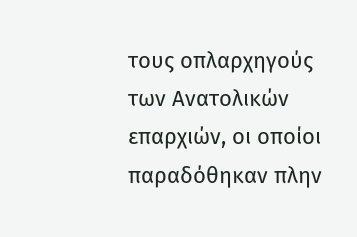τους οπλαρχηγούς των Ανατολικών επαρχιών, οι οποίοι παραδόθηκαν πλην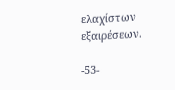ελαχίστων εξαιρέσεων.

-53-